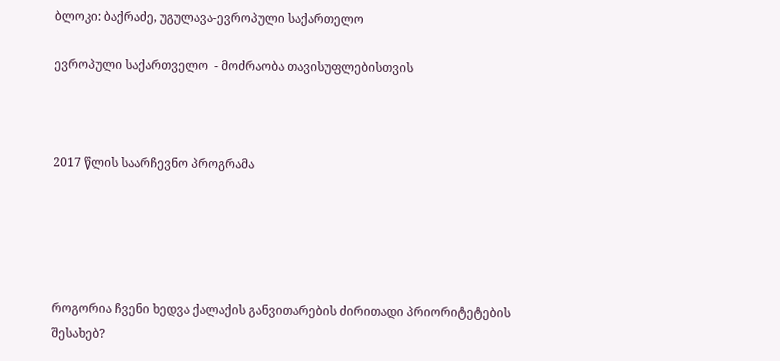ბლოკი: ბაქრაძე, უგულავა-ევროპული საქართელო

ევროპული საქართველო  - მოძრაობა თავისუფლებისთვის



2017 წლის საარჩევნო პროგრამა





როგორია ჩვენი ხედვა ქალაქის განვითარების ძირითადი პრიორიტეტების შესახებ?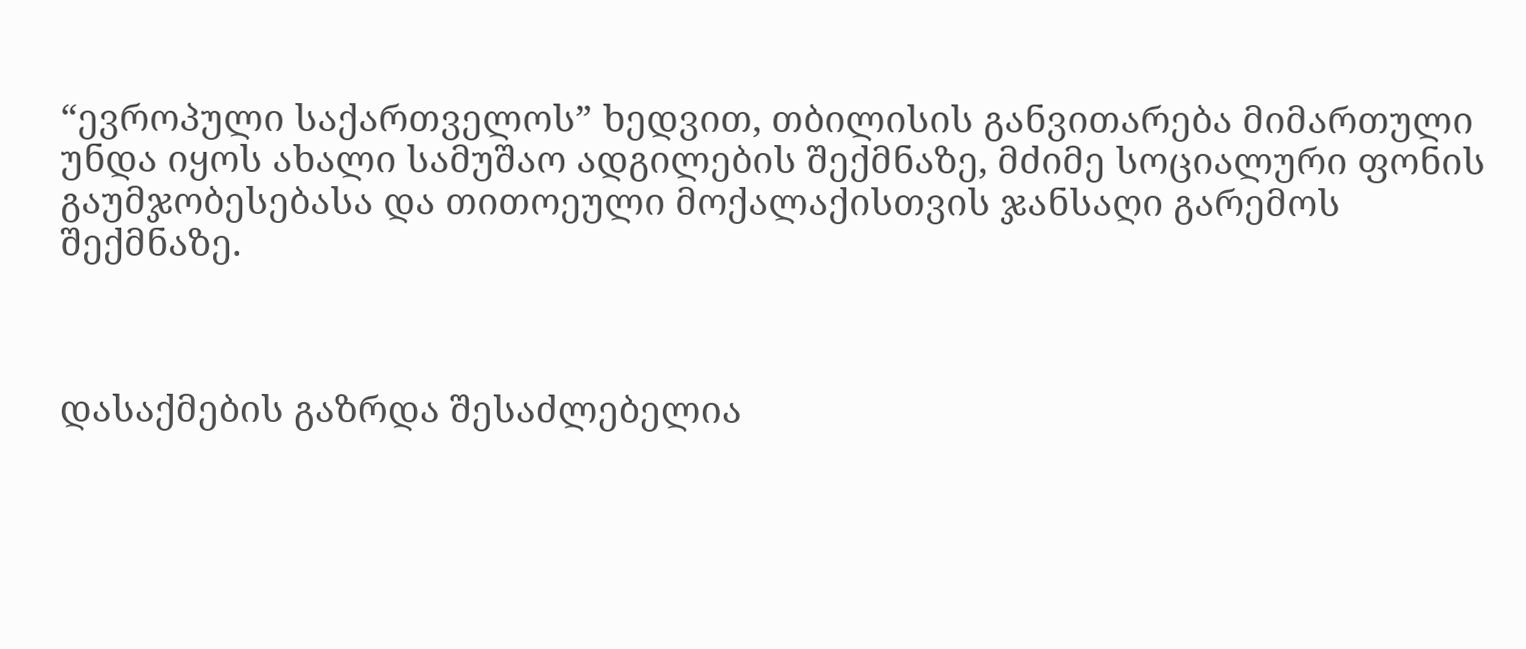“ევროპული საქართველოს” ხედვით, თბილისის განვითარება მიმართული უნდა იყოს ახალი სამუშაო ადგილების შექმნაზე, მძიმე სოციალური ფონის გაუმჯობესებასა და თითოეული მოქალაქისთვის ჯანსაღი გარემოს შექმნაზე.



დასაქმების გაზრდა შესაძლებელია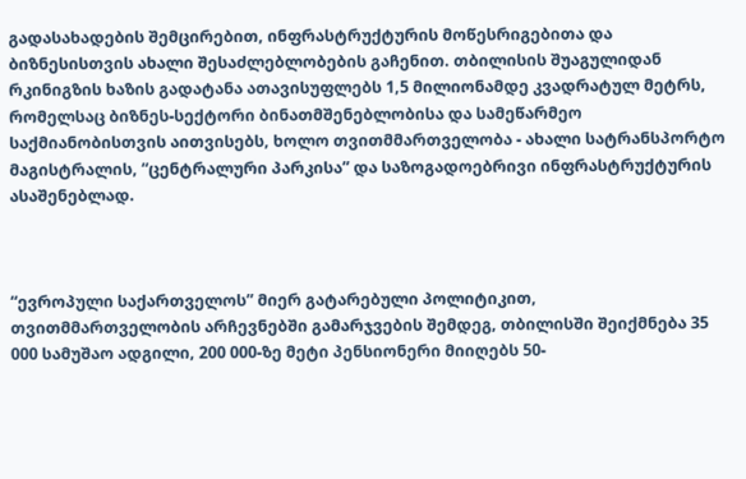გადასახადების შემცირებით, ინფრასტრუქტურის მოწესრიგებითა და ბიზნესისთვის ახალი შესაძლებლობების გაჩენით. თბილისის შუაგულიდან რკინიგზის ხაზის გადატანა ათავისუფლებს 1,5 მილიონამდე კვადრატულ მეტრს, რომელსაც ბიზნეს-სექტორი ბინათმშენებლობისა და სამეწარმეო საქმიანობისთვის აითვისებს, ხოლო თვითმმართველობა - ახალი სატრანსპორტო მაგისტრალის, “ცენტრალური პარკისა” და საზოგადოებრივი ინფრასტრუქტურის ასაშენებლად.



“ევროპული საქართველოს” მიერ გატარებული პოლიტიკით, თვითმმართველობის არჩევნებში გამარჯვების შემდეგ, თბილისში შეიქმნება 35 000 სამუშაო ადგილი, 200 000-ზე მეტი პენსიონერი მიიღებს 50-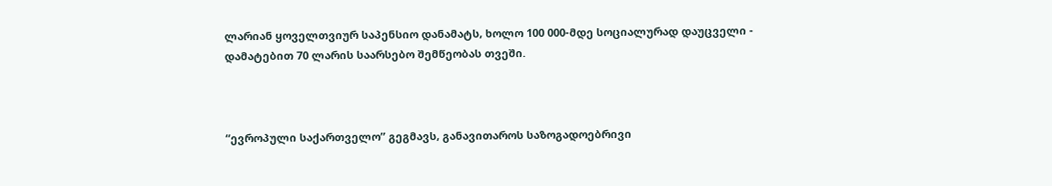ლარიან ყოველთვიურ საპენსიო დანამატს, ხოლო 100 000-მდე სოციალურად დაუცველი - დამატებით 70 ლარის საარსებო შემწეობას თვეში.



“ევროპული საქართველო” გეგმავს, განავითაროს საზოგადოებრივი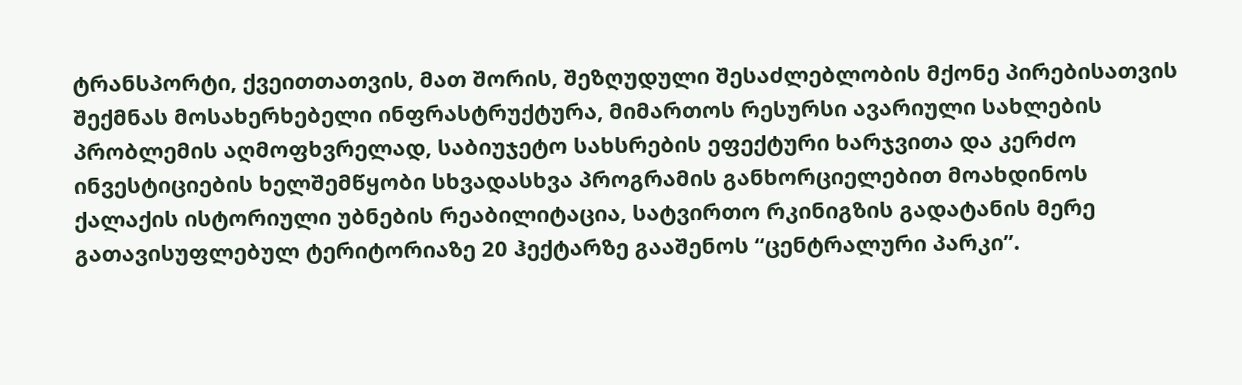ტრანსპორტი, ქვეითთათვის, მათ შორის, შეზღუდული შესაძლებლობის მქონე პირებისათვის შექმნას მოსახერხებელი ინფრასტრუქტურა, მიმართოს რესურსი ავარიული სახლების პრობლემის აღმოფხვრელად, საბიუჯეტო სახსრების ეფექტური ხარჯვითა და კერძო ინვესტიციების ხელშემწყობი სხვადასხვა პროგრამის განხორციელებით მოახდინოს ქალაქის ისტორიული უბნების რეაბილიტაცია, სატვირთო რკინიგზის გადატანის მერე გათავისუფლებულ ტერიტორიაზე 20 ჰექტარზე გააშენოს “ცენტრალური პარკი”.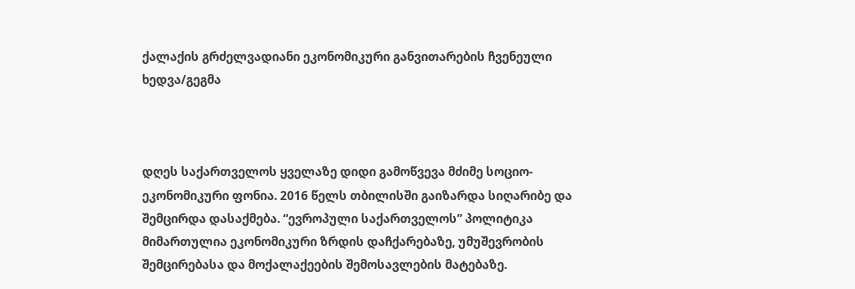ქალაქის გრძელვადიანი ეკონომიკური განვითარების ჩვენეული ხედვა/გეგმა



დღეს საქართველოს ყველაზე დიდი გამოწვევა მძიმე სოციო-ეკონომიკური ფონია. 2016 წელს თბილისში გაიზარდა სიღარიბე და შემცირდა დასაქმება. “ევროპული საქართველოს” პოლიტიკა მიმართულია ეკონომიკური ზრდის დაჩქარებაზე, უმუშევრობის შემცირებასა და მოქალაქეების შემოსავლების მატებაზე.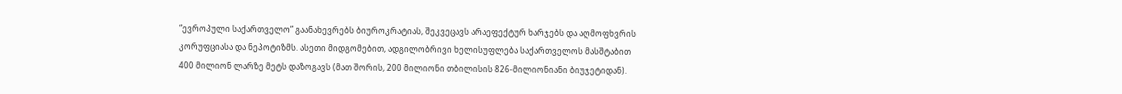“ევროპული საქართველო” გაანახევრებს ბიუროკრატიას, შეკვეცავს არაეფექტურ ხარჯებს და აღმოფხვრის კორუფციასა და ნეპოტიზმს. ასეთი მიდგომებით, ადგილობრივი ხელისუფლება საქართველოს მასშტაბით 400 მილიონ ლარზე მეტს დაზოგავს (მათ შორის, 200 მილიონი თბილისის 826-მილიონიანი ბიუჯეტიდან).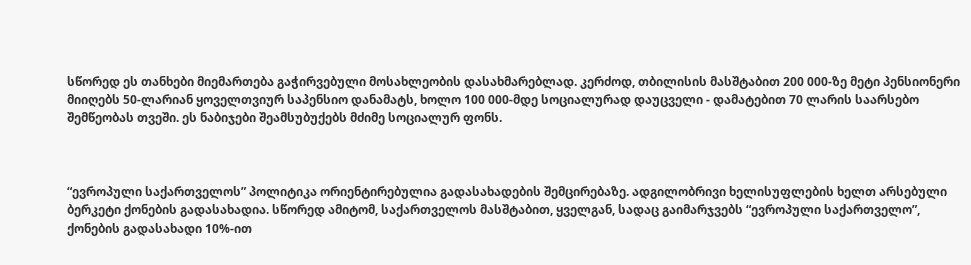სწორედ ეს თანხები მიემართება გაჭირვებული მოსახლეობის დასახმარებლად. კერძოდ, თბილისის მასშტაბით 200 000-ზე მეტი პენსიონერი მიიღებს 50-ლარიან ყოველთვიურ საპენსიო დანამატს, ხოლო 100 000-მდე სოციალურად დაუცველი - დამატებით 70 ლარის საარსებო შემწეობას თვეში. ეს ნაბიჯები შეამსუბუქებს მძიმე სოციალურ ფონს.



“ევროპული საქართველოს” პოლიტიკა ორიენტირებულია გადასახადების შემცირებაზე. ადგილობრივი ხელისუფლების ხელთ არსებული ბერკეტი ქონების გადასახადია. სწორედ ამიტომ, საქართველოს მასშტაბით, ყველგან, სადაც გაიმარჯვებს “ევროპული საქართველო”, ქონების გადასახადი 10%-ით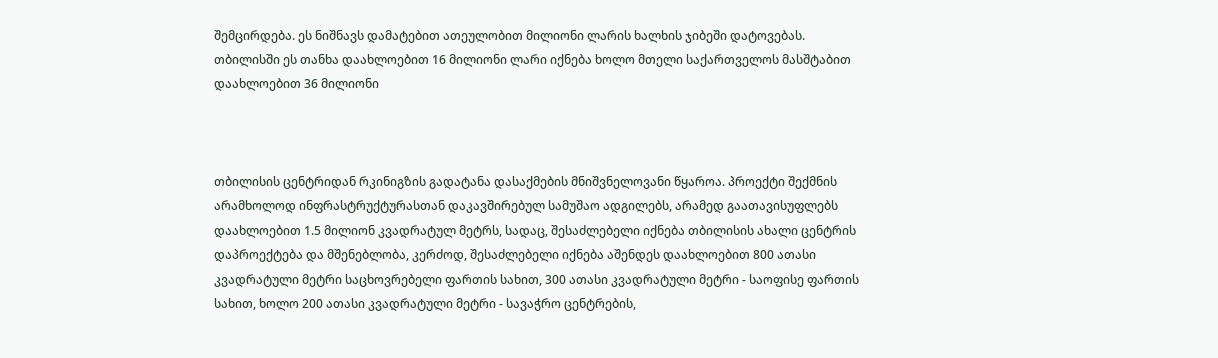შემცირდება. ეს ნიშნავს დამატებით ათეულობით მილიონი ლარის ხალხის ჯიბეში დატოვებას. თბილისში ეს თანხა დაახლოებით 16 მილიონი ლარი იქნება ხოლო მთელი საქართველოს მასშტაბით დაახლოებით 36 მილიონი



თბილისის ცენტრიდან რკინიგზის გადატანა დასაქმების მნიშვნელოვანი წყაროა. პროექტი შექმნის არამხოლოდ ინფრასტრუქტურასთან დაკავშირებულ სამუშაო ადგილებს, არამედ გაათავისუფლებს დაახლოებით 1.5 მილიონ კვადრატულ მეტრს, სადაც, შესაძლებელი იქნება თბილისის ახალი ცენტრის დაპროექტება და მშენებლობა, კერძოდ, შესაძლებელი იქნება აშენდეს დაახლოებით 800 ათასი კვადრატული მეტრი საცხოვრებელი ფართის სახით, 300 ათასი კვადრატული მეტრი - საოფისე ფართის სახით, ხოლო 200 ათასი კვადრატული მეტრი - სავაჭრო ცენტრების,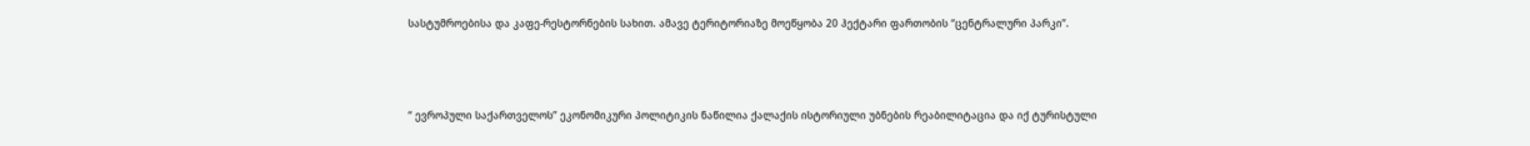სასტუმროებისა და კაფე-რესტორნების სახით. ამავე ტერიტორიაზე მოეწყობა 20 ჰექტარი ფართობის “ცენტრალური პარკი”.



“ ევროპული საქართველოს” ეკონომიკური პოლიტიკის ნაწილია ქალაქის ისტორიული უბნების რეაბილიტაცია და იქ ტურისტული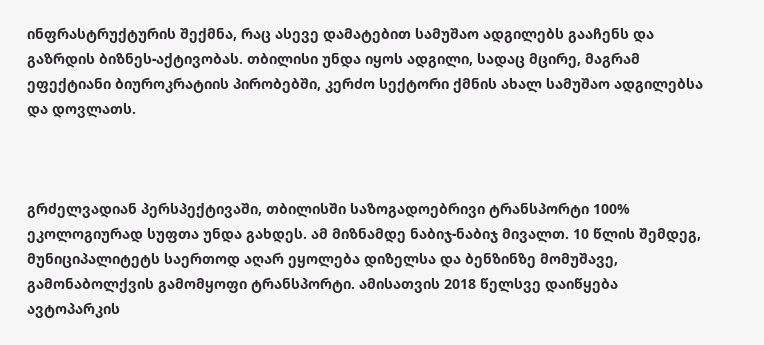ინფრასტრუქტურის შექმნა, რაც ასევე დამატებით სამუშაო ადგილებს გააჩენს და გაზრდის ბიზნეს-აქტივობას. თბილისი უნდა იყოს ადგილი, სადაც მცირე, მაგრამ ეფექტიანი ბიუროკრატიის პირობებში, კერძო სექტორი ქმნის ახალ სამუშაო ადგილებსა და დოვლათს.



გრძელვადიან პერსპექტივაში, თბილისში საზოგადოებრივი ტრანსპორტი 100% ეკოლოგიურად სუფთა უნდა გახდეს. ამ მიზნამდე ნაბიჯ-ნაბიჯ მივალთ. 10 წლის შემდეგ, მუნიციპალიტეტს საერთოდ აღარ ეყოლება დიზელსა და ბენზინზე მომუშავე, გამონაბოლქვის გამომყოფი ტრანსპორტი. ამისათვის 2018 წელსვე დაიწყება ავტოპარკის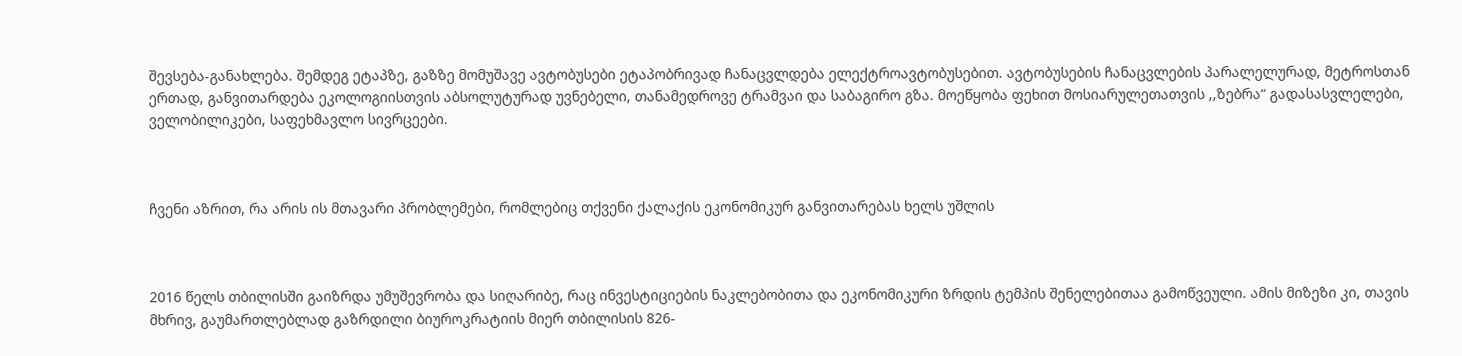შევსება-განახლება. შემდეგ ეტაპზე, გაზზე მომუშავე ავტობუსები ეტაპობრივად ჩანაცვლდება ელექტროავტობუსებით. ავტობუსების ჩანაცვლების პარალელურად, მეტროსთან ერთად, განვითარდება ეკოლოგიისთვის აბსოლუტურად უვნებელი, თანამედროვე ტრამვაი და საბაგირო გზა. მოეწყობა ფეხით მოსიარულეთათვის ,,ზებრა“ გადასასვლელები, ველობილიკები, საფეხმავლო სივრცეები.



ჩვენი აზრით, რა არის ის მთავარი პრობლემები, რომლებიც თქვენი ქალაქის ეკონომიკურ განვითარებას ხელს უშლის



2016 წელს თბილისში გაიზრდა უმუშევრობა და სიღარიბე, რაც ინვესტიციების ნაკლებობითა და ეკონომიკური ზრდის ტემპის შენელებითაა გამოწვეული. ამის მიზეზი კი, თავის მხრივ, გაუმართლებლად გაზრდილი ბიუროკრატიის მიერ თბილისის 826-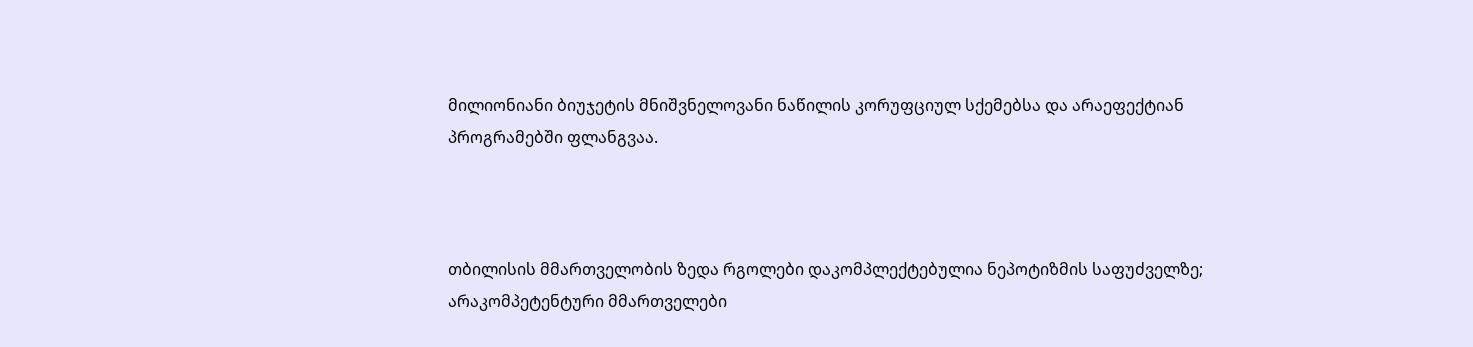მილიონიანი ბიუჯეტის მნიშვნელოვანი ნაწილის კორუფციულ სქემებსა და არაეფექტიან პროგრამებში ფლანგვაა.



თბილისის მმართველობის ზედა რგოლები დაკომპლექტებულია ნეპოტიზმის საფუძველზე; არაკომპეტენტური მმართველები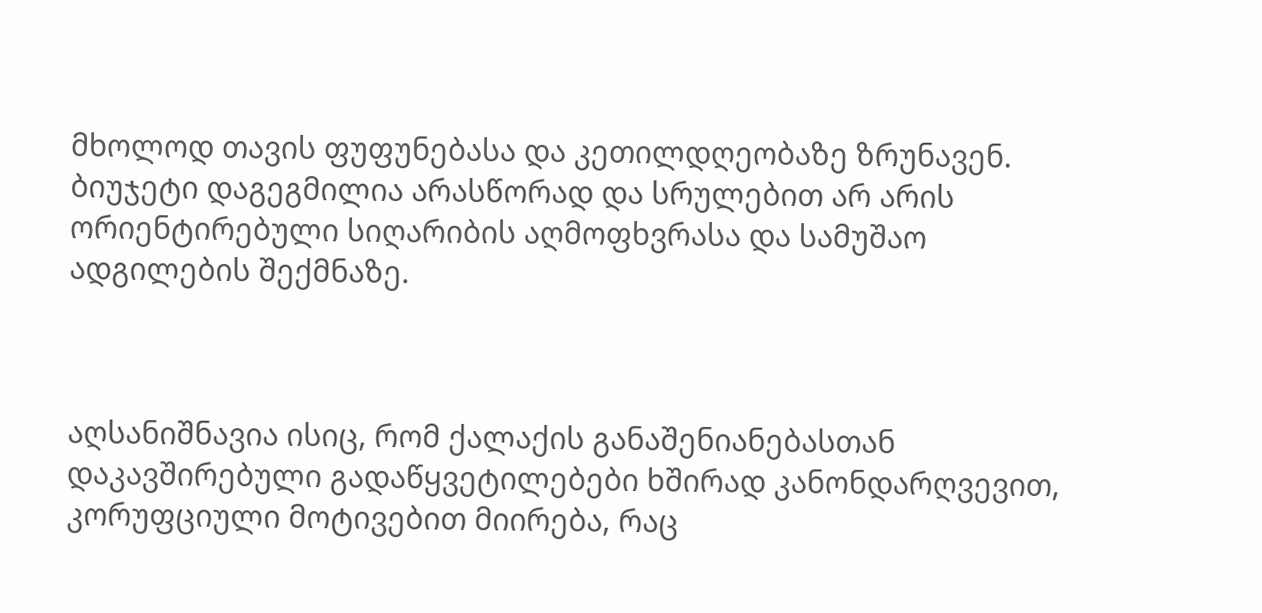მხოლოდ თავის ფუფუნებასა და კეთილდღეობაზე ზრუნავენ. ბიუჯეტი დაგეგმილია არასწორად და სრულებით არ არის ორიენტირებული სიღარიბის აღმოფხვრასა და სამუშაო ადგილების შექმნაზე.



აღსანიშნავია ისიც, რომ ქალაქის განაშენიანებასთან დაკავშირებული გადაწყვეტილებები ხშირად კანონდარღვევით, კორუფციული მოტივებით მიირება, რაც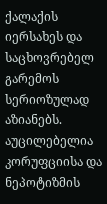ქალაქის იერსახეს და საცხოვრებელ გარემოს სერიოზულად აზიანებს. აუცილებელია კორუფციისა და ნეპოტიზმის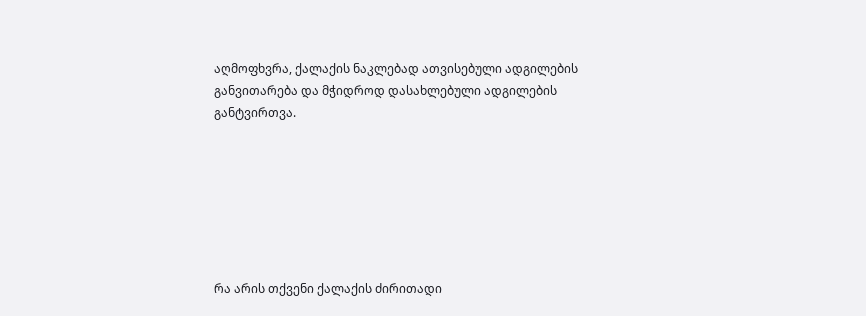აღმოფხვრა, ქალაქის ნაკლებად ათვისებული ადგილების განვითარება და მჭიდროდ დასახლებული ადგილების განტვირთვა.







რა არის თქვენი ქალაქის ძირითადი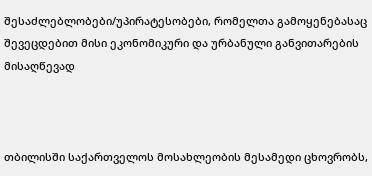შესაძლებლობები/უპირატესობები, რომელთა გამოყენებასაც შევეცდებით მისი ეკონომიკური და ურბანული განვითარების მისაღწევად



თბილისში საქართველოს მოსახლეობის მესამედი ცხოვრობს,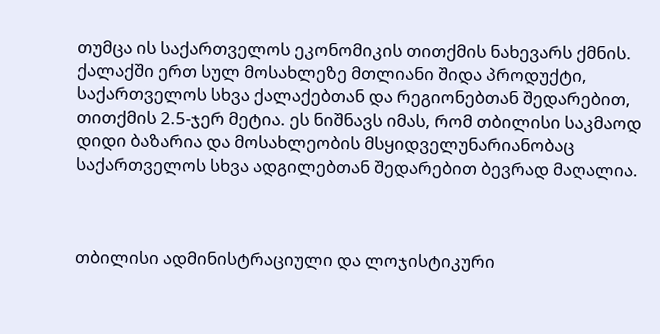თუმცა ის საქართველოს ეკონომიკის თითქმის ნახევარს ქმნის. ქალაქში ერთ სულ მოსახლეზე მთლიანი შიდა პროდუქტი, საქართველოს სხვა ქალაქებთან და რეგიონებთან შედარებით, თითქმის 2.5-ჯერ მეტია. ეს ნიშნავს იმას, რომ თბილისი საკმაოდ დიდი ბაზარია და მოსახლეობის მსყიდველუნარიანობაც საქართველოს სხვა ადგილებთან შედარებით ბევრად მაღალია.



თბილისი ადმინისტრაციული და ლოჯისტიკური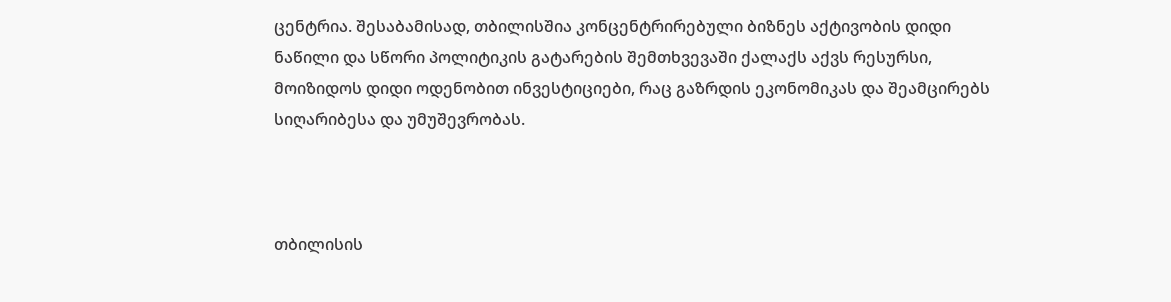ცენტრია. შესაბამისად, თბილისშია კონცენტრირებული ბიზნეს აქტივობის დიდი ნაწილი და სწორი პოლიტიკის გატარების შემთხვევაში ქალაქს აქვს რესურსი, მოიზიდოს დიდი ოდენობით ინვესტიციები, რაც გაზრდის ეკონომიკას და შეამცირებს სიღარიბესა და უმუშევრობას.



თბილისის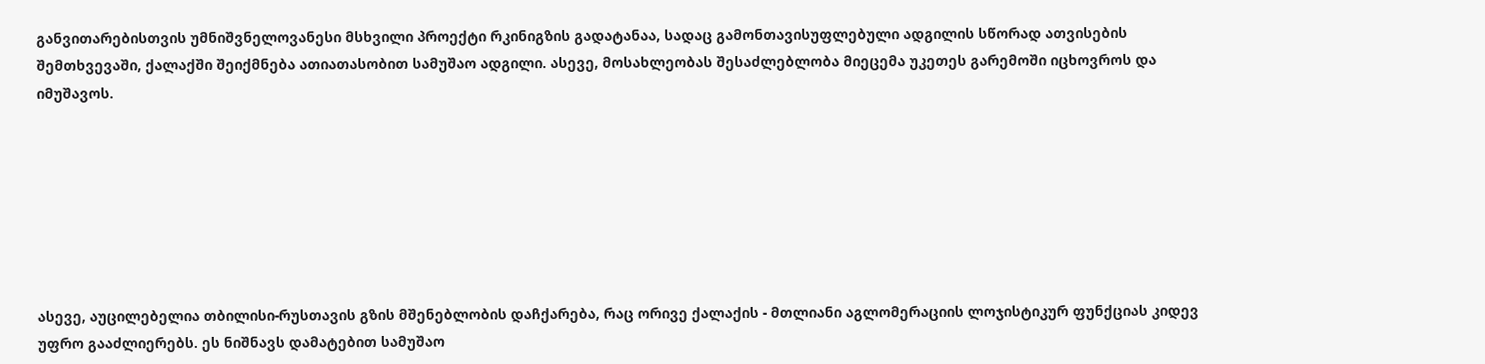განვითარებისთვის უმნიშვნელოვანესი მსხვილი პროექტი რკინიგზის გადატანაა, სადაც გამონთავისუფლებული ადგილის სწორად ათვისების შემთხვევაში, ქალაქში შეიქმნება ათიათასობით სამუშაო ადგილი. ასევე, მოსახლეობას შესაძლებლობა მიეცემა უკეთეს გარემოში იცხოვროს და იმუშავოს.







ასევე, აუცილებელია თბილისი-რუსთავის გზის მშენებლობის დაჩქარება, რაც ორივე ქალაქის - მთლიანი აგლომერაციის ლოჯისტიკურ ფუნქციას კიდევ უფრო გააძლიერებს. ეს ნიშნავს დამატებით სამუშაო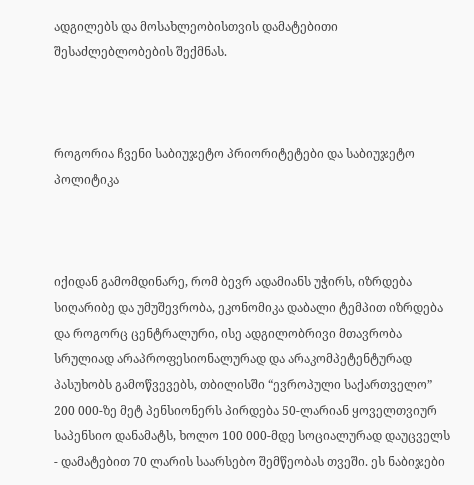ადგილებს და მოსახლეობისთვის დამატებითი შესაძლებლობების შექმნას.



როგორია ჩვენი საბიუჯეტო პრიორიტეტები და საბიუჯეტო პოლიტიკა



იქიდან გამომდინარე, რომ ბევრ ადამიანს უჭირს, იზრდება სიღარიბე და უმუშევრობა, ეკონომიკა დაბალი ტემპით იზრდება და როგორც ცენტრალური, ისე ადგილობრივი მთავრობა სრულიად არაპროფესიონალურად და არაკომპეტენტურად პასუხობს გამოწვევებს, თბილისში “ევროპული საქართველო” 200 000-ზე მეტ პენსიონერს პირდება 50-ლარიან ყოველთვიურ საპენსიო დანამატს, ხოლო 100 000-მდე სოციალურად დაუცველს - დამატებით 70 ლარის საარსებო შემწეობას თვეში. ეს ნაბიჯები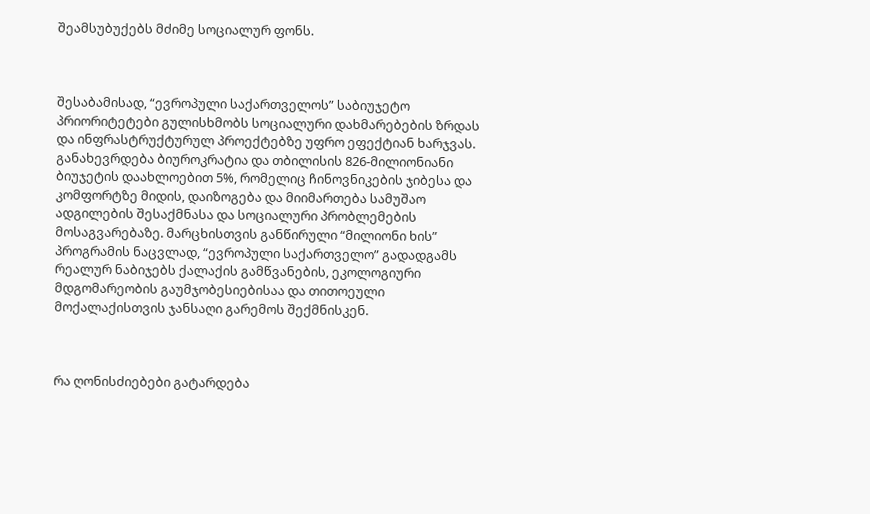შეამსუბუქებს მძიმე სოციალურ ფონს.



შესაბამისად, “ევროპული საქართველოს” საბიუჯეტო პრიორიტეტები გულისხმობს სოციალური დახმარებების ზრდას და ინფრასტრუქტურულ პროექტებზე უფრო ეფექტიან ხარჯვას. განახევრდება ბიუროკრატია და თბილისის 826-მილიონიანი ბიუჯეტის დაახლოებით 5%, რომელიც ჩინოვნიკების ჯიბესა და კომფორტზე მიდის, დაიზოგება და მიიმართება სამუშაო ადგილების შესაქმნასა და სოციალური პრობლემების მოსაგვარებაზე. მარცხისთვის განწირული “მილიონი ხის” პროგრამის ნაცვლად, “ევროპული საქართველო” გადადგამს რეალურ ნაბიჯებს ქალაქის გამწვანების, ეკოლოგიური მდგომარეობის გაუმჯობესიებისაა და თითოეული მოქალაქისთვის ჯანსაღი გარემოს შექმნისკენ.



რა ღონისძიებები გატარდება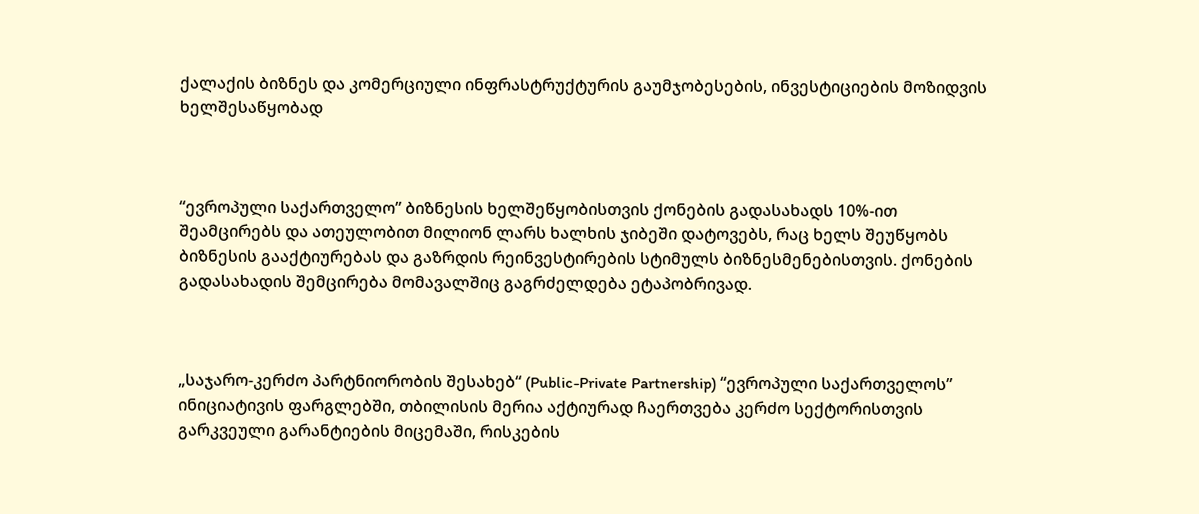ქალაქის ბიზნეს და კომერციული ინფრასტრუქტურის გაუმჯობესების, ინვესტიციების მოზიდვის ხელშესაწყობად



“ევროპული საქართველო” ბიზნესის ხელშეწყობისთვის ქონების გადასახადს 10%-ით შეამცირებს და ათეულობით მილიონ ლარს ხალხის ჯიბეში დატოვებს, რაც ხელს შეუწყობს ბიზნესის გააქტიურებას და გაზრდის რეინვესტირების სტიმულს ბიზნესმენებისთვის. ქონების გადასახადის შემცირება მომავალშიც გაგრძელდება ეტაპობრივად.



„საჯარო-კერძო პარტნიორობის შესახებ“ (Public-Private Partnership) “ევროპული საქართველოს” ინიციატივის ფარგლებში, თბილისის მერია აქტიურად ჩაერთვება კერძო სექტორისთვის გარკვეული გარანტიების მიცემაში, რისკების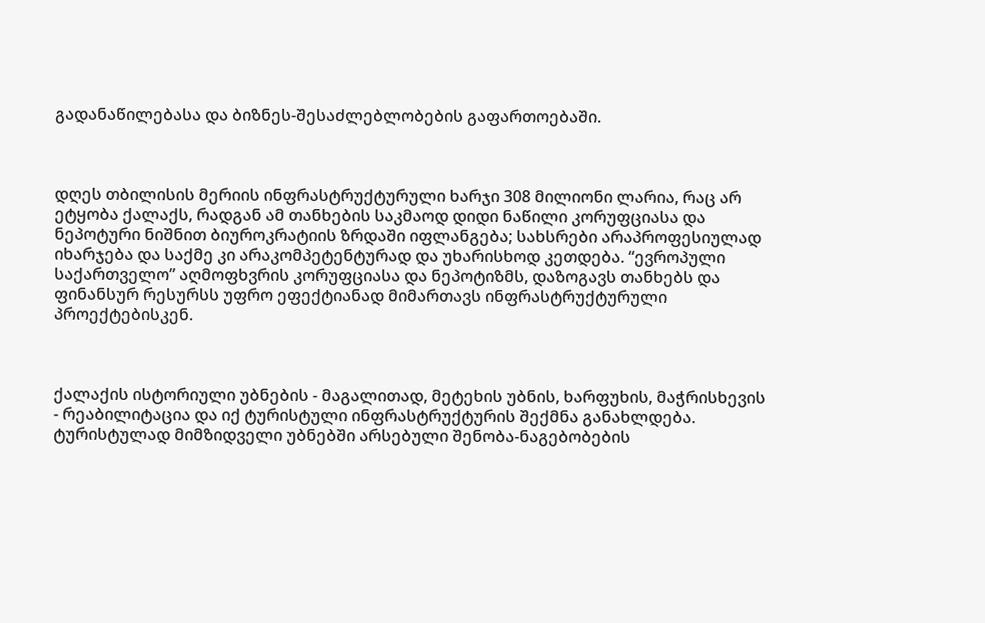გადანაწილებასა და ბიზნეს-შესაძლებლობების გაფართოებაში.



დღეს თბილისის მერიის ინფრასტრუქტურული ხარჯი 308 მილიონი ლარია, რაც არ ეტყობა ქალაქს, რადგან ამ თანხების საკმაოდ დიდი ნაწილი კორუფციასა და ნეპოტური ნიშნით ბიუროკრატიის ზრდაში იფლანგება; სახსრები არაპროფესიულად იხარჯება და საქმე კი არაკომპეტენტურად და უხარისხოდ კეთდება. “ევროპული საქართველო” აღმოფხვრის კორუფციასა და ნეპოტიზმს, დაზოგავს თანხებს და ფინანსურ რესურსს უფრო ეფექტიანად მიმართავს ინფრასტრუქტურული პროექტებისკენ.



ქალაქის ისტორიული უბნების - მაგალითად, მეტეხის უბნის, ხარფუხის, მაჭრისხევის - რეაბილიტაცია და იქ ტურისტული ინფრასტრუქტურის შექმნა განახლდება. ტურისტულად მიმზიდველი უბნებში არსებული შენობა-ნაგებობების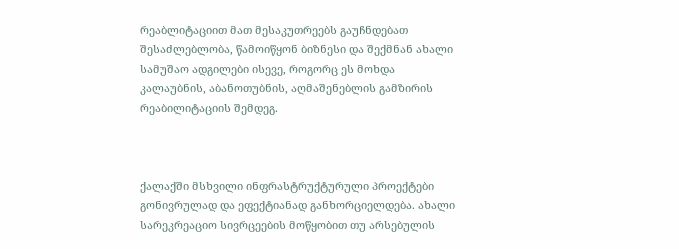რეაბლიტაციით მათ მესაკუთრეებს გაუჩნდებათ შესაძლებლობა, წამოიწყონ ბიზნესი და შექმნან ახალი სამუშაო ადგილები ისევე, როგორც ეს მოხდა კალაუბნის, აბანოთუბნის, აღმაშენებლის გამზირის რეაბილიტაციის შემდეგ.



ქალაქში მსხვილი ინფრასტრუქტურული პროექტები გონივრულად და ეფექტიანად განხორციელდება. ახალი სარეკრეაციო სივრცეების მოწყობით თუ არსებულის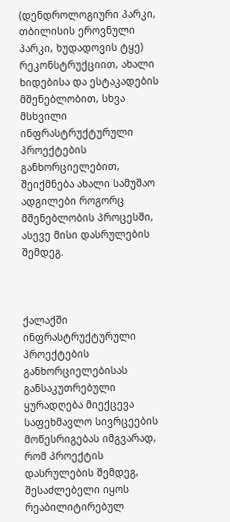(დენდროლოგიური პარკი, თბილისის ეროვნული პარკი, ხუდადოვის ტყე) რეკონსტრუქციით, ახალი ხიდებისა და ესტაკადების მშენებლობით, სხვა მსხვილი ინფრასტრუქტურული პროექტების განხორციელებით, შეიქმნება ახალი სამუშაო ადგილები როგორც მშენებლობის პროცესში, ასევე მისი დასრულების შემდეგ.



ქალაქში ინფრასტრუქტურული პროექტების განხორციელებისას განსაკუთრებული ყურადღება მიექცევა საფეხმავლო სივრცეების მოწესრიგებას იმგვარად, რომ პროექტის დასრულების შემდეგ, შესაძლებელი იყოს რეაბილიტირებულ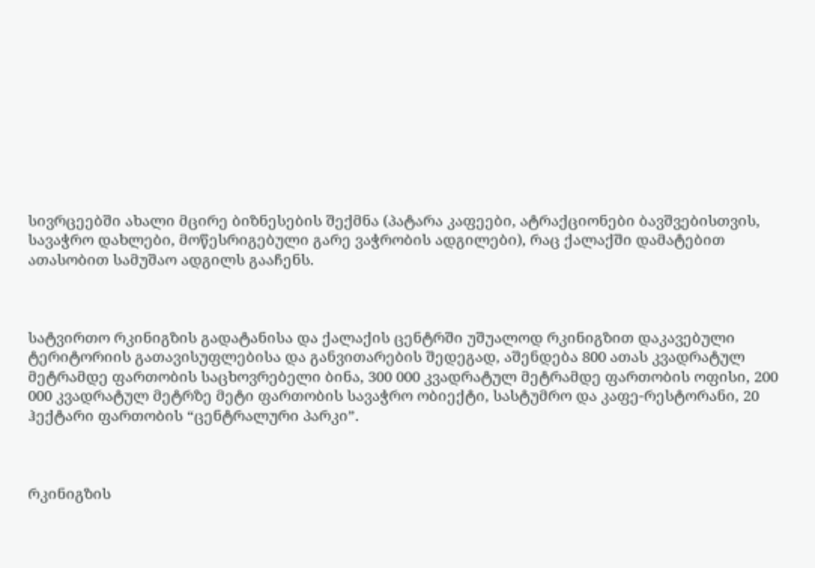სივრცეებში ახალი მცირე ბიზნესების შექმნა (პატარა კაფეები, ატრაქციონები ბავშვებისთვის, სავაჭრო დახლები, მოწესრიგებული გარე ვაჭრობის ადგილები), რაც ქალაქში დამატებით ათასობით სამუშაო ადგილს გააჩენს.



სატვირთო რკინიგზის გადატანისა და ქალაქის ცენტრში უშუალოდ რკინიგზით დაკავებული ტერიტორიის გათავისუფლებისა და განვითარების შედეგად, აშენდება 800 ათას კვადრატულ მეტრამდე ფართობის საცხოვრებელი ბინა, 300 000 კვადრატულ მეტრამდე ფართობის ოფისი, 200 000 კვადრატულ მეტრზე მეტი ფართობის სავაჭრო ობიექტი, სასტუმრო და კაფე-რესტორანი, 20 ჰექტარი ფართობის “ცენტრალური პარკი”.



რკინიგზის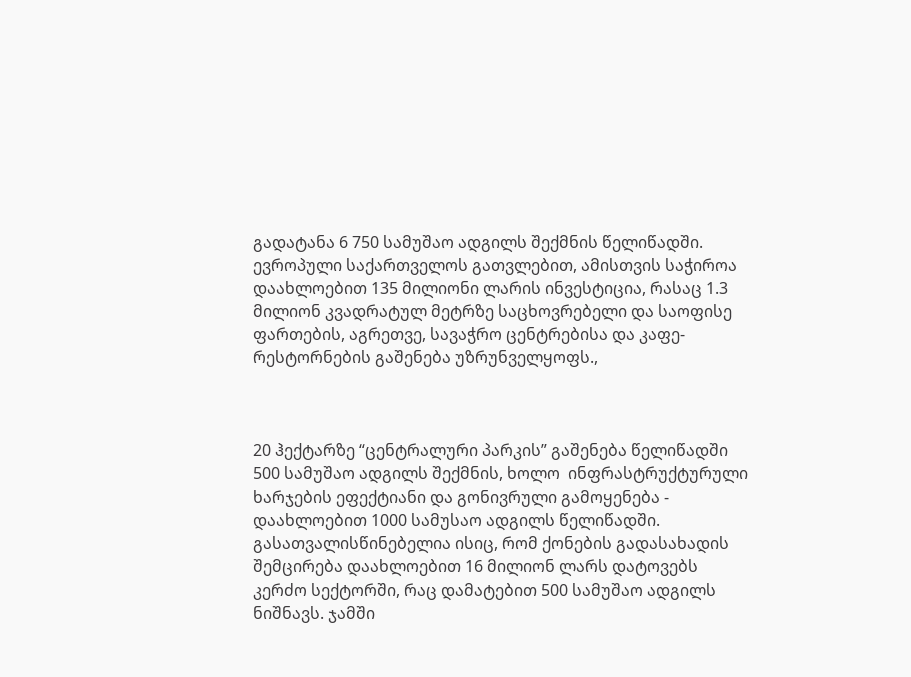გადატანა 6 750 სამუშაო ადგილს შექმნის წელიწადში. ევროპული საქართველოს გათვლებით, ამისთვის საჭიროა დაახლოებით 135 მილიონი ლარის ინვესტიცია, რასაც 1.3 მილიონ კვადრატულ მეტრზე საცხოვრებელი და საოფისე ფართების, აგრეთვე, სავაჭრო ცენტრებისა და კაფე-რესტორნების გაშენება უზრუნველყოფს.,



20 ჰექტარზე “ცენტრალური პარკის” გაშენება წელიწადში 500 სამუშაო ადგილს შექმნის, ხოლო  ინფრასტრუქტურული ხარჯების ეფექტიანი და გონივრული გამოყენება - დაახლოებით 1000 სამუსაო ადგილს წელიწადში. გასათვალისწინებელია ისიც, რომ ქონების გადასახადის შემცირება დაახლოებით 16 მილიონ ლარს დატოვებს კერძო სექტორში, რაც დამატებით 500 სამუშაო ადგილს ნიშნავს. ჯამში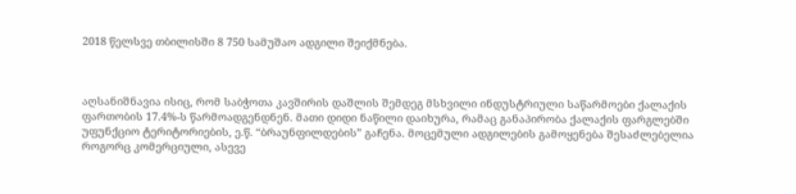2018 წელსვე თბილისში 8 750 სამუშაო ადგილი შეიქმნება.



აღსანიშნავია ისიც, რომ საბჭოთა კავშირის დაშლის შემდეგ მსხვილი ინდუსტრიული საწარმოები ქალაქის ფართობის 17.4%-ს წარმოადგენდნენ. მათი დიდი ნაწილი დაიხურა, რამაც განაპირობა ქალაქის ფარგლებში უფუნქციო ტერიტორიების, ე.წ. “ბრაუნფილდების” გაჩენა. მოცემული ადგილების გამოყენება შესაძლებელია როგორც კომერციული, ასევე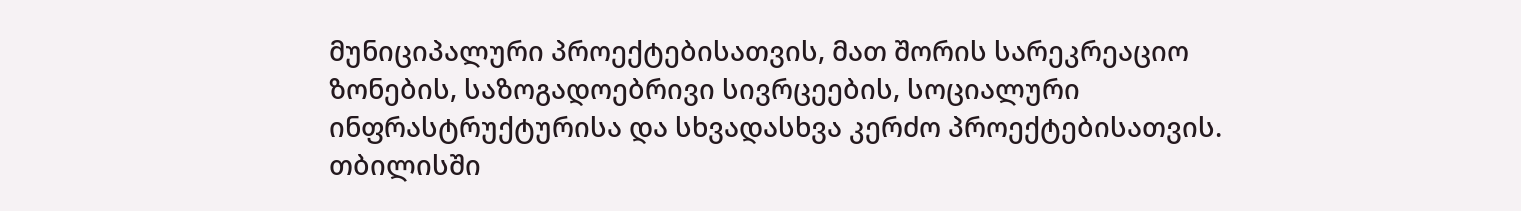მუნიციპალური პროექტებისათვის, მათ შორის სარეკრეაციო ზონების, საზოგადოებრივი სივრცეების, სოციალური ინფრასტრუქტურისა და სხვადასხვა კერძო პროექტებისათვის. თბილისში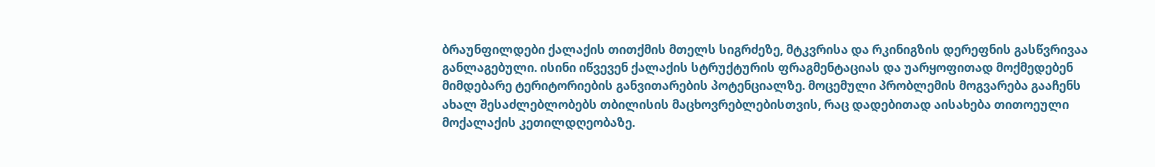ბრაუნფილდები ქალაქის თითქმის მთელს სიგრძეზე, მტკვრისა და რკინიგზის დერეფნის გასწვრივაა განლაგებული. ისინი იწვევენ ქალაქის სტრუქტურის ფრაგმენტაციას და უარყოფითად მოქმედებენ მიმდებარე ტერიტორიების განვითარების პოტენციალზე. მოცემული პრობლემის მოგვარება გააჩენს ახალ შესაძლებლობებს თბილისის მაცხოვრებლებისთვის, რაც დადებითად აისახება თითოეული მოქალაქის კეთილდღეობაზე.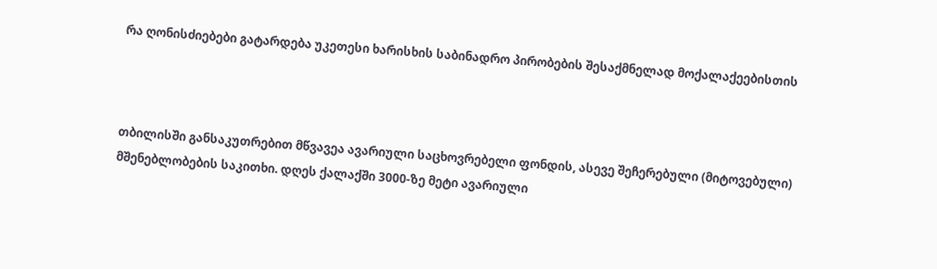რა ღონისძიებები გატარდება უკეთესი ხარისხის საბინადრო პირობების შესაქმნელად მოქალაქეებისთის



თბილისში განსაკუთრებით მწვავეა ავარიული საცხოვრებელი ფონდის, ასევე შეჩერებული (მიტოვებული) მშენებლობების საკითხი. დღეს ქალაქში 3000-ზე მეტი ავარიული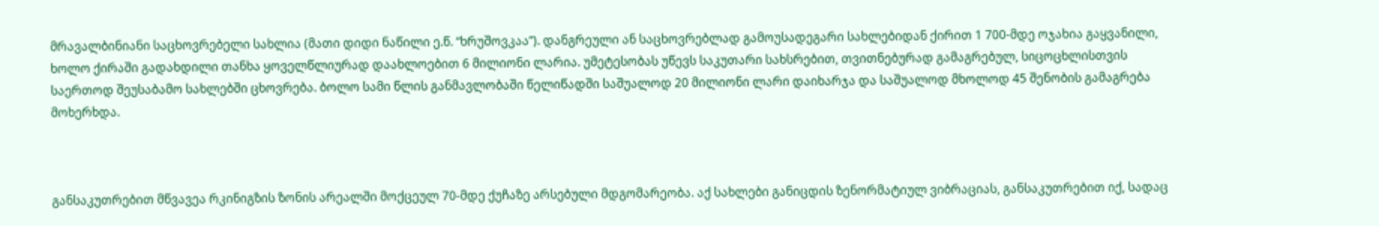მრავალბინიანი საცხოვრებელი სახლია (მათი დიდი ნაწილი ე.წ. “ხრუშოვკაა”). დანგრეული ან საცხოვრებლად გამოუსადეგარი სახლებიდან ქირით 1 700-მდე ოჯახია გაყვანილი, ხოლო ქირაში გადახდილი თანხა ყოველწლიურად დაახლოებით 6 მილიონი ლარია. უმეტესობას უწევს საკუთარი სახსრებით, თვითნებურად გამაგრებულ, სიცოცხლისთვის საერთოდ შეუსაბამო სახლებში ცხოვრება. ბოლო სამი წლის განმავლობაში წელიწადში საშუალოდ 20 მილიონი ლარი დაიხარჯა და საშუალოდ მხოლოდ 45 შენობის გამაგრება მოხერხდა.



განსაკუთრებით მწვავეა რკინიგზის ზონის არეალში მოქცეულ 70-მდე ქუჩაზე არსებული მდგომარეობა. აქ სახლები განიცდის ზენორმატიულ ვიბრაციას, განსაკუთრებით იქ, სადაც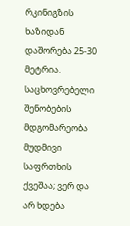რკინიგზის ხაზიდან დაშორება 25-30 მეტრია. საცხოვრებელი შენობების მდგომარეობა მუდმივი საფრთხის ქვეშაა; ვერ და არ ხდება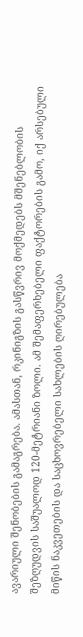ავარიული შენობების გამაგრება. ამასთან, რკინიგზის გასწვრივ მოქმედებს მშენებლობის შეზღუდვის საშუალოდ 120-მეტრიანი ზოლი. ამ შემაფერხებელი ფაქტორების გამო, იქ არსებული მიწის ნაკვეთების და საცხოვრებელი სახლების ღირებულება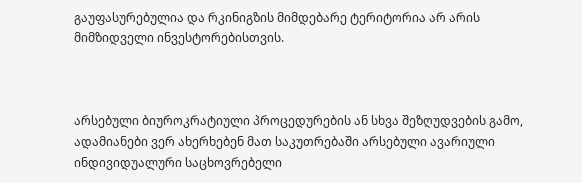გაუფასურებულია და რკინიგზის მიმდებარე ტერიტორია არ არის მიმზიდველი ინვესტორებისთვის.



არსებული ბიუროკრატიული პროცედურების ან სხვა შეზღუდვების გამო, ადამიანები ვერ ახერხებენ მათ საკუთრებაში არსებული ავარიული ინდივიდუალური საცხოვრებელი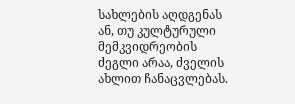სახლების აღდგენას ან, თუ კულტურული მემკვიდრეობის ძეგლი არაა, ძველის ახლით ჩანაცვლებას.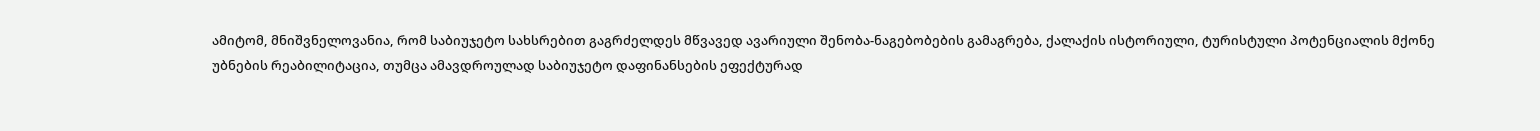ამიტომ, მნიშვნელოვანია, რომ საბიუჯეტო სახსრებით გაგრძელდეს მწვავედ ავარიული შენობა-ნაგებობების გამაგრება, ქალაქის ისტორიული, ტურისტული პოტენციალის მქონე უბნების რეაბილიტაცია, თუმცა ამავდროულად საბიუჯეტო დაფინანსების ეფექტურად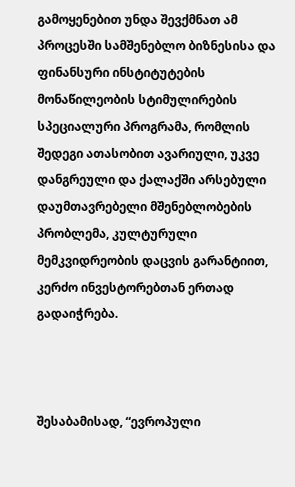გამოყენებით უნდა შევქმნათ ამ პროცესში სამშენებლო ბიზნესისა და ფინანსური ინსტიტუტების მონაწილეობის სტიმულირების სპეციალური პროგრამა, რომლის შედეგი ათასობით ავარიული, უკვე დანგრეული და ქალაქში არსებული დაუმთავრებელი მშენებლობების პრობლემა, კულტურული მემკვიდრეობის დაცვის გარანტიით, კერძო ინვესტორებთან ერთად გადაიჭრება.



შესაბამისად, “ევროპული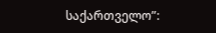საქართველო”: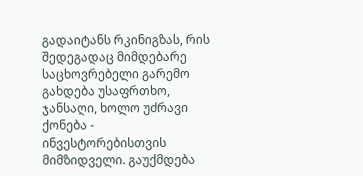გადაიტანს რკინიგზას, რის შედეგადაც მიმდებარე საცხოვრებელი გარემო გახდება უსაფრთხო, ჯანსაღი, ხოლო უძრავი ქონება - ინვესტორებისთვის მიმზიდველი. გაუქმდება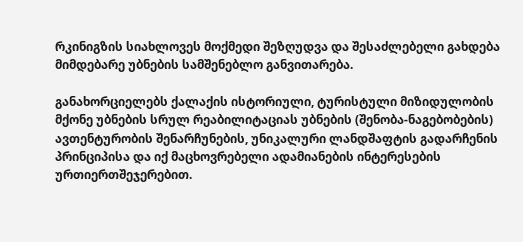რკინიგზის სიახლოვეს მოქმედი შეზღუდვა და შესაძლებელი გახდება მიმდებარე უბნების სამშენებლო განვითარება.

განახორციელებს ქალაქის ისტორიული, ტურისტული მიზიდულობის მქონე უბნების სრულ რეაბილიტაციას უბნების (შენობა-ნაგებობების) ავთენტურობის შენარჩუნების, უნიკალური ლანდშაფტის გადარჩენის პრინციპისა და იქ მაცხოვრებელი ადამიანების ინტერესების ურთიერთშეჯერებით.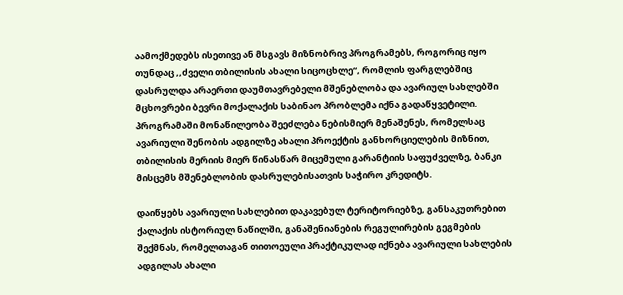აამოქმედებს ისეთივე ან მსგავს მიზნობრივ პროგრამებს, როგორიც იყო თუნდაც ,,ძველი თბილისის ახალი სიცოცხლე“, რომლის ფარგლებშიც დასრულდა არაერთი დაუმთავრებელი მშენებლობა და ავარიულ სახლებში მცხოვრები ბევრი მოქალაქის საბინაო პრობლემა იქნა გადაწყვეტილი. პროგრამაში მონაწილეობა შეეძლება ნებისმიერ მენაშენეს, რომელსაც ავარიული შენობის ადგილზე ახალი პროექტის განხორციელების მიზნით, თბილისის მერიის მიერ წინასწარ მიცემული გარანტიის საფუძველზე, ბანკი მისცემს მშენებლობის დასრულებისათვის საჭირო კრედიტს.

დაიწყებს ავარიული სახლებით დაკავებულ ტერიტორიებზე, განსაკუთრებით ქალაქის ისტორიულ ნაწილში, განაშენიანების რეგულირების გეგმების შექმნას, რომელთაგან თითოეული პრაქტიკულად იქნება ავარიული სახლების ადგილას ახალი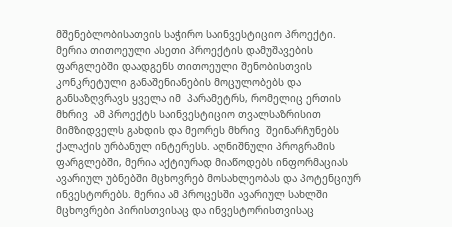მშენებლობისათვის საჭირო საინვესტიციო პროექტი. მერია თითოეული ასეთი პროექტის დამუშავების ფარგლებში დაადგენს თითოეული შენობისთვის კონკრეტული განაშენიანების მოცულობებს და განსაზღვრავს ყველა იმ  პარამეტრს, რომელიც ერთის მხრივ  ამ პროექტს საინვესტიციო თვალსაზრისით მიმზიდველს გახდის და მეორეს მხრივ  შეინარჩუნებს ქალაქის ურბანულ ინტერესს. აღნიშნული პროგრამის ფარგლებში, მერია აქტიურად მიაწოდებს ინფორმაციას ავარიულ უბნებში მცხოვრებ მოსახლეობას და პოტენციურ ინვესტორებს. მერია ამ პროცესში ავარიულ სახლში მცხოვრები პირისთვისაც და ინვესტორისთვისაც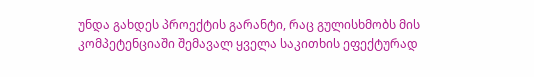უნდა გახდეს პროექტის გარანტი, რაც გულისხმობს მის კომპეტენციაში შემავალ ყველა საკითხის ეფექტურად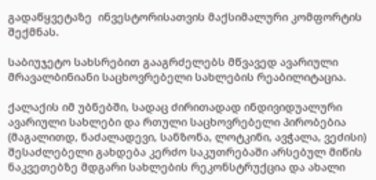გადაწყვეტაზე  ინვესტორისათვის მაქსიმალური კომფორტის შექმნას.

საბიუჯეტო სახსრებით გააგრძელებს მწვავედ ავარიული მრავალბინიანი საცხოვრებელი სახლების რეაბილიტაცია.

ქალაქის იმ უბნებში, სადაც ძირითადად ინდივიდუალური ავარიული სახლები და რთული საცხოვრებელი პირობებია (მაგალითდ, ნაძალადევი, სანზონა, ლოტკინი, ავჭალა, ვეძისი) შესაძლებელი გახდება კერძო საკუთრებაში არსებულ მიწის ნაკვეთებზე მდგარი სახლების რეკონსტრუქცია და ახალი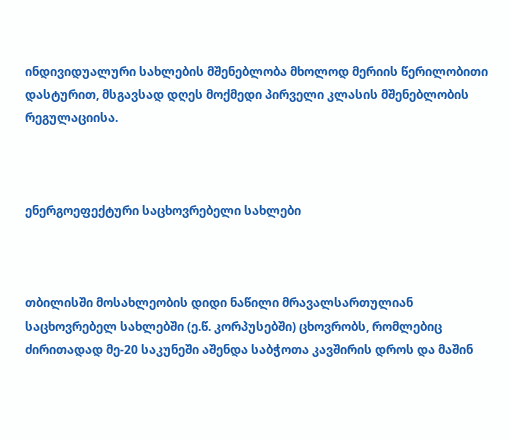ინდივიდუალური სახლების მშენებლობა მხოლოდ მერიის წერილობითი დასტურით, მსგავსად დღეს მოქმედი პირველი კლასის მშენებლობის რეგულაციისა.



ენერგოეფექტური საცხოვრებელი სახლები



თბილისში მოსახლეობის დიდი ნაწილი მრავალსართულიან საცხოვრებელ სახლებში (ე.წ. კორპუსებში) ცხოვრობს, რომლებიც ძირითადად მე-20 საკუნეში აშენდა საბჭოთა კავშირის დროს და მაშინ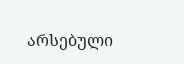არსებული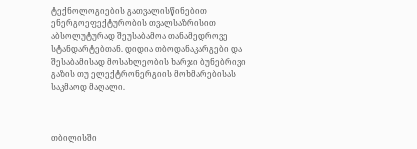ტექნოლოგიების გათვალისწინებით ენერგოეფექტურობის თვალსაზრისით აბსოლუტურად შეუსაბამოა თანამედროვე სტანდარტებთან. დიდია თბოდანაკარგები და შესაბამისად მოსახლეობის ხარჯი ბუნებრივი გაზის თუ ელექტრონერგიის მოხმარებისას საკმაოდ მაღალი.



თბილისში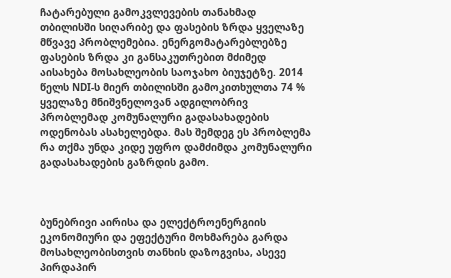ჩატარებული გამოკვლევების თანახმად თბილისში სიღარიბე და ფასების ზრდა ყველაზე მწვავე პრობლემებია. ენერგომატარებლებზე ფასების ზრდა კი განსაკუთრებით მძიმედ აისახება მოსახლეობის საოჯახო ბიუჯეტზე. 2014 წელს NDI-ს მიერ თბილისში გამოკითხულთა 74 % ყველაზე მნიშვნელოვან ადგილობრივ პრობლემად კომუნალური გადასახადების ოდენობას ასახელებდა. მას შემდეგ ეს პრობლემა რა თქმა უნდა კიდე უფრო დამძიმდა კომუნალური გადასახადების გაზრდის გამო.



ბუნებრივი აირისა და ელექტროენერგიის ეკონომიური და ეფექტური მოხმარება გარდა მოსახლეობისთვის თანხის დაზოგვისა, ასევე პირდაპირ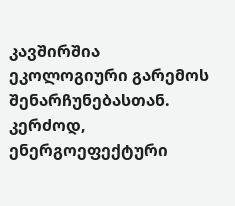კავშირშია ეკოლოგიური გარემოს შენარჩუნებასთან. კერძოდ, ენერგოეფექტური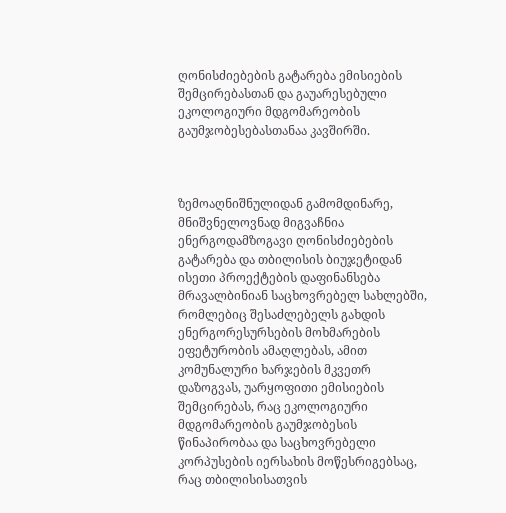ღონისძიებების გატარება ემისიების შემცირებასთან და გაუარესებული ეკოლოგიური მდგომარეობის გაუმჯობესებასთანაა კავშირში.



ზემოაღნიშნულიდან გამომდინარე, მნიშვნელოვნად მიგვაჩნია ენერგოდამზოგავი ღონისძიებების გატარება და თბილისის ბიუჯეტიდან ისეთი პროექტების დაფინანსება მრავალბინიან საცხოვრებელ სახლებში, რომლებიც შესაძლებელს გახდის ენერგორესურსების მოხმარების ეფეტურობის ამაღლებას, ამით კომუნალური ხარჯების მკვეთრ დაზოგვას, უარყოფითი ემისიების შემცირებას, რაც ეკოლოგიური მდგომარეობის გაუმჯობესის წინაპირობაა და საცხოვრებელი კორპუსების იერსახის მოწესრიგებსაც, რაც თბილისისათვის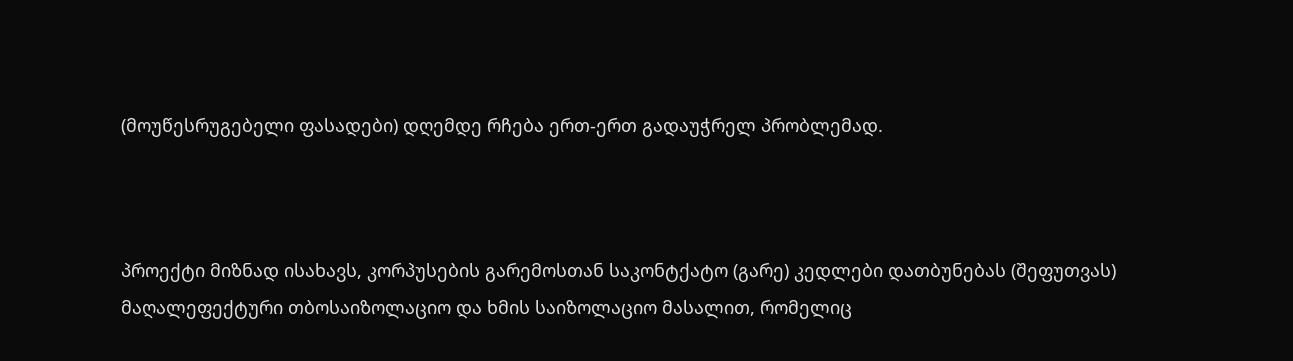(მოუწესრუგებელი ფასადები) დღემდე რჩება ერთ-ერთ გადაუჭრელ პრობლემად.



პროექტი მიზნად ისახავს, კორპუსების გარემოსთან საკონტქატო (გარე) კედლები დათბუნებას (შეფუთვას) მაღალეფექტური თბოსაიზოლაციო და ხმის საიზოლაციო მასალით, რომელიც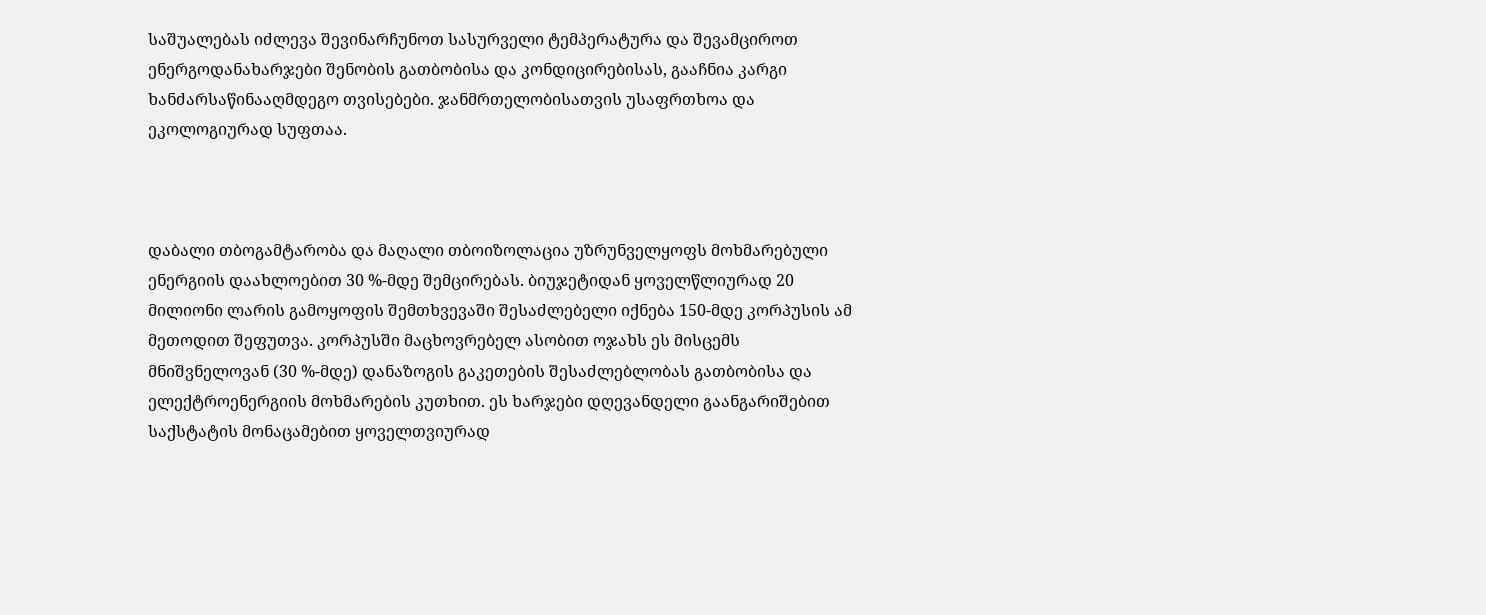საშუალებას იძლევა შევინარჩუნოთ სასურველი ტემპერატურა და შევამციროთ ენერგოდანახარჯები შენობის გათბობისა და კონდიცირებისას, გააჩნია კარგი ხანძარსაწინააღმდეგო თვისებები. ჯანმრთელობისათვის უსაფრთხოა და ეკოლოგიურად სუფთაა.



დაბალი თბოგამტარობა და მაღალი თბოიზოლაცია უზრუნველყოფს მოხმარებული ენერგიის დაახლოებით 30 %-მდე შემცირებას. ბიუჯეტიდან ყოველწლიურად 20 მილიონი ლარის გამოყოფის შემთხვევაში შესაძლებელი იქნება 150-მდე კორპუსის ამ მეთოდით შეფუთვა. კორპუსში მაცხოვრებელ ასობით ოჯახს ეს მისცემს მნიშვნელოვან (30 %-მდე) დანაზოგის გაკეთების შესაძლებლობას გათბობისა და ელექტროენერგიის მოხმარების კუთხით. ეს ხარჯები დღევანდელი გაანგარიშებით საქსტატის მონაცამებით ყოველთვიურად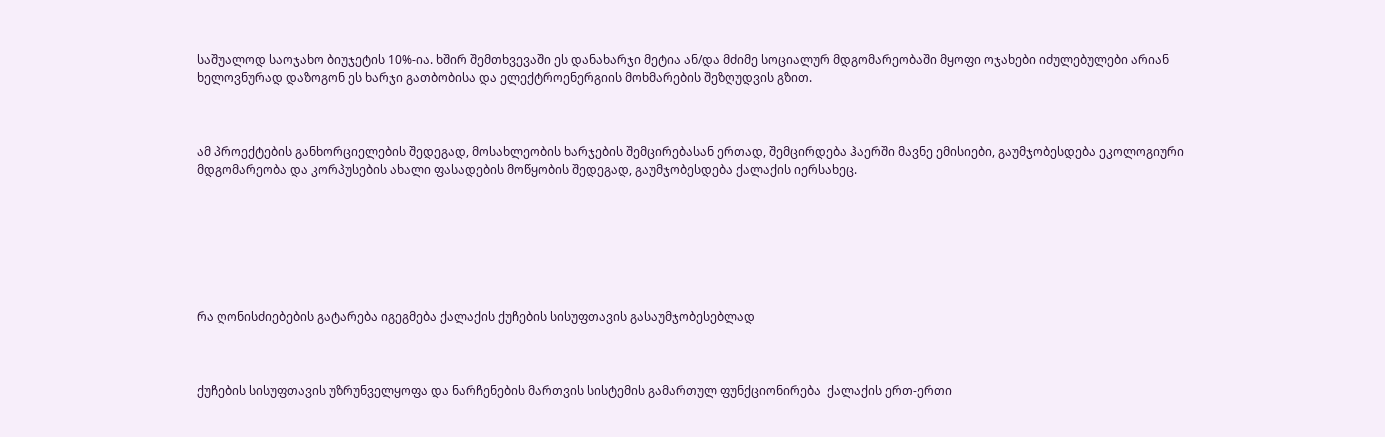საშუალოდ საოჯახო ბიუჯეტის 10%-ია. ხშირ შემთხვევაში ეს დანახარჯი მეტია ან/და მძიმე სოციალურ მდგომარეობაში მყოფი ოჯახები იძულებულები არიან ხელოვნურად დაზოგონ ეს ხარჯი გათბობისა და ელექტროენერგიის მოხმარების შეზღუდვის გზით.



ამ პროექტების განხორციელების შედეგად, მოსახლეობის ხარჯების შემცირებასან ერთად, შემცირდება ჰაერში მავნე ემისიები, გაუმჯობესდება ეკოლოგიური მდგომარეობა და კორპუსების ახალი ფასადების მოწყობის შედეგად, გაუმჯობესდება ქალაქის იერსახეც.







რა ღონისძიებების გატარება იგეგმება ქალაქის ქუჩების სისუფთავის გასაუმჯობესებლად



ქუჩების სისუფთავის უზრუნველყოფა და ნარჩენების მართვის სისტემის გამართულ ფუნქციონირება  ქალაქის ერთ-ერთი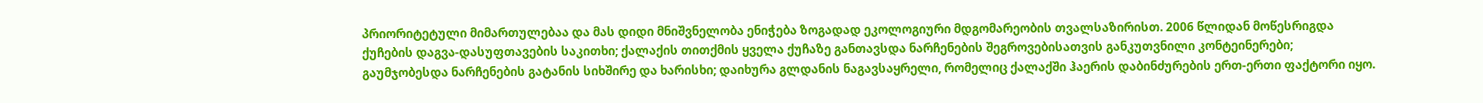პრიორიტეტული მიმართულებაა და მას დიდი მნიშვნელობა ენიჭება ზოგადად ეკოლოგიური მდგომარეობის თვალსაზირისთ. 2006 წლიდან მოწესრიგდა ქუჩების დაგვა-დასუფთავების საკითხი; ქალაქის თითქმის ყველა ქუჩაზე განთავსდა ნარჩენების შეგროვებისათვის განკუთვნილი კონტეინერები; გაუმჯობესდა ნარჩენების გატანის სიხშირე და ხარისხი; დაიხურა გლდანის ნაგავსაყრელი, რომელიც ქალაქში ჰაერის დაბინძურების ერთ-ერთი ფაქტორი იყო.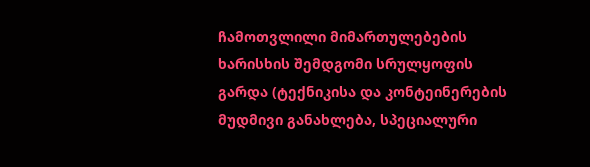ჩამოთვლილი მიმართულებების ხარისხის შემდგომი სრულყოფის გარდა (ტექნიკისა და კონტეინერების მუდმივი განახლება, სპეციალური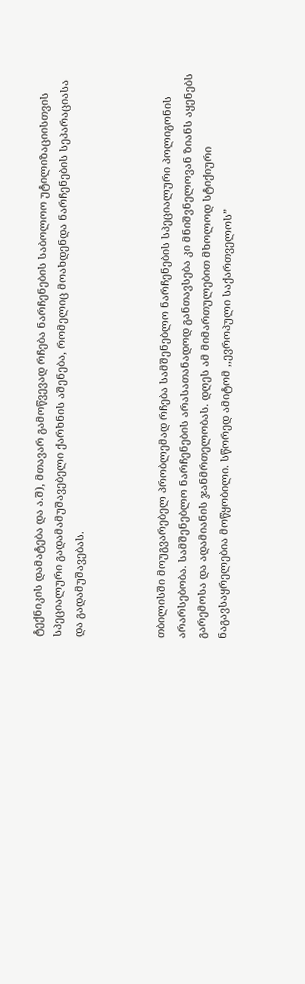ტექნიკის დამატება და ა.შ), მთავარ გამოწვევად რჩება ნარჩენების საბოლოო უტილიზაციისთვის სპეციალური გადამამუშავებელი ქარხნის აშენება, რომელიც მოახდენდა ნარჩენების სეპარაციასა და გადამუშავებას.



თბილისში მოუგვარებელ პრობლემად რჩება სამშენებლო ნარჩენების სპეციალური პოლიგონის არარსებობა. სამშენებლო ნარჩენების არასათანადოდ განთავსება კი მნიშვნელოვან ზიანს აყენებს გარემოსა და ადამიანის ჯანმრთელობას. დღეს ამ მიმართულებით მხოლოდ სტიქიური ნაგავსაყრელებია მოწყობილი. სწორედ ამიტომ ,,ევროპული საქართველოს”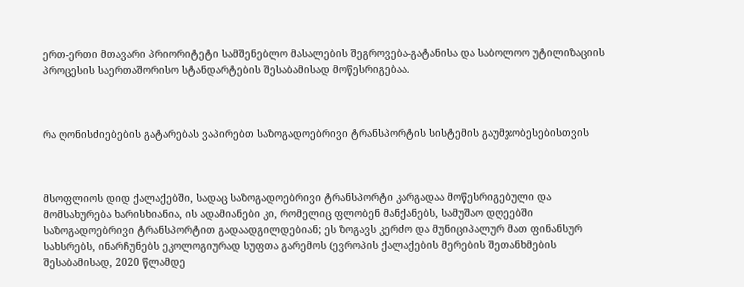ერთ-ერთი მთავარი პრიორიტეტი სამშენებლო მასალების შეგროვება-გატანისა და საბოლოო უტილიზაციის პროცესის საერთაშორისო სტანდარტების შესაბამისად მოწესრიგებაა.



რა ღონისძიებების გატარებას ვაპირებთ საზოგადოებრივი ტრანსპორტის სისტემის გაუმჯობესებისთვის



მსოფლიოს დიდ ქალაქებში, სადაც საზოგადოებრივი ტრანსპორტი კარგადაა მოწესრიგებული და მომსახურება ხარისხიანია, ის ადამიანები კი, რომელიც ფლობენ მანქანებს, სამუშაო დღეებში საზოგადოებრივი ტრანსპორტით გადაადგილდებიან; ეს ზოგავს კერძო და მუნიციპალურ მათ ფინანსურ სახსრებს, ინარჩუნებს ეკოლოგიურად სუფთა გარემოს (ევროპის ქალაქების მერების შეთანხმების შესაბამისად, 2020 წლამდე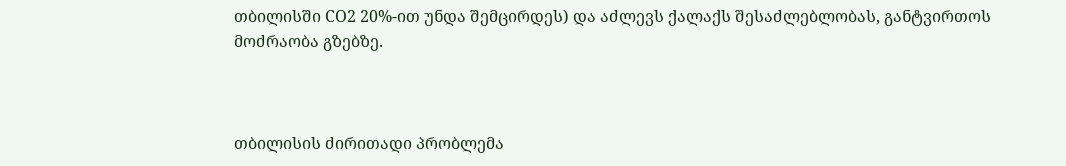თბილისში CO2 20%-ით უნდა შემცირდეს) და აძლევს ქალაქს შესაძლებლობას, განტვირთოს მოძრაობა გზებზე.



თბილისის ძირითადი პრობლემა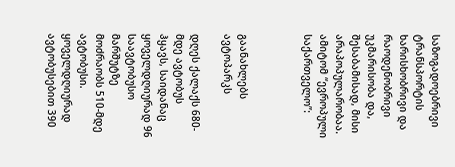საზოგადოებრივი ტრანსპორტის ხარისხობრივი და რაოდენობრივი უკმარისობა და, შესაბამისად, მისი არაპოპულარობაა. ამიტომ “ევროპული საქართველო”:



გაანახლებს ავტოპარკს

დღეს ქალაქს 680-მდე ავტობუს ჰყავს, საიდანაც ყოველდღიურად 96 საავტობუსო მარშუტზე მოძრაობს 510-მდე ავტობუსი. ყოველდღიურად ავტობუსებით 390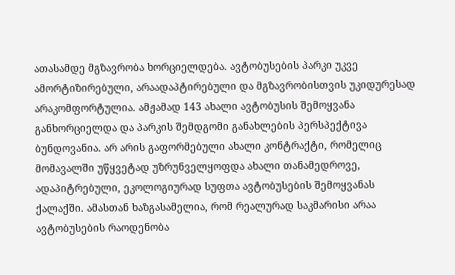ათასამდე მგზავრობა ხორციელდება. ავტობუსების პარკი უკვე ამორტიზირებული, არაადაპტირებული და მგზავრობისთვის უკიდურესად არაკომფორტულია. ამჟამად 143 ახალი ავტობუსის შემოყვანა განხორციელდა და პარკის შემდგომი განახლების პერსპექტივა ბუნდოვანია. არ არის გაფორმებული ახალი კონტრაქტი, რომელიც მომავალში უწყვეტად უზრუნველყოფდა ახალი თანამედროვე, ადაპიტრებული, ეკოლოგიურად სუფთა ავტობუსების შემოყვანას ქალაქში. ამასთან ხაზგასამელია, რომ რეალურად საკმარისი არაა ავტობუსების რაოდენობა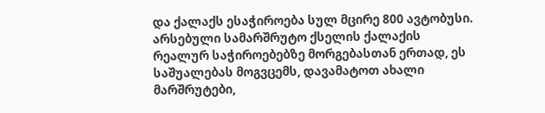და ქალაქს ესაჭიროება სულ მცირე 800 ავტობუსი. არსებული სამარშრუტო ქსელის ქალაქის რეალურ საჭიროებებზე მორგებასთან ერთად, ეს საშუალებას მოგვცემს, დავამატოთ ახალი მარშრუტები,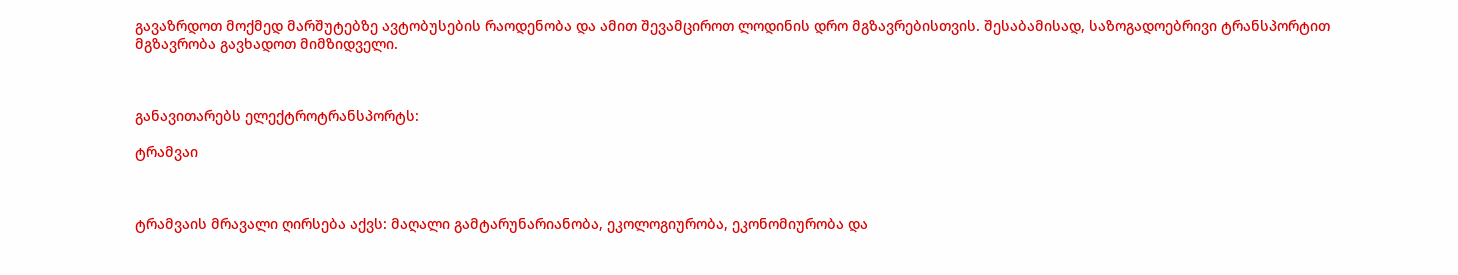გავაზრდოთ მოქმედ მარშუტებზე ავტობუსების რაოდენობა და ამით შევამციროთ ლოდინის დრო მგზავრებისთვის. შესაბამისად, საზოგადოებრივი ტრანსპორტით მგზავრობა გავხადოთ მიმზიდველი.



განავითარებს ელექტროტრანსპორტს:

ტრამვაი



ტრამვაის მრავალი ღირსება აქვს: მაღალი გამტარუნარიანობა, ეკოლოგიურობა, ეკონომიურობა და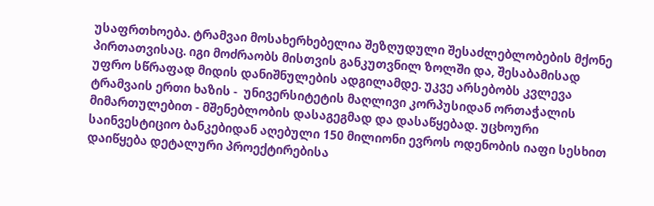უსაფრთხოება. ტრამვაი მოსახერხებელია შეზღუდული შესაძლებლობების მქონე პირთათვისაც. იგი მოძრაობს მისთვის განკუთვნილ ზოლში და, შესაბამისად უფრო სწრაფად მიდის დანიშნულების ადგილამდე. უკვე არსებობს კვლევა ტრამვაის ერთი ხაზის -  უნივერსიტეტის მაღლივი კორპუსიდან ორთაჭალის მიმართულებით - მშენებლობის დასაგეგმად და დასაწყებად. უცხოური საინვესტიციო ბანკებიდან აღებული 150 მილიონი ევროს ოდენობის იაფი სესხით დაიწყება დეტალური პროექტირებისა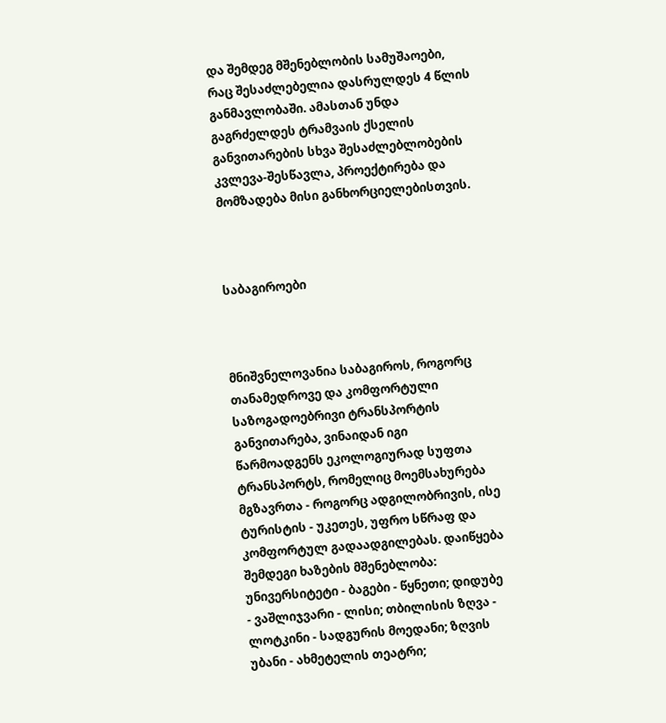და შემდეგ მშენებლობის სამუშაოები, რაც შესაძლებელია დასრულდეს 4 წლის განმავლობაში. ამასთან უნდა გაგრძელდეს ტრამვაის ქსელის განვითარების სხვა შესაძლებლობების კვლევა-შესწავლა, პროექტირება და მომზადება მისი განხორციელებისთვის.



საბაგიროები



მნიშვნელოვანია საბაგიროს, როგორც თანამედროვე და კომფორტული საზოგადოებრივი ტრანსპორტის განვითარება, ვინაიდან იგი წარმოადგენს ეკოლოგიურად სუფთა ტრანსპორტს, რომელიც მოემსახურება მგზავრთა - როგორც ადგილობრივის, ისე ტურისტის - უკეთეს, უფრო სწრაფ და კომფორტულ გადაადგილებას. დაიწყება შემდეგი ხაზების მშენებლობა: უნივერსიტეტი - ბაგები - წყნეთი; დიდუბე - ვაშლიჯვარი - ლისი; თბილისის ზღვა - ლოტკინი - სადგურის მოედანი; ზღვის უბანი - ახმეტელის თეატრი;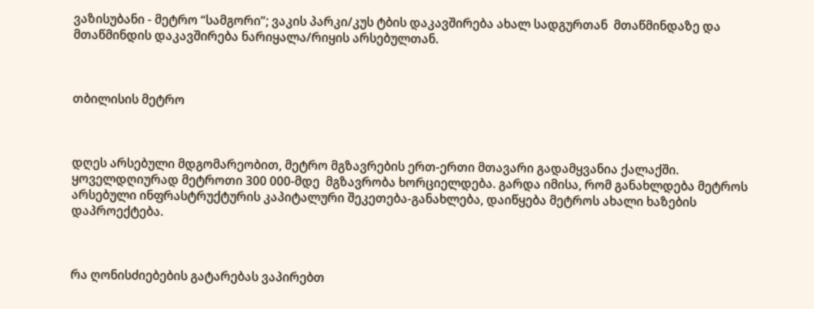ვაზისუბანი - მეტრო “სამგორი”; ვაკის პარკი/კუს ტბის დაკავშირება ახალ სადგურთან  მთაწმინდაზე და მთაწმინდის დაკავშირება ნარიყალა/რიყის არსებულთან.



თბილისის მეტრო



დღეს არსებული მდგომარეობით, მეტრო მგზავრების ერთ-ერთი მთავარი გადამყვანია ქალაქში. ყოველდღიურად მეტროთი 300 000-მდე  მგზავრობა ხორციელდება. გარდა იმისა, რომ განახლდება მეტროს არსებული ინფრასტრუქტურის კაპიტალური შეკეთება-განახლება, დაიწყება მეტროს ახალი ხაზების დაპროექტება.



რა ღონისძიებების გატარებას ვაპირებთ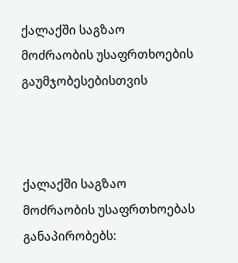ქალაქში საგზაო მოძრაობის უსაფრთხოების გაუმჯობესებისთვის



ქალაქში საგზაო მოძრაობის უსაფრთხოებას განაპირობებს: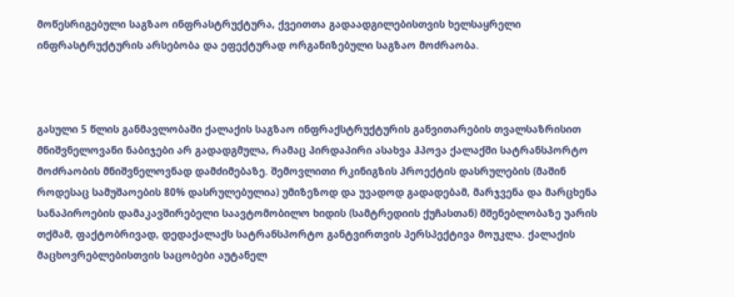მოწესრიგებული საგზაო ინფრასტრუქტურა, ქვეითთა გადაადგილებისთვის ხელსაყრელი ინფრასტრუქტურის არსებობა და ეფექტურად ორგანიზებული საგზაო მოძრაობა.



გასული 5 წლის განმავლობაში ქალაქის საგზაო ინფრაქსტრუქტურის განვითარების თვალსაზრისით მნიშვნელოვანი ნაბიჯები არ გადადგმულა, რამაც პირდაპირი ასახვა ჰპოვა ქალაქში სატრანსპორტო მოძრაობის მნიშვნელოვნად დამძიმებაზე. შემოვლითი რკინიგზის პროექტის დასრულების (მაშინ როდესაც სამუშაოების 80% დასრულებულია) უმიზეზოდ და უვადოდ გადადებამ, მარჯვენა და მარცხენა სანაპიროების დამაკავშირებელი საავტომობილო ხიდის (სამტრედიის ქუჩასთან) მშენებლობაზე უარის თქმამ, ფაქტობრივად, დედაქალაქს სატრანსპორტო განტვირთვის პერსპექტივა მოუკლა. ქალაქის მაცხოვრებლებისთვის საცობები აუტანელ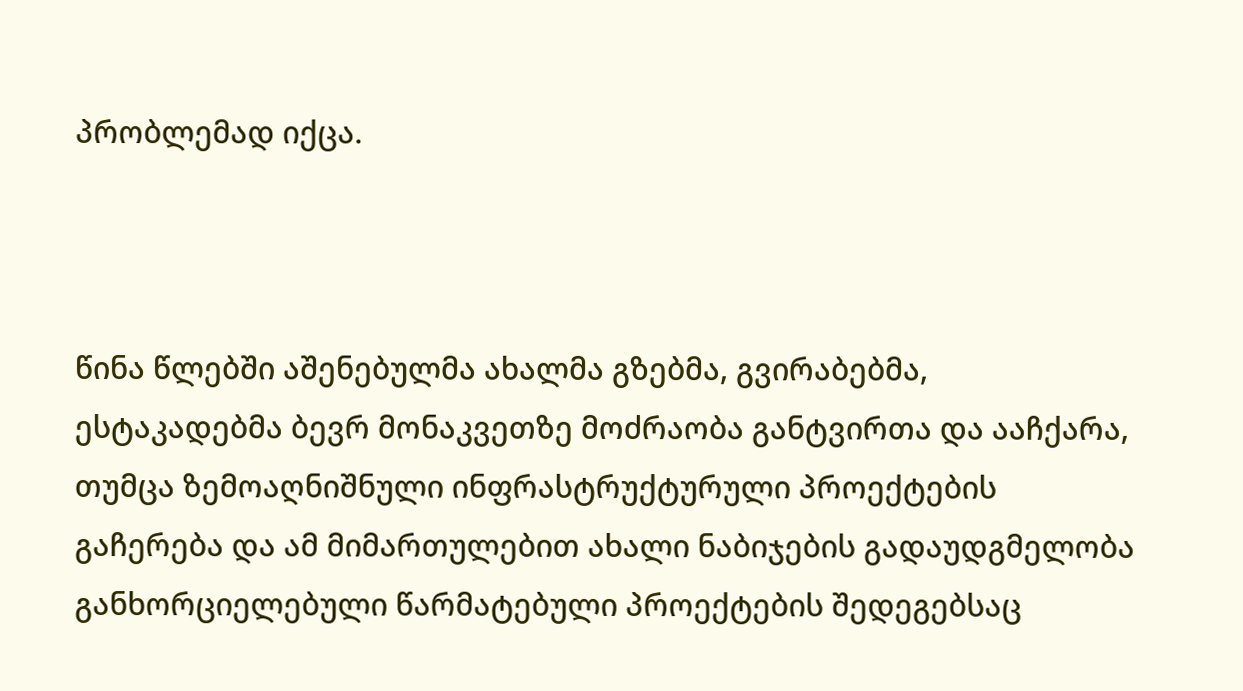პრობლემად იქცა.



წინა წლებში აშენებულმა ახალმა გზებმა, გვირაბებმა, ესტაკადებმა ბევრ მონაკვეთზე მოძრაობა განტვირთა და ააჩქარა, თუმცა ზემოაღნიშნული ინფრასტრუქტურული პროექტების გაჩერება და ამ მიმართულებით ახალი ნაბიჯების გადაუდგმელობა განხორციელებული წარმატებული პროექტების შედეგებსაც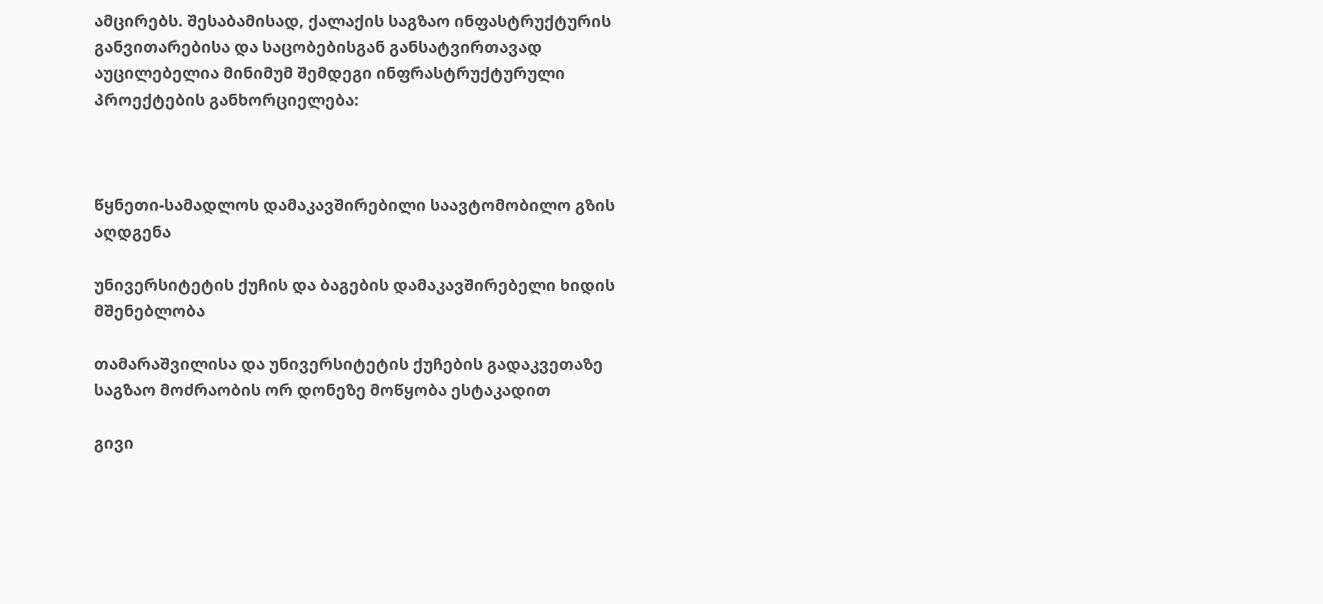ამცირებს. შესაბამისად, ქალაქის საგზაო ინფასტრუქტურის განვითარებისა და საცობებისგან განსატვირთავად აუცილებელია მინიმუმ შემდეგი ინფრასტრუქტურული პროექტების განხორციელება:



წყნეთი-სამადლოს დამაკავშირებილი საავტომობილო გზის აღდგენა

უნივერსიტეტის ქუჩის და ბაგების დამაკავშირებელი ხიდის მშენებლობა

თამარაშვილისა და უნივერსიტეტის ქუჩების გადაკვეთაზე საგზაო მოძრაობის ორ დონეზე მოწყობა ესტაკადით

გივი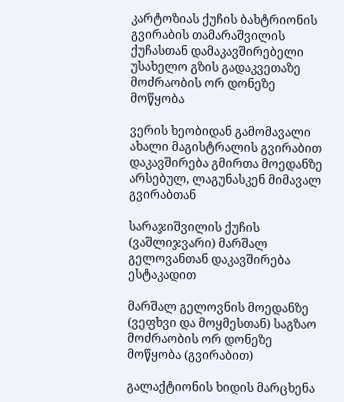კარტოზიას ქუჩის ბახტრიონის გვირაბის თამარაშვილის ქუჩასთან დამაკავშირებელი უსახელო გზის გადაკვეთაზე მოძრაობის ორ დონეზე მოწყობა

ვერის ხეობიდან გამომავალი ახალი მაგისტრალის გვირაბით დაკავშირება გმირთა მოედანზე არსებულ, ლაგუნასკენ მიმავალ გვირაბთან

სარაჯიშვილის ქუჩის (ვაშლიჯვარი) მარშალ გელოვანთან დაკავშირება ესტაკადით

მარშალ გელოვნის მოედანზე (ვეფხვი და მოყმესთან) საგზაო მოძრაობის ორ დონეზე მოწყობა (გვირაბით)

გალაქტიონის ხიდის მარცხენა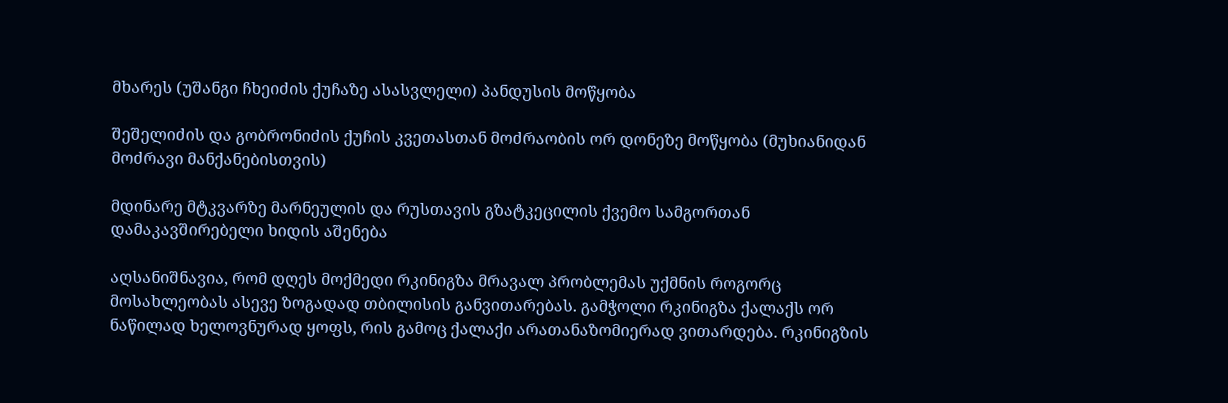მხარეს (უშანგი ჩხეიძის ქუჩაზე ასასვლელი) პანდუსის მოწყობა

შეშელიძის და გობრონიძის ქუჩის კვეთასთან მოძრაობის ორ დონეზე მოწყობა (მუხიანიდან მოძრავი მანქანებისთვის)

მდინარე მტკვარზე მარნეულის და რუსთავის გზატკეცილის ქვემო სამგორთან დამაკავშირებელი ხიდის აშენება

აღსანიშნავია, რომ დღეს მოქმედი რკინიგზა მრავალ პრობლემას უქმნის როგორც მოსახლეობას ასევე ზოგადად თბილისის განვითარებას. გამჭოლი რკინიგზა ქალაქს ორ ნაწილად ხელოვნურად ყოფს, რის გამოც ქალაქი არათანაზომიერად ვითარდება. რკინიგზის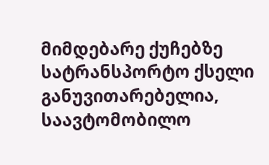მიმდებარე ქუჩებზე სატრანსპორტო ქსელი განუვითარებელია, საავტომობილო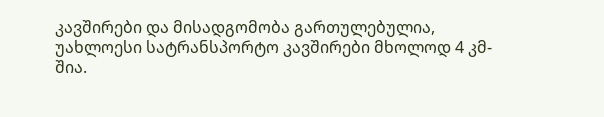კავშირები და მისადგომობა გართულებულია, უახლოესი სატრანსპორტო კავშირები მხოლოდ 4 კმ-შია.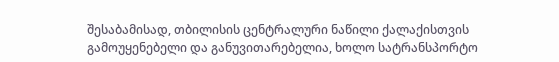შესაბამისად, თბილისის ცენტრალური ნაწილი ქალაქისთვის გამოუყენებელი და განუვითარებელია, ხოლო სატრანსპორტო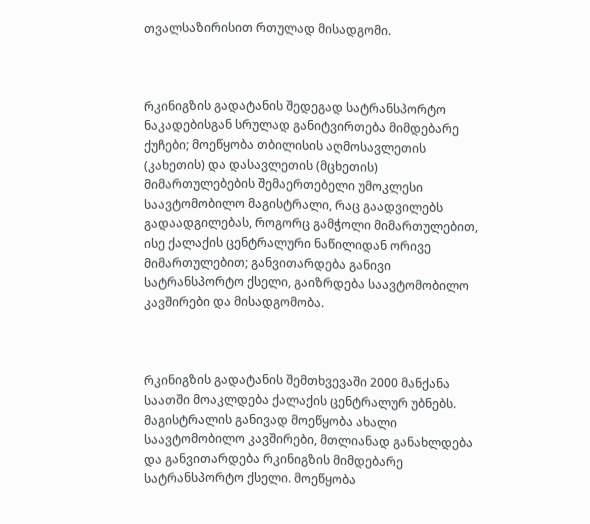თვალსაზირისით რთულად მისადგომი.



რკინიგზის გადატანის შედეგად სატრანსპორტო ნაკადებისგან სრულად განიტვირთება მიმდებარე ქუჩები; მოეწყობა თბილისის აღმოსავლეთის (კახეთის) და დასავლეთის (მცხეთის) მიმართულებების შემაერთებელი უმოკლესი საავტომობილო მაგისტრალი, რაც გაადვილებს გადაადგილებას, როგორც გამჭოლი მიმართულებით, ისე ქალაქის ცენტრალური ნაწილიდან ორივე მიმართულებით; განვითარდება განივი სატრანსპორტო ქსელი, გაიზრდება საავტომობილო კავშირები და მისადგომობა.



რკინიგზის გადატანის შემთხვევაში 2000 მანქანა საათში მოაკლდება ქალაქის ცენტრალურ უბნებს. მაგისტრალის განივად მოეწყობა ახალი საავტომობილო კავშირები, მთლიანად განახლდება და განვითარდება რკინიგზის მიმდებარე სატრანსპორტო ქსელი. მოეწყობა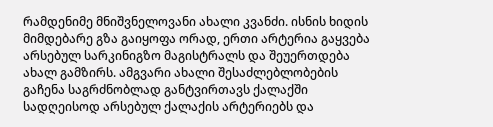რამდენიმე მნიშვნელოვანი ახალი კვანძი. ისნის ხიდის მიმდებარე გზა გაიყოფა ორად, ერთი არტერია გაყვება არსებულ სარკინიგზო მაგისტრალს და შეუერთდება ახალ გამზირს. ამგვარი ახალი შესაძლებლობების გაჩენა საგრძნობლად განტვირთავს ქალაქში სადღეისოდ არსებულ ქალაქის არტერიებს და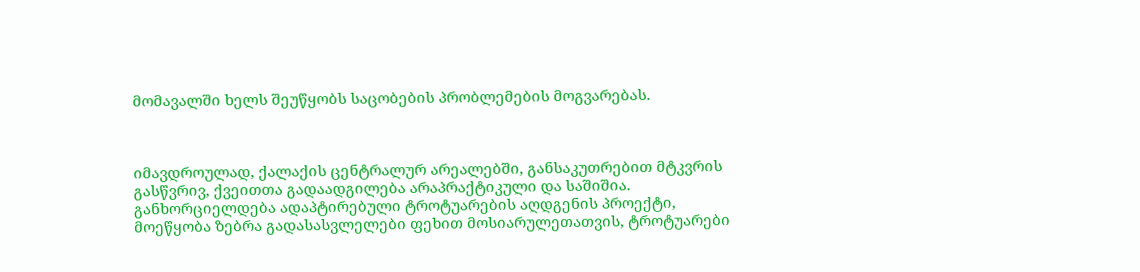მომავალში ხელს შეუწყობს საცობების პრობლემების მოგვარებას.



იმავდროულად, ქალაქის ცენტრალურ არეალებში, განსაკუთრებით მტკვრის გასწვრივ, ქვეითთა გადაადგილება არაპრაქტიკული და საშიშია. განხორციელდება ადაპტირებული ტროტუარების აღდგენის პროექტი, მოეწყობა ზებრა გადასასვლელები ფეხით მოსიარულეთათვის, ტროტუარები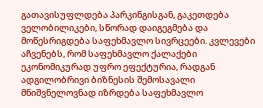გათავისუფლდება პარკინგისგან, გაკეთდება ველობილიკები, სწორად დაიგეგმება და მოწესრიგდება საფეხმავლო სივრცეები. კვლევები აჩვენებს, რომ საფეხმავლო ქალაქები ეკონომიკურად უფრო ეფექტურია, რადგან ადგილობრივი ბიზნესის შემოსავალი მნიშვნელოვნად იზრდება საფეხმავლო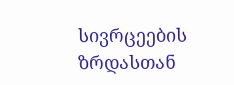სივრცეების ზრდასთან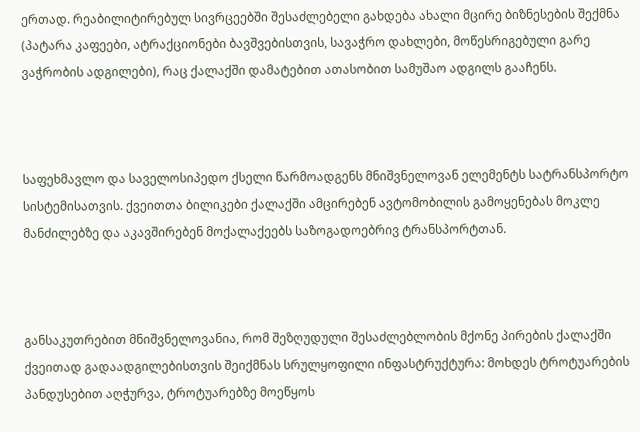ერთად. რეაბილიტირებულ სივრცეებში შესაძლებელი გახდება ახალი მცირე ბიზნესების შექმნა (პატარა კაფეები, ატრაქციონები ბავშვებისთვის, სავაჭრო დახლები, მოწესრიგებული გარე ვაჭრობის ადგილები), რაც ქალაქში დამატებით ათასობით სამუშაო ადგილს გააჩენს.



საფეხმავლო და საველოსიპედო ქსელი წარმოადგენს მნიშვნელოვან ელემენტს სატრანსპორტო სისტემისათვის. ქვეითთა ბილიკები ქალაქში ამცირებენ ავტომობილის გამოყენებას მოკლე მანძილებზე და აკავშირებენ მოქალაქეებს საზოგადოებრივ ტრანსპორტთან.



განსაკუთრებით მნიშვნელოვანია, რომ შეზღუდული შესაძლებლობის მქონე პირების ქალაქში ქვეითად გადაადგილებისთვის შეიქმნას სრულყოფილი ინფასტრუქტურა: მოხდეს ტროტუარების პანდუსებით აღჭურვა, ტროტუარებზე მოეწყოს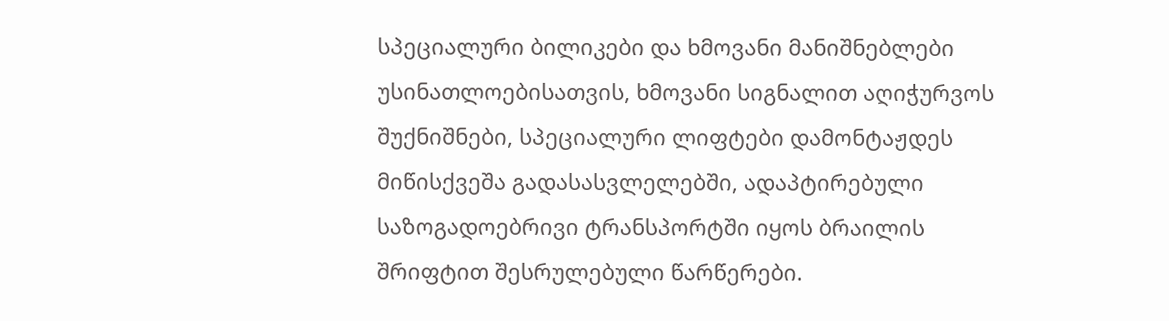სპეციალური ბილიკები და ხმოვანი მანიშნებლები უსინათლოებისათვის, ხმოვანი სიგნალით აღიჭურვოს შუქნიშნები, სპეციალური ლიფტები დამონტაჟდეს მიწისქვეშა გადასასვლელებში, ადაპტირებული საზოგადოებრივი ტრანსპორტში იყოს ბრაილის შრიფტით შესრულებული წარწერები.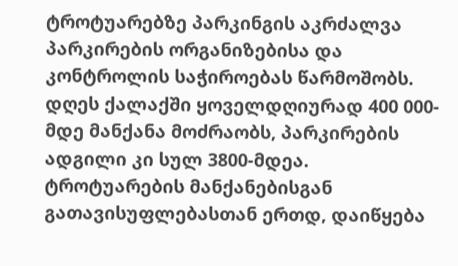ტროტუარებზე პარკინგის აკრძალვა პარკირების ორგანიზებისა და კონტროლის საჭიროებას წარმოშობს. დღეს ქალაქში ყოველდღიურად 400 000-მდე მანქანა მოძრაობს, პარკირების ადგილი კი სულ 3800-მდეა. ტროტუარების მანქანებისგან გათავისუფლებასთან ერთდ, დაიწყება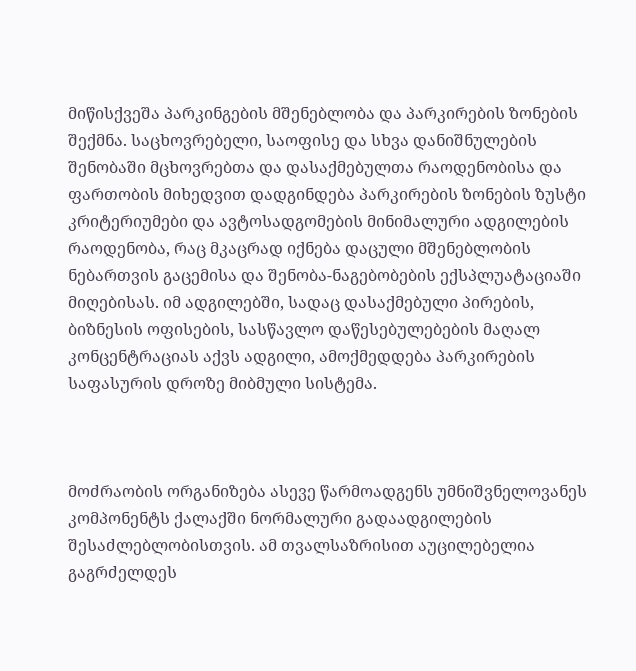მიწისქვეშა პარკინგების მშენებლობა და პარკირების ზონების შექმნა. საცხოვრებელი, საოფისე და სხვა დანიშნულების შენობაში მცხოვრებთა და დასაქმებულთა რაოდენობისა და ფართობის მიხედვით დადგინდება პარკირების ზონების ზუსტი კრიტერიუმები და ავტოსადგომების მინიმალური ადგილების რაოდენობა, რაც მკაცრად იქნება დაცული მშენებლობის ნებართვის გაცემისა და შენობა-ნაგებობების ექსპლუატაციაში მიღებისას. იმ ადგილებში, სადაც დასაქმებული პირების, ბიზნესის ოფისების, სასწავლო დაწესებულებების მაღალ კონცენტრაციას აქვს ადგილი, ამოქმედდება პარკირების საფასურის დროზე მიბმული სისტემა.



მოძრაობის ორგანიზება ასევე წარმოადგენს უმნიშვნელოვანეს კომპონენტს ქალაქში ნორმალური გადაადგილების შესაძლებლობისთვის. ამ თვალსაზრისით აუცილებელია გაგრძელდეს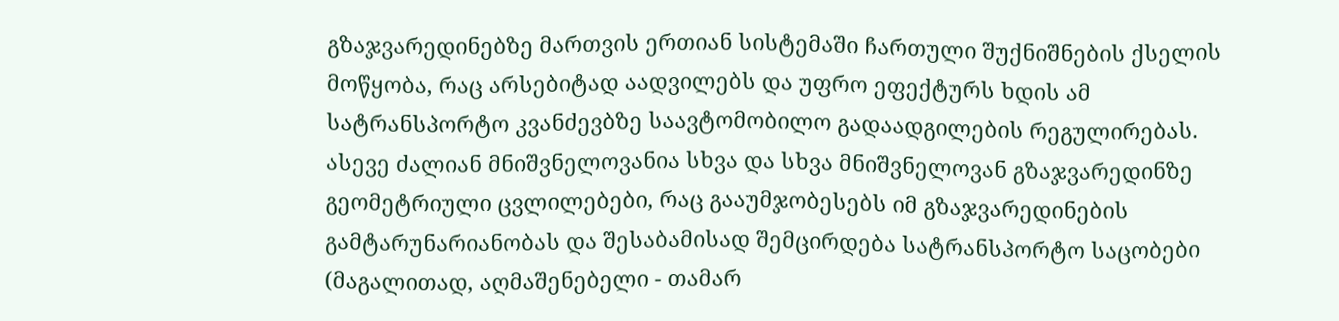გზაჯვარედინებზე მართვის ერთიან სისტემაში ჩართული შუქნიშნების ქსელის მოწყობა, რაც არსებიტად აადვილებს და უფრო ეფექტურს ხდის ამ სატრანსპორტო კვანძევბზე საავტომობილო გადაადგილების რეგულირებას. ასევე ძალიან მნიშვნელოვანია სხვა და სხვა მნიშვნელოვან გზაჯვარედინზე გეომეტრიული ცვლილებები, რაც გააუმჯობესებს იმ გზაჯვარედინების გამტარუნარიანობას და შესაბამისად შემცირდება სატრანსპორტო საცობები (მაგალითად, აღმაშენებელი - თამარ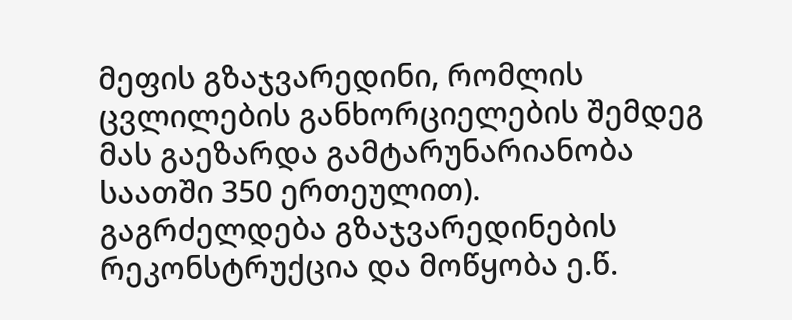მეფის გზაჯვარედინი, რომლის ცვლილების განხორციელების შემდეგ მას გაეზარდა გამტარუნარიანობა საათში 350 ერთეულით). გაგრძელდება გზაჯვარედინების რეკონსტრუქცია და მოწყობა ე.წ.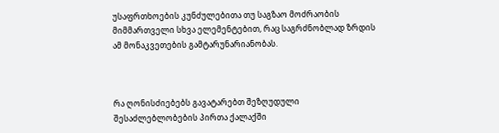უსაფრთხოების კუნძულებითა თუ საგზაო მოძრაობის მიმმართველი სხვა ელემენტებით, რაც საგრძნობლად ზრდის ამ მონაკვეთების გამტარუნარიანობას.



რა ღონისძიებებს გავატარებთ შეზღუდული შესაძლებლობების პირთა ქალაქში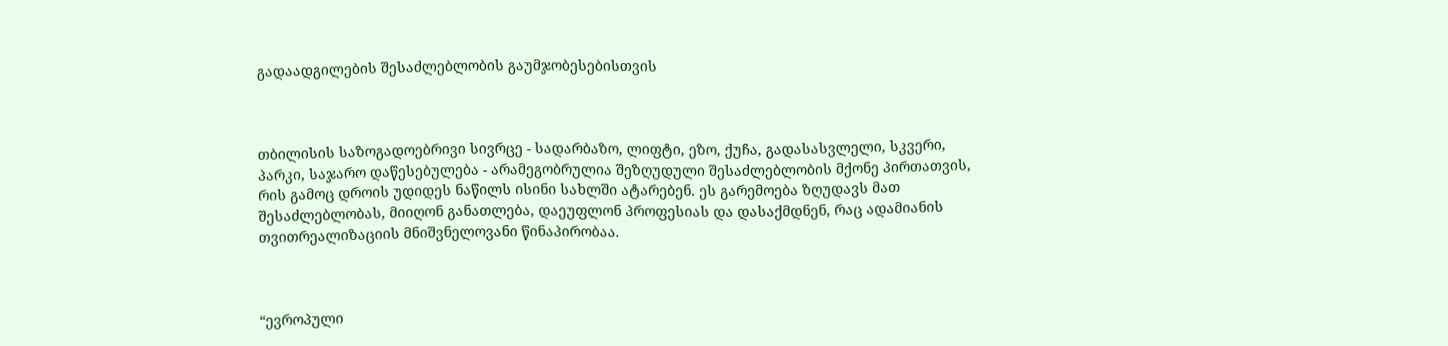გადაადგილების შესაძლებლობის გაუმჯობესებისთვის



თბილისის საზოგადოებრივი სივრცე - სადარბაზო, ლიფტი, ეზო, ქუჩა, გადასასვლელი, სკვერი, პარკი, საჯარო დაწესებულება - არამეგობრულია შეზღუდული შესაძლებლობის მქონე პირთათვის, რის გამოც დროის უდიდეს ნაწილს ისინი სახლში ატარებენ. ეს გარემოება ზღუდავს მათ შესაძლებლობას, მიიღონ განათლება, დაეუფლონ პროფესიას და დასაქმდნენ, რაც ადამიანის თვითრეალიზაციის მნიშვნელოვანი წინაპირობაა.



“ევროპული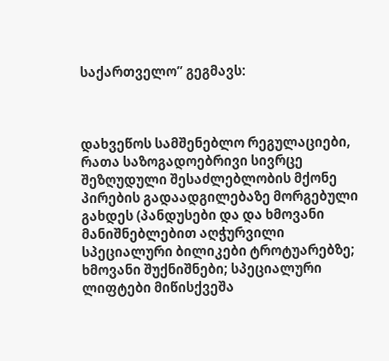საქართველო” გეგმავს:



დახვეწოს სამშენებლო რეგულაციები, რათა საზოგადოებრივი სივრცე შეზღუდული შესაძლებლობის მქონე პირების გადაადგილებაზე მორგებული გახდეს (პანდუსები და და ხმოვანი მანიშნებლებით აღჭურვილი სპეციალური ბილიკები ტროტუარებზე; ხმოვანი შუქნიშნები; სპეციალური ლიფტები მიწისქვეშა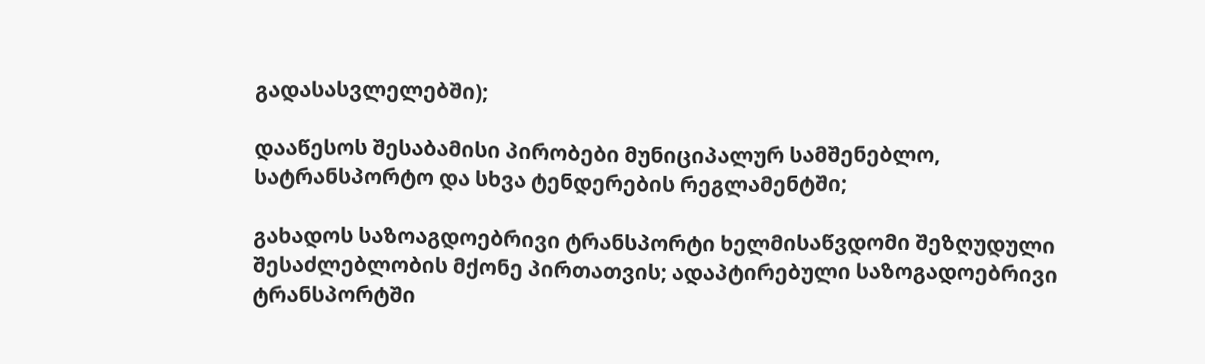გადასასვლელებში);

დააწესოს შესაბამისი პირობები მუნიციპალურ სამშენებლო, სატრანსპორტო და სხვა ტენდერების რეგლამენტში;

გახადოს საზოაგდოებრივი ტრანსპორტი ხელმისაწვდომი შეზღუდული შესაძლებლობის მქონე პირთათვის; ადაპტირებული საზოგადოებრივი ტრანსპორტში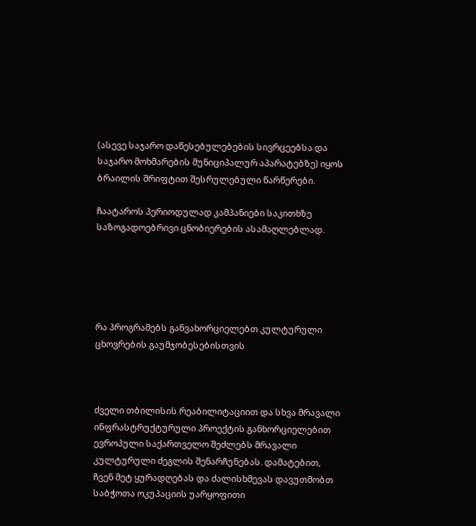(ასევე საჯარო დაწესებულებების სივრცეებსა და საჯარო მოხმარების მუნიციპალურ აპარატებზე) იყოს ბრაილის შრიფტით შესრულებული წარწერები.

ჩაატაროს პერიოდულად კამპანიები საკითხზე საზოგადოებრივი ცნობიერების ასამაღლებლად.





რა პროგრამებს განვახორციელებთ კულტურული ცხოვრების გაუმჯობესებისთვის



ძველი თბილისის რეაბილიტაციით და სხვა მრავალი ინფრასტრუქტურული პროექტის განხორციელებით ევროპული საქართველო შეძლებს მრავალი კულტურული ძეგლის შენარჩუნებას. დამატებით, ჩვენ მეტ ყურადღებას და ძალისხმევას დავუთმობთ საბჭოთა ოკუპაციის უარყოფითი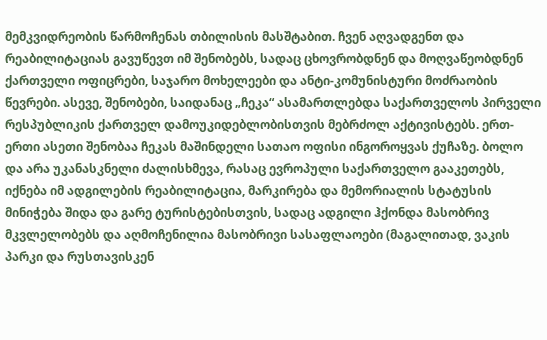მემკვიდრეობის წარმოჩენას თბილისის მასშტაბით. ჩვენ აღვადგენთ და რეაბილიტაციას გავუწევთ იმ შენობებს, სადაც ცხოვრობდნენ და მოღვაწეობდნენ ქართველი ოფიცრები, საჯარო მოხელეები და ანტი-კომუნისტური მოძრაობის წევრები. ასევე, შენობები, საიდანაც „ჩეკა“ ასამართლებდა საქართველოს პირველი რესპუბლიკის ქართველ დამოუკიდებლობისთვის მებრძოლ აქტივისტებს. ერთ-ერთი ასეთი შენობაა ჩეკას მაშინდელი სათაო ოფისი ინგოროყვას ქუჩაზე. ბოლო და არა უკანასკნელი ძალისხმევა, რასაც ევროპული საქართველო გააკეთებს, იქნება იმ ადგილების რეაბილიტაცია, მარკირება და მემორიალის სტატუსის მინიჭება შიდა და გარე ტურისტებისთვის, სადაც ადგილი ჰქონდა მასობრივ მკვლელობებს და აღმოჩენილია მასობრივი სასაფლაოები (მაგალითად, ვაკის პარკი და რუსთავისკენ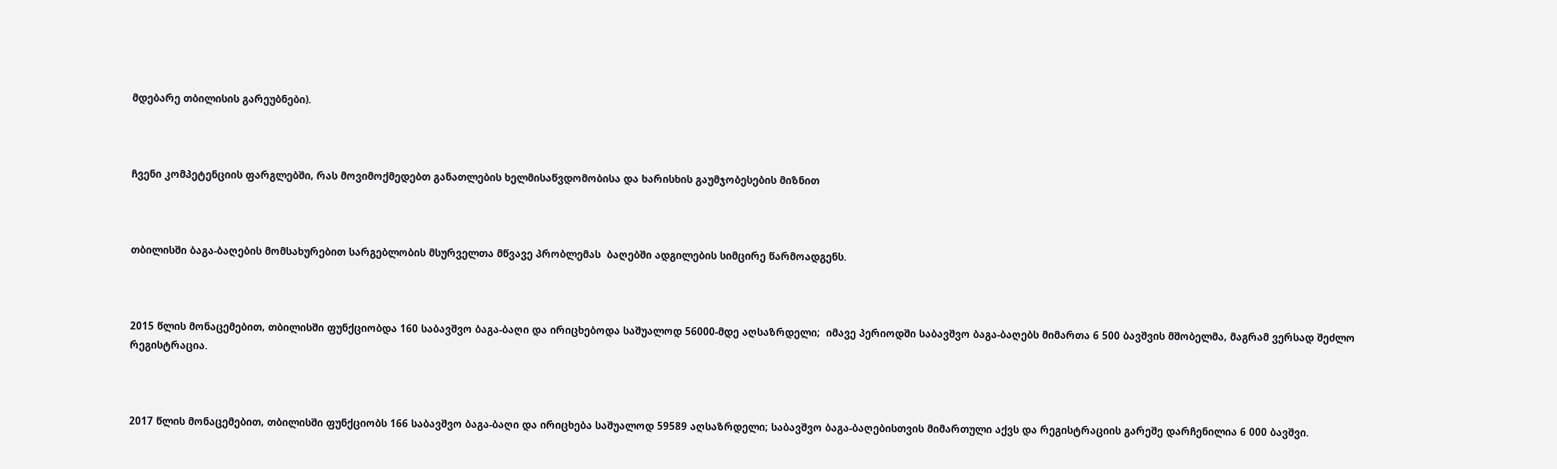მდებარე თბილისის გარეუბნები).



ჩვენი კომპეტენციის ფარგლებში, რას მოვიმოქმედებთ განათლების ხელმისაწვდომობისა და ხარისხის გაუმჯობესების მიზნით



თბილისში ბაგა-ბაღების მომსახურებით სარგებლობის მსურველთა მწვავე პრობლემას  ბაღებში ადგილების სიმცირე წარმოადგენს.



2015 წლის მონაცემებით, თბილისში ფუნქციობდა 160 საბავშვო ბაგა-ბაღი და ირიცხებოდა საშუალოდ 56000-მდე აღსაზრდელი;  იმავე პერიოდში საბავშვო ბაგა-ბაღებს მიმართა 6 500 ბავშვის მშობელმა, მაგრამ ვერსად შეძლო რეგისტრაცია.



2017 წლის მონაცემებით, თბილისში ფუნქციობს 166 საბავშვო ბაგა-ბაღი და ირიცხება საშუალოდ 59589 აღსაზრდელი; საბავშვო ბაგა-ბაღებისთვის მიმართული აქვს და რეგისტრაციის გარეშე დარჩენილია 6 000 ბავშვი.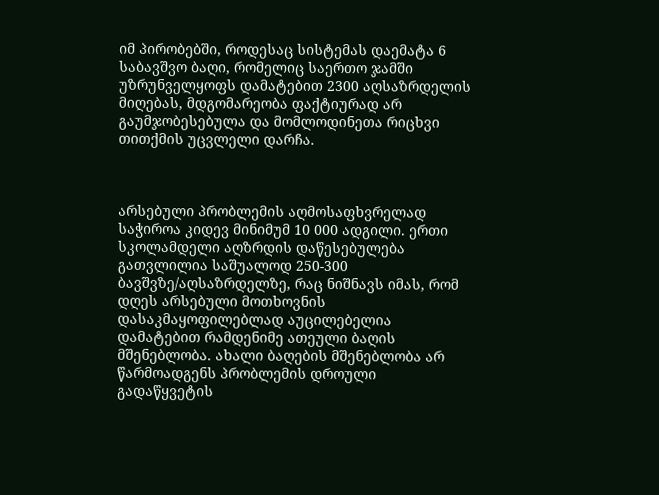იმ პირობებში, როდესაც სისტემას დაემატა 6 საბავშვო ბაღი, რომელიც საერთო ჯამში უზრუნველყოფს დამატებით 2300 აღსაზრდელის მიღებას, მდგომარეობა ფაქტიურად არ გაუმჯობესებულა და მომლოდინეთა რიცხვი თითქმის უცვლელი დარჩა.



არსებული პრობლემის აღმოსაფხვრელად საჭიროა კიდევ მინიმუმ 10 000 ადგილი. ერთი სკოლამდელი აღზრდის დაწესებულება გათვლილია საშუალოდ 250-300 ბავშვზე/აღსაზრდელზე, რაც ნიშნავს იმას, რომ დღეს არსებული მოთხოვნის დასაკმაყოფილებლად აუცილებელია დამატებით რამდენიმე ათეული ბაღის მშენებლობა. ახალი ბაღების მშენებლობა არ წარმოადგენს პრობლემის დროული გადაწყვეტის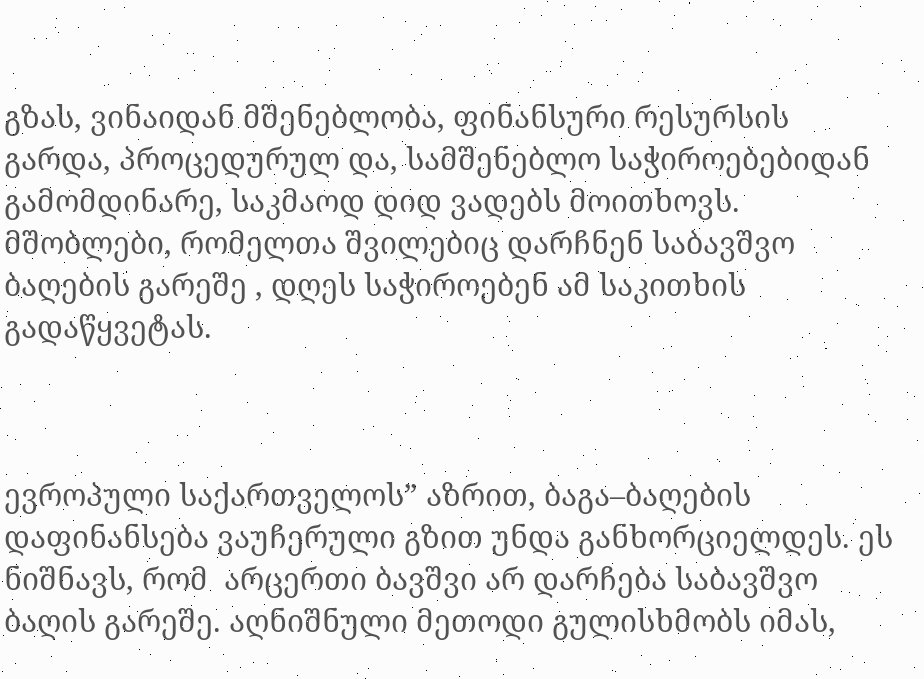გზას, ვინაიდან მშენებლობა, ფინანსური რესურსის გარდა, პროცედურულ და, სამშენებლო საჭიროებებიდან გამომდინარე, საკმაოდ დიდ ვადებს მოითხოვს. მშობლები, რომელთა შვილებიც დარჩნენ საბავშვო ბაღების გარეშე , დღეს საჭიროებენ ამ საკითხის გადაწყვეტას.



ევროპული საქართველოს” აზრით, ბაგა–ბაღების დაფინანსება ვაუჩერული გზით უნდა განხორციელდეს. ეს ნიშნავს, რომ  არცერთი ბავშვი არ დარჩება საბავშვო ბაღის გარეშე. აღნიშნული მეთოდი გულისხმობს იმას,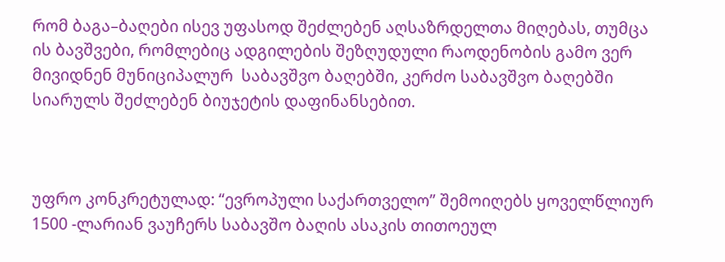რომ ბაგა–ბაღები ისევ უფასოდ შეძლებენ აღსაზრდელთა მიღებას, თუმცა ის ბავშვები, რომლებიც ადგილების შეზღუდული რაოდენობის გამო ვერ მივიდნენ მუნიციპალურ  საბავშვო ბაღებში, კერძო საბავშვო ბაღებში სიარულს შეძლებენ ბიუჯეტის დაფინანსებით.



უფრო კონკრეტულად: “ევროპული საქართველო” შემოიღებს ყოველწლიურ 1500 -ლარიან ვაუჩერს საბავშო ბაღის ასაკის თითოეულ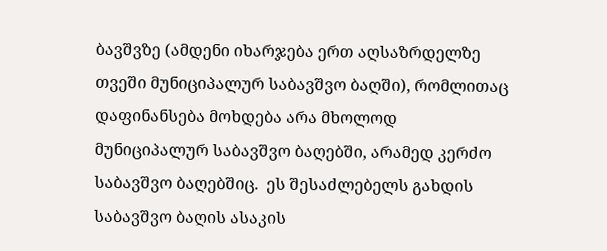ბავშვზე (ამდენი იხარჯება ერთ აღსაზრდელზე თვეში მუნიციპალურ საბავშვო ბაღში), რომლითაც დაფინანსება მოხდება არა მხოლოდ მუნიციპალურ საბავშვო ბაღებში, არამედ კერძო საბავშვო ბაღებშიც.  ეს შესაძლებელს გახდის საბავშვო ბაღის ასაკის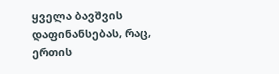ყველა ბავშვის დაფინანსებას, რაც, ერთის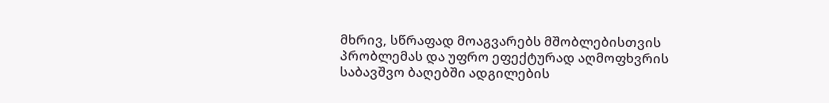მხრივ, სწრაფად მოაგვარებს მშობლებისთვის პრობლემას და უფრო ეფექტურად აღმოფხვრის საბავშვო ბაღებში ადგილების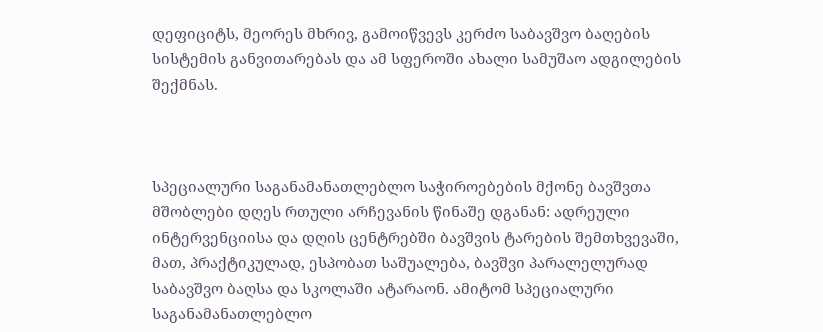დეფიციტს, მეორეს მხრივ, გამოიწვევს კერძო საბავშვო ბაღების სისტემის განვითარებას და ამ სფეროში ახალი სამუშაო ადგილების შექმნას.



სპეციალური საგანამანათლებლო საჭიროებების მქონე ბავშვთა მშობლები დღეს რთული არჩევანის წინაშე დგანან: ადრეული ინტერვენციისა და დღის ცენტრებში ბავშვის ტარების შემთხვევაში, მათ, პრაქტიკულად, ესპობათ საშუალება, ბავშვი პარალელურად საბავშვო ბაღსა და სკოლაში ატარაონ. ამიტომ სპეციალური საგანამანათლებლო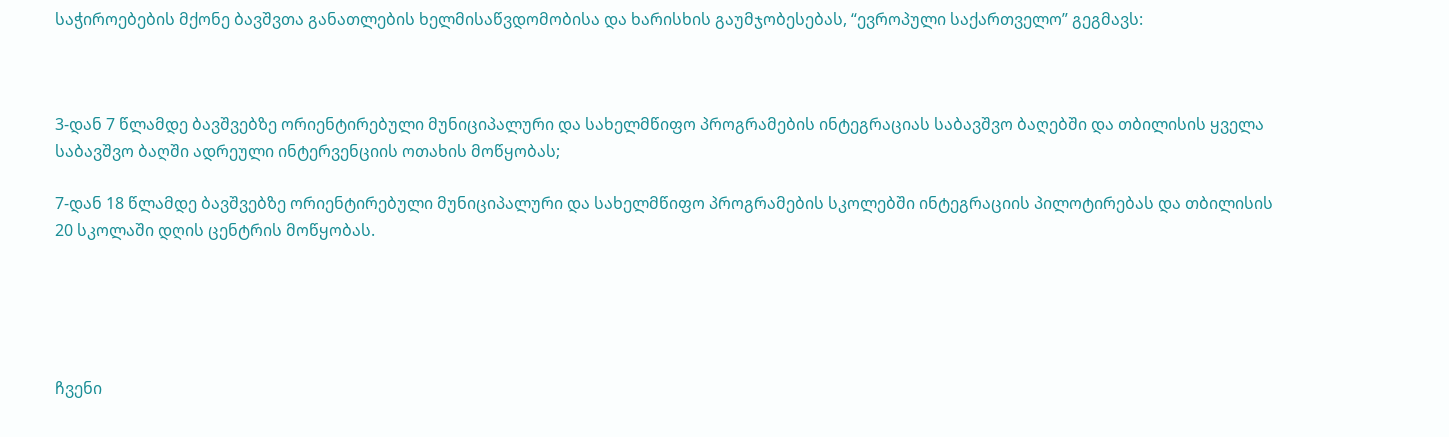საჭიროებების მქონე ბავშვთა განათლების ხელმისაწვდომობისა და ხარისხის გაუმჯობესებას, “ევროპული საქართველო” გეგმავს:



3-დან 7 წლამდე ბავშვებზე ორიენტირებული მუნიციპალური და სახელმწიფო პროგრამების ინტეგრაციას საბავშვო ბაღებში და თბილისის ყველა საბავშვო ბაღში ადრეული ინტერვენციის ოთახის მოწყობას;

7-დან 18 წლამდე ბავშვებზე ორიენტირებული მუნიციპალური და სახელმწიფო პროგრამების სკოლებში ინტეგრაციის პილოტირებას და თბილისის 20 სკოლაში დღის ცენტრის მოწყობას.





ჩვენი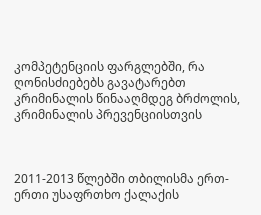კომპეტენციის ფარგლებში, რა ღონისძიებებს გავატარებთ კრიმინალის წინააღმდეგ ბრძოლის, კრიმინალის პრევენციისთვის



2011-2013 წლებში თბილისმა ერთ-ერთი უსაფრთხო ქალაქის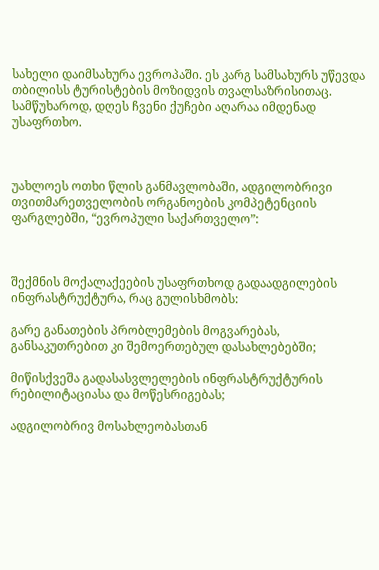სახელი დაიმსახურა ევროპაში. ეს კარგ სამსახურს უწევდა თბილისს ტურისტების მოზიდვის თვალსაზრისითაც. სამწუხაროდ, დღეს ჩვენი ქუჩები აღარაა იმდენად უსაფრთხო.



უახლოეს ოთხი წლის განმავლობაში, ადგილობრივი თვითმარეთველობის ორგანოების კომპეტენციის ფარგლებში, “ევროპული საქართველო”:



შექმნის მოქალაქეების უსაფრთხოდ გადაადგილების ინფრასტრუქტურა, რაც გულისხმობს:

გარე განათების პრობლემების მოგვარებას, განსაკუთრებით კი შემოერთებულ დასახლებებში;

მიწისქვეშა გადასასვლელების ინფრასტრუქტურის რებილიტაციასა და მოწესრიგებას;

ადგილობრივ მოსახლეობასთან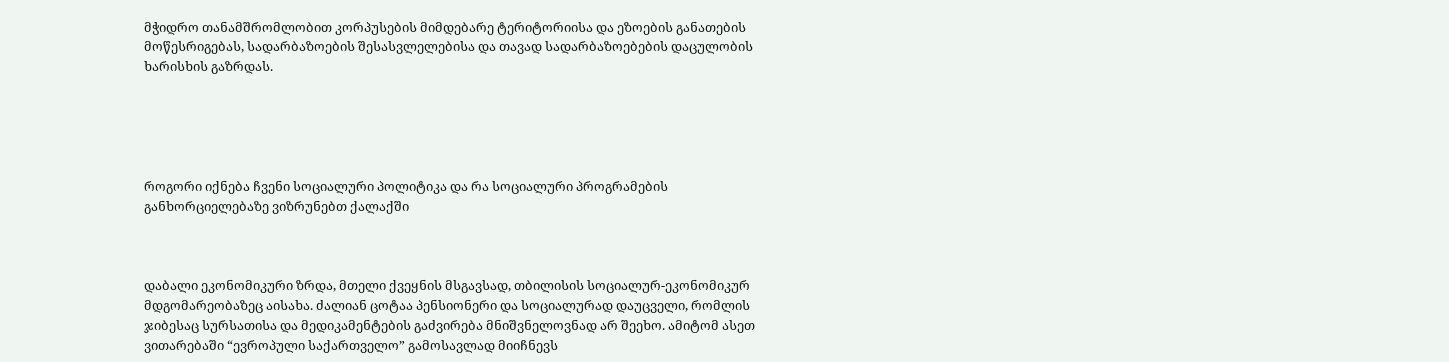მჭიდრო თანამშრომლობით კორპუსების მიმდებარე ტერიტორიისა და ეზოების განათების მოწესრიგებას, სადარბაზოების შესასვლელებისა და თავად სადარბაზოებების დაცულობის ხარისხის გაზრდას.





როგორი იქნება ჩვენი სოციალური პოლიტიკა და რა სოციალური პროგრამების განხორციელებაზე ვიზრუნებთ ქალაქში



დაბალი ეკონომიკური ზრდა, მთელი ქვეყნის მსგავსად, თბილისის სოციალურ-ეკონომიკურ მდგომარეობაზეც აისახა. ძალიან ცოტაა პენსიონერი და სოციალურად დაუცველი, რომლის ჯიბესაც სურსათისა და მედიკამენტების გაძვირება მნიშვნელოვნად არ შეეხო. ამიტომ ასეთ ვითარებაში “ევროპული საქართველო” გამოსავლად მიიჩნევს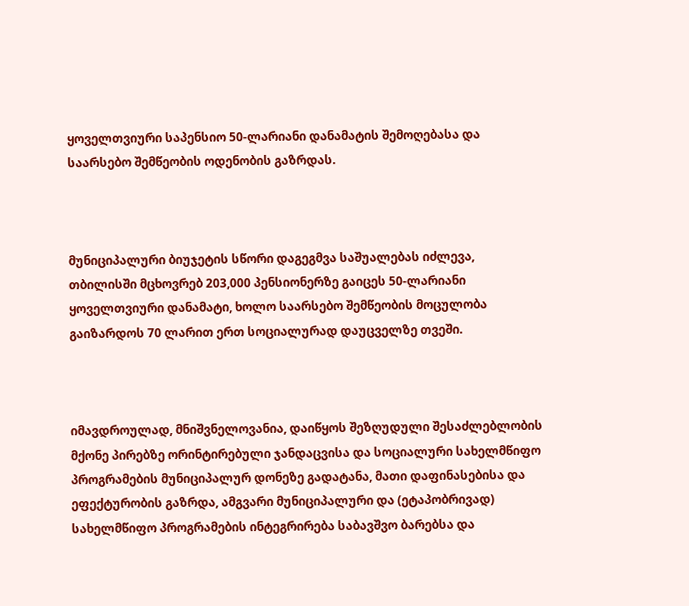ყოველთვიური საპენსიო 50-ლარიანი დანამატის შემოღებასა და საარსებო შემწეობის ოდენობის გაზრდას.



მუნიციპალური ბიუჯეტის სწორი დაგეგმვა საშუალებას იძლევა, თბილისში მცხოვრებ 203,000 პენსიონერზე გაიცეს 50-ლარიანი ყოველთვიური დანამატი, ხოლო საარსებო შემწეობის მოცულობა გაიზარდოს 70 ლარით ერთ სოციალურად დაუცველზე თვეში.



იმავდროულად, მნიშვნელოვანია, დაიწყოს შეზღუდული შესაძლებლობის მქონე პირებზე ორინტირებული ჯანდაცვისა და სოციალური სახელმწიფო პროგრამების მუნიციპალურ დონეზე გადატანა, მათი დაფინასებისა და ეფექტურობის გაზრდა, ამგვარი მუნიციპალური და (ეტაპობრივად) სახელმწიფო პროგრამების ინტეგრირება საბავშვო ბარებსა და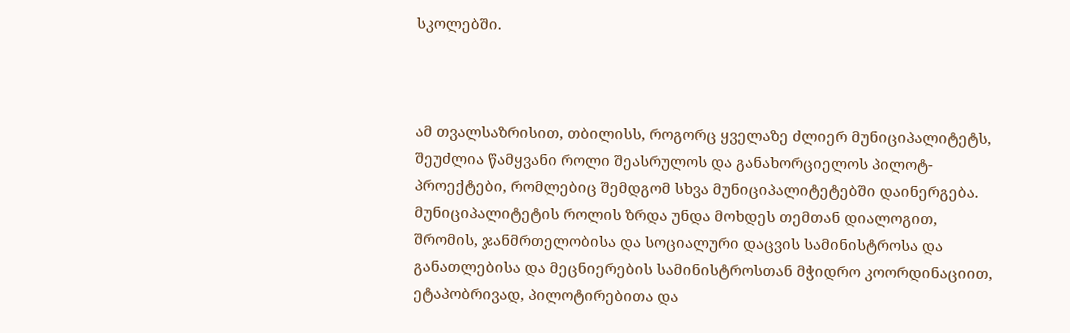სკოლებში.



ამ თვალსაზრისით, თბილისს, როგორც ყველაზე ძლიერ მუნიციპალიტეტს, შეუძლია წამყვანი როლი შეასრულოს და განახორციელოს პილოტ-პროექტები, რომლებიც შემდგომ სხვა მუნიციპალიტეტებში დაინერგება. მუნიციპალიტეტის როლის ზრდა უნდა მოხდეს თემთან დიალოგით, შრომის, ჯანმრთელობისა და სოციალური დაცვის სამინისტროსა და განათლებისა და მეცნიერების სამინისტროსთან მჭიდრო კოორდინაციით, ეტაპობრივად, პილოტირებითა და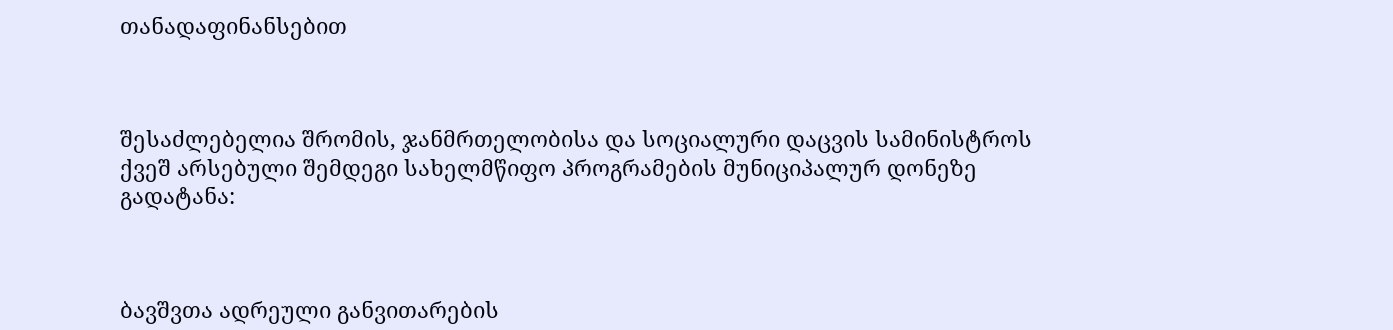თანადაფინანსებით



შესაძლებელია შრომის, ჯანმრთელობისა და სოციალური დაცვის სამინისტროს ქვეშ არსებული შემდეგი სახელმწიფო პროგრამების მუნიციპალურ დონეზე გადატანა:



ბავშვთა ადრეული განვითარების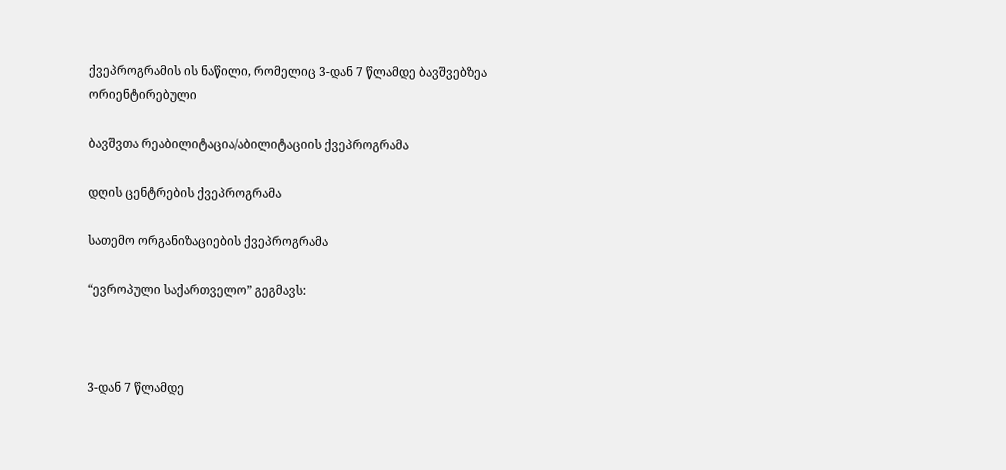ქვეპროგრამის ის ნაწილი, რომელიც 3-დან 7 წლამდე ბავშვებზეა ორიენტირებული

ბავშვთა რეაბილიტაცია/აბილიტაციის ქვეპროგრამა

დღის ცენტრების ქვეპროგრამა

სათემო ორგანიზაციების ქვეპროგრამა

“ევროპული საქართველო” გეგმავს:



3-დან 7 წლამდე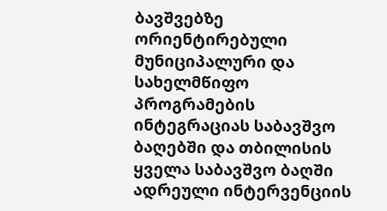ბავშვებზე ორიენტირებული მუნიციპალური და სახელმწიფო პროგრამების ინტეგრაციას საბავშვო ბაღებში და თბილისის ყველა საბავშვო ბაღში ადრეული ინტერვენციის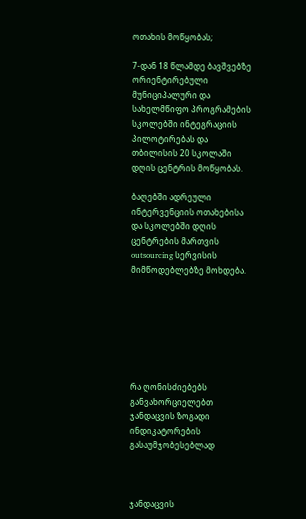ოთახის მოწყობას;

7-დან 18 წლამდე ბავშვებზე ორიენტირებული მუნიციპალური და სახელმწიფო პროგრამების სკოლებში ინტეგრაციის პილოტირებას და თბილისის 20 სკოლაში დღის ცენტრის მოწყობას.

ბაღებში ადრეული ინტერვენციის ოთახებისა და სკოლებში დღის ცენტრების მართვის outsourcing სერვისის მიმწოდებლებზე მოხდება.







რა ღონისძიებებს განვახორციელებთ ჯანდაცვის ზოგადი ინდიკატორების გასაუმჯობესებლად



ჯანდაცვის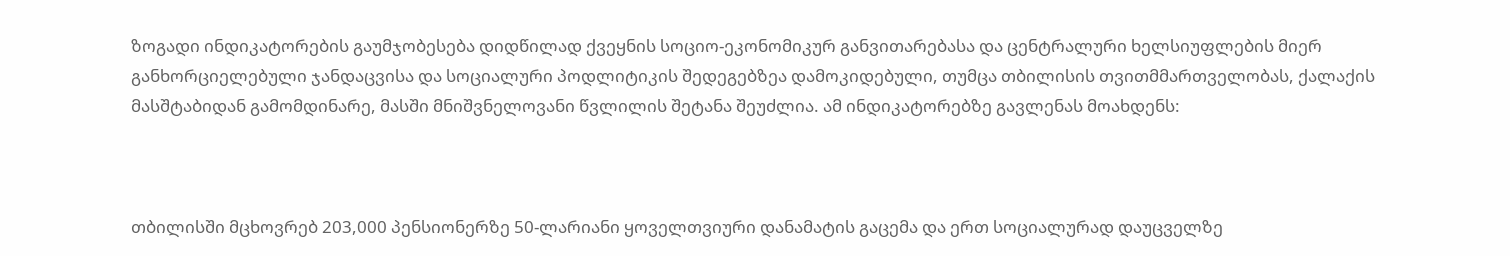ზოგადი ინდიკატორების გაუმჯობესება დიდწილად ქვეყნის სოციო-ეკონომიკურ განვითარებასა და ცენტრალური ხელსიუფლების მიერ განხორციელებული ჯანდაცვისა და სოციალური პოდლიტიკის შედეგებზეა დამოკიდებული, თუმცა თბილისის თვითმმართველობას, ქალაქის მასშტაბიდან გამომდინარე, მასში მნიშვნელოვანი წვლილის შეტანა შეუძლია. ამ ინდიკატორებზე გავლენას მოახდენს:



თბილისში მცხოვრებ 203,000 პენსიონერზე 50-ლარიანი ყოველთვიური დანამატის გაცემა და ერთ სოციალურად დაუცველზე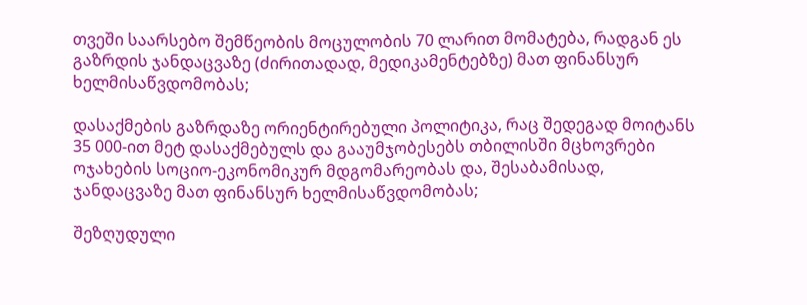თვეში საარსებო შემწეობის მოცულობის 70 ლარით მომატება, რადგან ეს გაზრდის ჯანდაცვაზე (ძირითადად, მედიკამენტებზე) მათ ფინანსურ ხელმისაწვდომობას;

დასაქმების გაზრდაზე ორიენტირებული პოლიტიკა, რაც შედეგად მოიტანს 35 000-ით მეტ დასაქმებულს და გააუმჯობესებს თბილისში მცხოვრები ოჯახების სოციო-ეკონომიკურ მდგომარეობას და, შესაბამისად, ჯანდაცვაზე მათ ფინანსურ ხელმისაწვდომობას;

შეზღუდული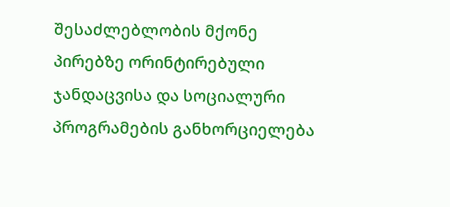შესაძლებლობის მქონე პირებზე ორინტირებული ჯანდაცვისა და სოციალური პროგრამების განხორციელება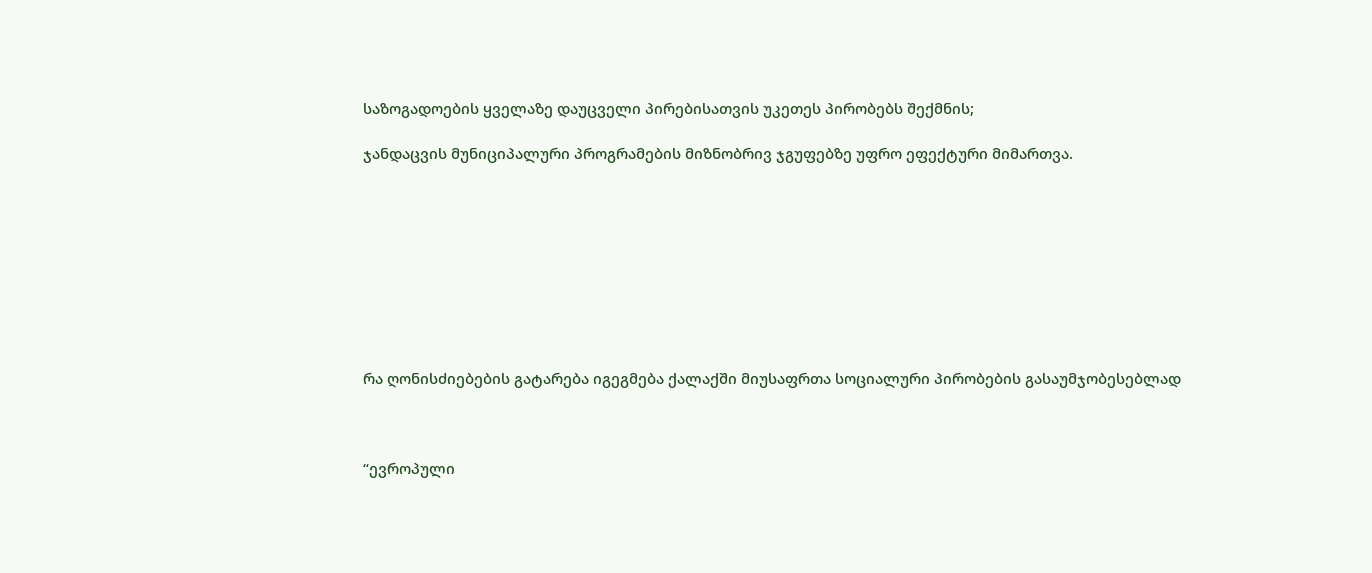საზოგადოების ყველაზე დაუცველი პირებისათვის უკეთეს პირობებს შექმნის;

ჯანდაცვის მუნიციპალური პროგრამების მიზნობრივ ჯგუფებზე უფრო ეფექტური მიმართვა.









რა ღონისძიებების გატარება იგეგმება ქალაქში მიუსაფრთა სოციალური პირობების გასაუმჯობესებლად



“ევროპული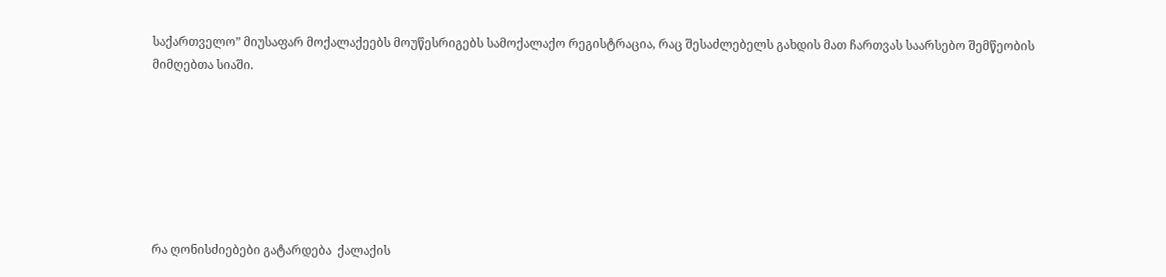საქართველო” მიუსაფარ მოქალაქეებს მოუწესრიგებს სამოქალაქო რეგისტრაცია, რაც შესაძლებელს გახდის მათ ჩართვას საარსებო შემწეობის მიმღებთა სიაში.







რა ღონისძიებები გატარდება  ქალაქის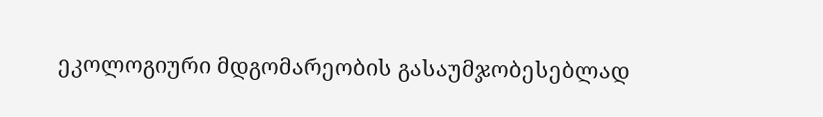ეკოლოგიური მდგომარეობის გასაუმჯობესებლად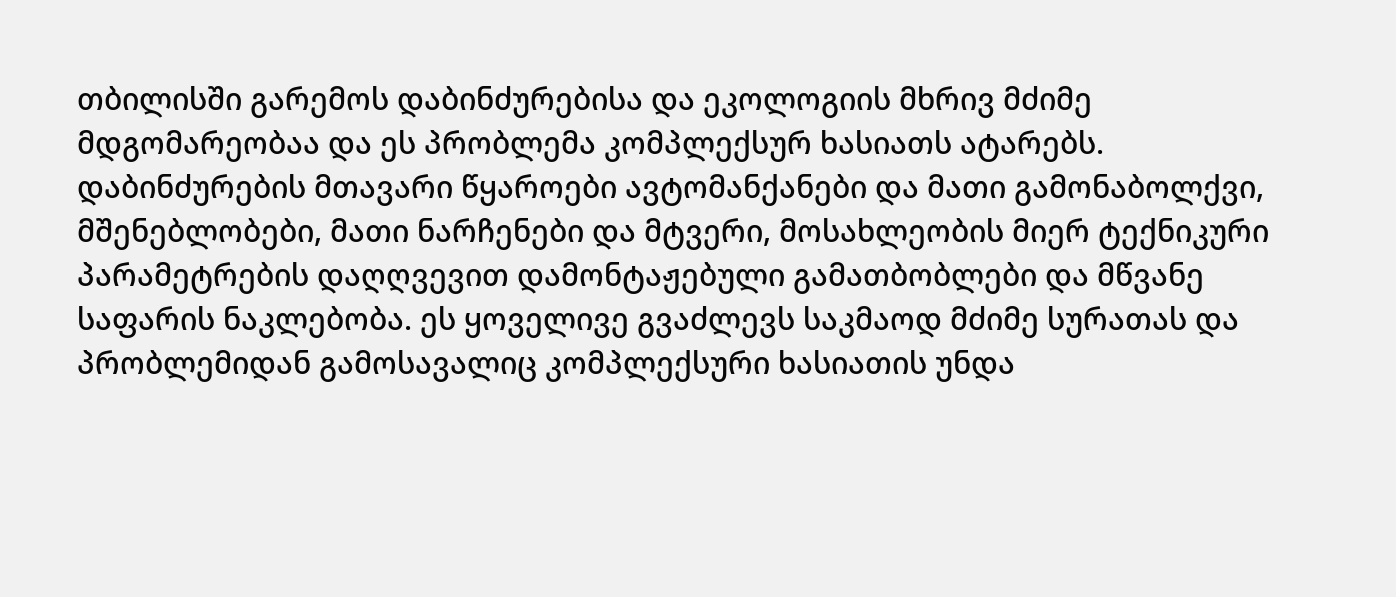თბილისში გარემოს დაბინძურებისა და ეკოლოგიის მხრივ მძიმე მდგომარეობაა და ეს პრობლემა კომპლექსურ ხასიათს ატარებს. დაბინძურების მთავარი წყაროები ავტომანქანები და მათი გამონაბოლქვი, მშენებლობები, მათი ნარჩენები და მტვერი, მოსახლეობის მიერ ტექნიკური პარამეტრების დაღღვევით დამონტაჟებული გამათბობლები და მწვანე საფარის ნაკლებობა. ეს ყოველივე გვაძლევს საკმაოდ მძიმე სურათას და პრობლემიდან გამოსავალიც კომპლექსური ხასიათის უნდა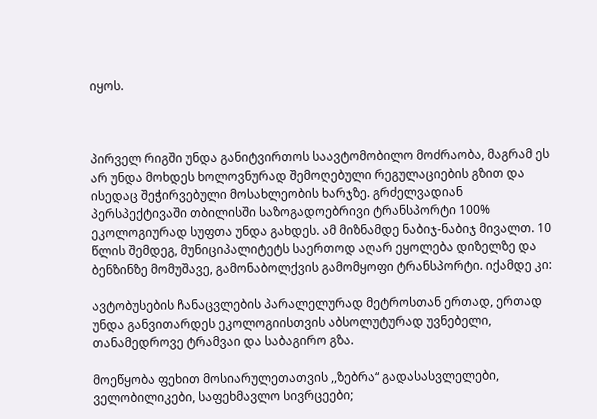იყოს.



პირველ რიგში უნდა განიტვირთოს საავტომობილო მოძრაობა, მაგრამ ეს არ უნდა მოხდეს ხოლოვნურად შემოღებული რეგულაციების გზით და ისედაც შეჭირვებული მოსახლეობის ხარჯზე. გრძელვადიან პერსპექტივაში თბილისში საზოგადოებრივი ტრანსპორტი 100% ეკოლოგიურად სუფთა უნდა გახდეს. ამ მიზნამდე ნაბიჯ-ნაბიჯ მივალთ. 10 წლის შემდეგ, მუნიციპალიტეტს საერთოდ აღარ ეყოლება დიზელზე და ბენზინზე მომუშავე, გამონაბოლქვის გამომყოფი ტრანსპორტი. იქამდე კი:

ავტობუსების ჩანაცვლების პარალელურად მეტროსთან ერთად, ერთად უნდა განვითარდეს ეკოლოგიისთვის აბსოლუტურად უვნებელი, თანამედროვე ტრამვაი და საბაგირო გზა.

მოეწყობა ფეხით მოსიარულეთათვის ,,ზებრა“ გადასასვლელები, ველობილიკები, საფეხმავლო სივრცეები;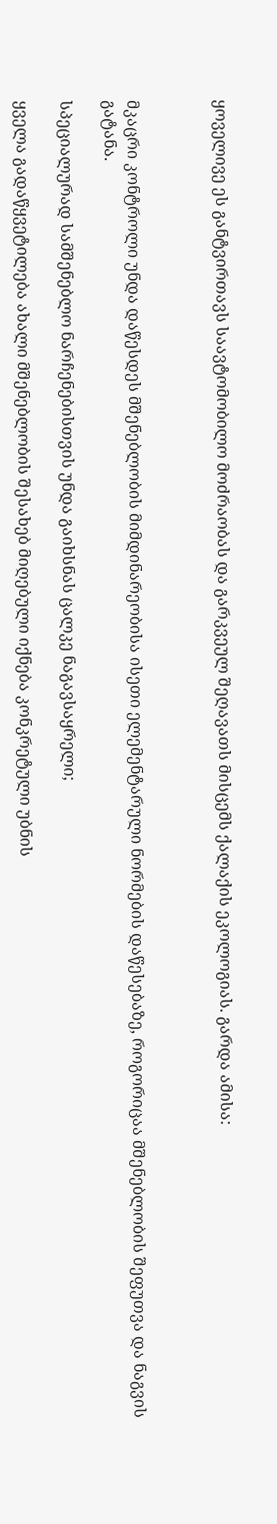ყოველივე ეს განტვირთავს საავტომობილო მოძრაობას და გარკვეულ შეღავათს მისცემს ქალაქის ეკოლოგიას. გარდა ამისა:



მკაცრი კონტროლი უნდა დაწესდეს მშენებლობის მიმდინარეობისა ისეთი ელემენტარული ნორმების დაწესებაზე, როგორიცაა მშენებლობის შეფუთვა და ნაგვის გატანა.

სპეციალურად სამშენებლო ნარჩენებისთვის უნდა გაიხსნას ცალკე ნაგავსაყრელი;

ყველა გადაწყვეტილება ახალი მშენებლობის შესახებ მიღებული იქნება კონკრეტული უბნის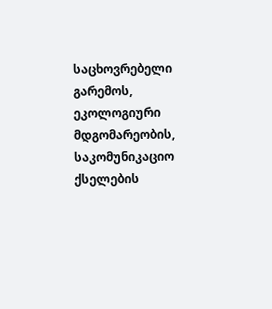საცხოვრებელი გარემოს, ეკოლოგიური მდგომარეობის, საკომუნიკაციო ქსელების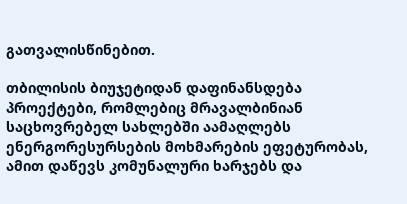გათვალისწინებით.

თბილისის ბიუჯეტიდან დაფინანსდება პროექტები, რომლებიც მრავალბინიან საცხოვრებელ სახლებში აამაღლებს ენერგორესურსების მოხმარების ეფეტურობას, ამით დაწევს კომუნალური ხარჯებს და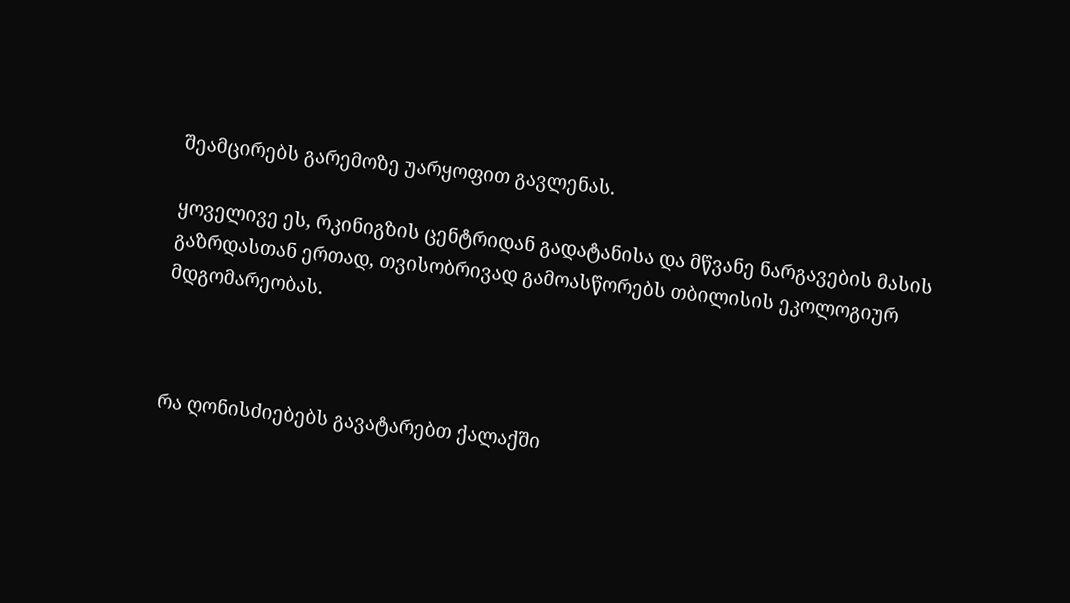შეამცირებს გარემოზე უარყოფით გავლენას.

ყოველივე ეს, რკინიგზის ცენტრიდან გადატანისა და მწვანე ნარგავების მასის გაზრდასთან ერთად, თვისობრივად გამოასწორებს თბილისის ეკოლოგიურ მდგომარეობას.



რა ღონისძიებებს გავატარებთ ქალაქში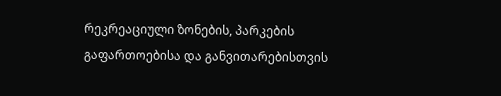რეკრეაციული ზონების, პარკების გაფართოებისა და განვითარებისთვის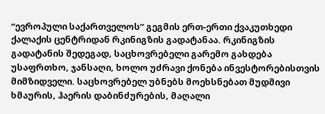“ევროპული საქართველოს” გეგმის ერთ-ერთი ქვაკუთხედი ქალაქის ცენტრიდან რკინიგზის გადატანაა. რკინიგზის გადატანის შედეგად, საცხოვრებელი გარემო გახდება უსაფრთხო, ჯანსაღი, ხოლო უძრავი ქონება ინვესტორებისთვის მიმზიდველი. საცხოვრებელ უბნებს მოეხსნებათ მუდმივი ხმაურის, ჰაერის დაბინძურების, მაღალი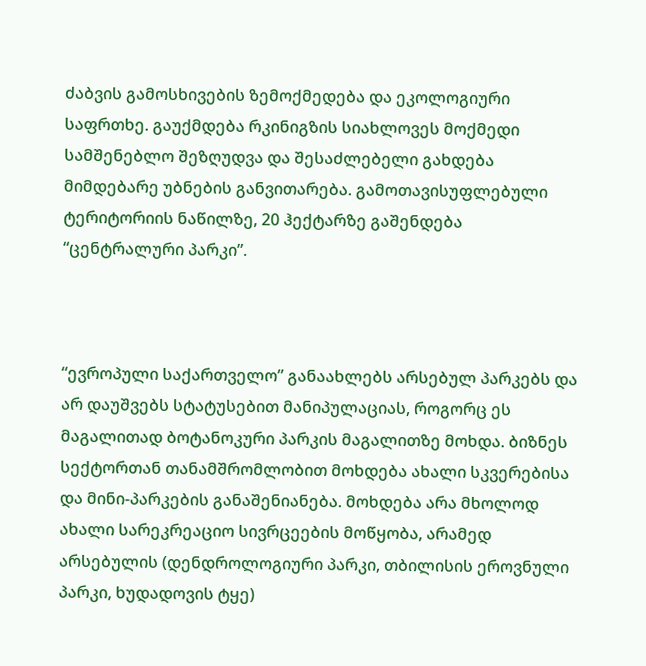ძაბვის გამოსხივების ზემოქმედება და ეკოლოგიური საფრთხე. გაუქმდება რკინიგზის სიახლოვეს მოქმედი სამშენებლო შეზღუდვა და შესაძლებელი გახდება მიმდებარე უბნების განვითარება. გამოთავისუფლებული ტერიტორიის ნაწილზე, 20 ჰექტარზე გაშენდება “ცენტრალური პარკი”.



“ევროპული საქართველო” განაახლებს არსებულ პარკებს და არ დაუშვებს სტატუსებით მანიპულაციას, როგორც ეს მაგალითად ბოტანოკური პარკის მაგალითზე მოხდა. ბიზნეს სექტორთან თანამშრომლობით მოხდება ახალი სკვერებისა და მინი-პარკების განაშენიანება. მოხდება არა მხოლოდ ახალი სარეკრეაციო სივრცეების მოწყობა, არამედ არსებულის (დენდროლოგიური პარკი, თბილისის ეროვნული პარკი, ხუდადოვის ტყე)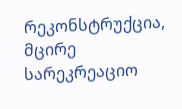რეკონსტრუქცია, მცირე სარეკრეაციო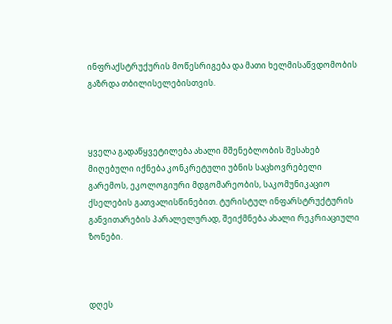ინფრაქსტრუქურის მოწესრიგება და მათი ხელმისაწვდომობის გაზრდა თბილისელებისთვის.



ყველა გადაწყვეტილება ახალი მშენებლობის შესახებ მიღებული იქნება კონკრეტული უბნის საცხოვრებელი გარემოს, ეკოლოგიური მდგომარეობის, საკომუნიკაციო ქსელების გათვალისწინებით. ტურისტულ ინფარსტრუქტურის განვითარების პარალელურად, შეიქმნება ახალი რეკრიაციული ზონები.



დღეს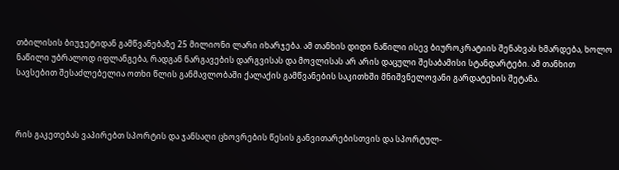თბილისის ბიუჯეტიდან გამწვანებაზე 25 მილიონი ლარი იხარჯება. ამ თანხის დიდი ნაწილი ისევ ბიუროკრატიის შენახვას ხმარდება, ხოლო ნაწილი უბრალოდ იფლანგება, რადგან ნარგავების დარგვისას და მოვლისას არ არის დაცული შესაბამისი სტანდარტები. ამ თანხით სავსებით შესაძლებელია ოთხი წლის განმავლობაში ქალაქის გამწვანების საკითხში მნიშვნელოვანი გარდატეხის შეტანა.



რის გაკეთებას ვაპირებთ სპორტის და ჯანსაღი ცხოვრების წესის განვითარებისთვის და სპორტულ-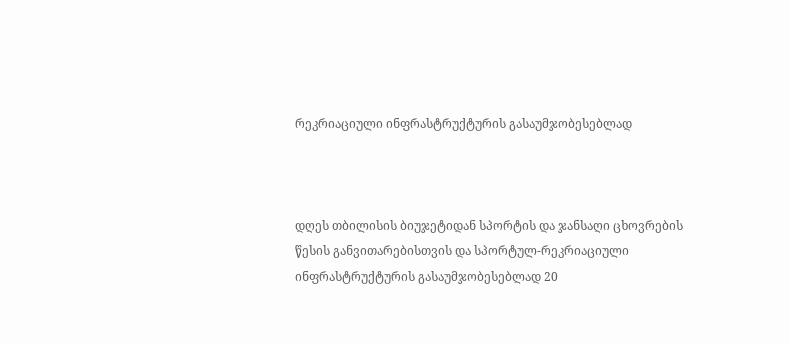რეკრიაციული ინფრასტრუქტურის გასაუმჯობესებლად



დღეს თბილისის ბიუჯეტიდან სპორტის და ჯანსაღი ცხოვრების წესის განვითარებისთვის და სპორტულ-რეკრიაციული ინფრასტრუქტურის გასაუმჯობესებლად 20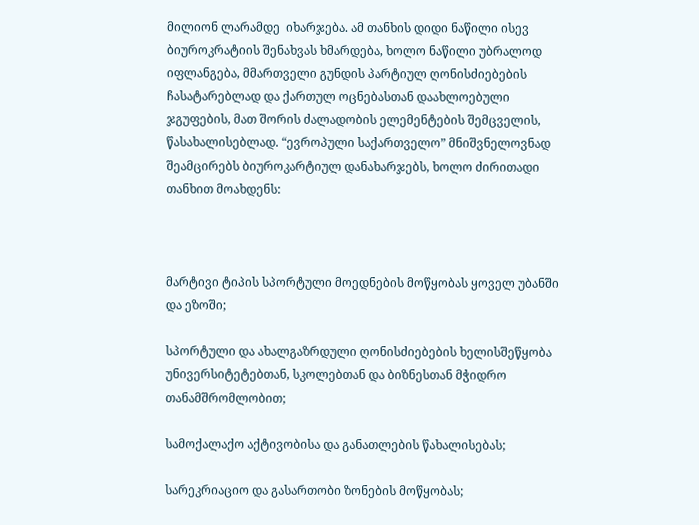მილიონ ლარამდე  იხარჯება. ამ თანხის დიდი ნაწილი ისევ ბიუროკრატიის შენახვას ხმარდება, ხოლო ნაწილი უბრალოდ იფლანგება, მმართველი გუნდის პარტიულ ღონისძიებების ჩასატარებლად და ქართულ ოცნებასთან დაახლოებული ჯგუფების, მათ შორის ძალადობის ელემენტების შემცველის, წასახალისებლად. “ევროპული საქართველო” მნიშვნელოვნად შეამცირებს ბიუროკარტიულ დანახარჯებს, ხოლო ძირითადი თანხით მოახდენს:



მარტივი ტიპის სპორტული მოედნების მოწყობას ყოველ უბანში და ეზოში;

სპორტული და ახალგაზრდული ღონისძიებების ხელისშეწყობა უნივერსიტეტებთან, სკოლებთან და ბიზნესთან მჭიდრო თანამშრომლობით;

სამოქალაქო აქტივობისა და განათლების წახალისებას;

სარეკრიაციო და გასართობი ზონების მოწყობას;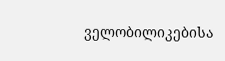ველობილიკებისა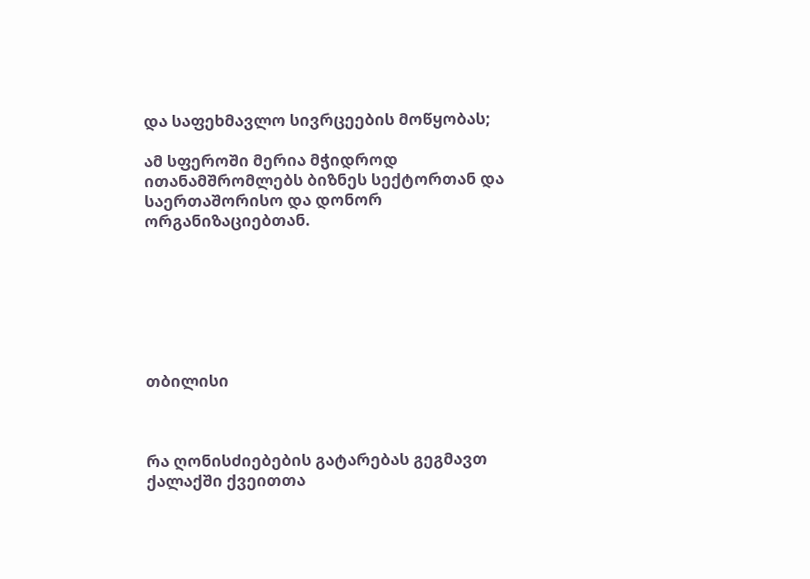და საფეხმავლო სივრცეების მოწყობას;

ამ სფეროში მერია მჭიდროდ ითანამშრომლებს ბიზნეს სექტორთან და საერთაშორისო და დონორ ორგანიზაციებთან.







თბილისი



რა ღონისძიებების გატარებას გეგმავთ ქალაქში ქვეითთა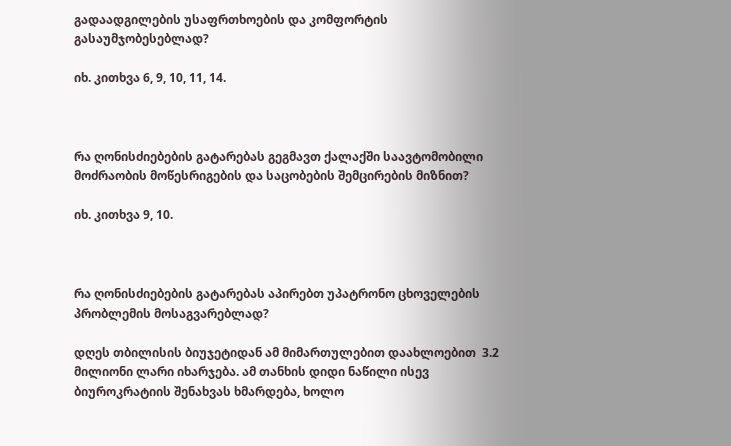გადაადგილების უსაფრთხოების და კომფორტის გასაუმჯობესებლად?

იხ. კითხვა 6, 9, 10, 11, 14.



რა ღონისძიებების გატარებას გეგმავთ ქალაქში საავტომობილი მოძრაობის მოწესრიგების და საცობების შემცირების მიზნით?

იხ. კითხვა 9, 10.



რა ღონისძიებების გატარებას აპირებთ უპატრონო ცხოველების პრობლემის მოსაგვარებლად?

დღეს თბილისის ბიუჯეტიდან ამ მიმართულებით დაახლოებით  3.2 მილიონი ლარი იხარჯება. ამ თანხის დიდი ნაწილი ისევ ბიუროკრატიის შენახვას ხმარდება, ხოლო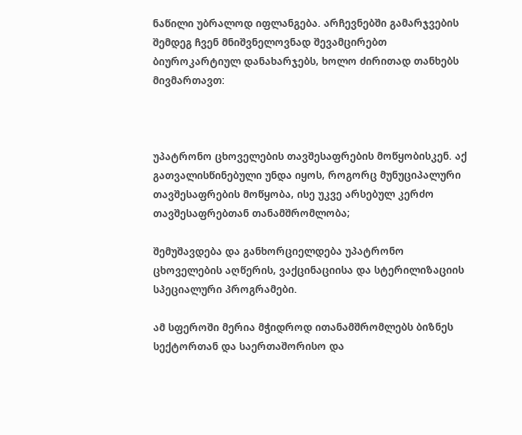ნაწილი უბრალოდ იფლანგება. არჩევნებში გამარჯვების შემდეგ ჩვენ მნიშვნელოვნად შევამცირებთ ბიუროკარტიულ დანახარჯებს, ხოლო ძირითად თანხებს მივმართავთ:



უპატრონო ცხოველების თავშესაფრების მოწყობისკენ. აქ გათვალისწინებული უნდა იყოს, როგორც მუნუციპალური თავშესაფრების მოწყობა, ისე უკვე არსებულ კერძო თავშესაფრებთან თანამშრომლობა;

შემუშავდება და განხორციელდება უპატრონო ცხოველების აღწერის, ვაქცინაციისა და სტერილიზაციის სპეციალური პროგრამები.

ამ სფეროში მერია მჭიდროდ ითანამშრომლებს ბიზნეს სექტორთან და საერთაშორისო და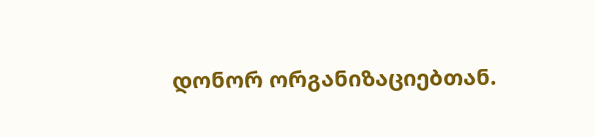დონორ ორგანიზაციებთან.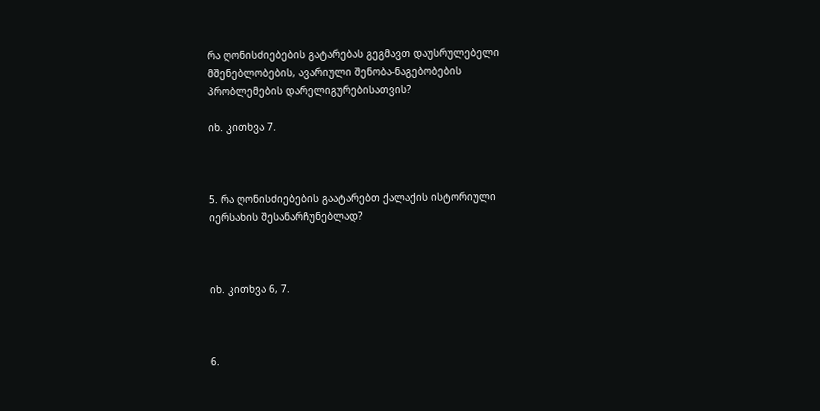რა ღონისძიებების გატარებას გეგმავთ დაუსრულებელი მშენებლობების, ავარიული შენობა-ნაგებობების პრობლემების დარელიგურებისათვის?

იხ. კითხვა 7.



5. რა ღონისძიებების გაატარებთ ქალაქის ისტორიული იერსახის შესანარჩუნებლად?



იხ. კითხვა 6, 7.



6.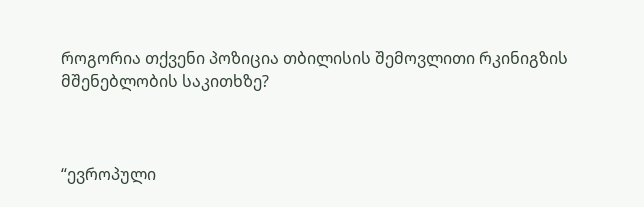როგორია თქვენი პოზიცია თბილისის შემოვლითი რკინიგზის მშენებლობის საკითხზე?



“ევროპული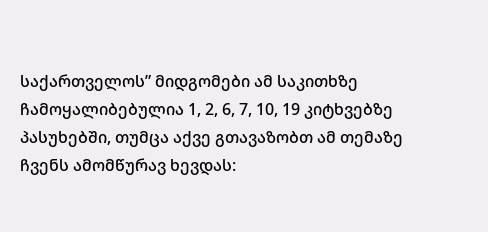საქართველოს” მიდგომები ამ საკითხზე ჩამოყალიბებულია 1, 2, 6, 7, 10, 19 კიტხვებზე პასუხებში, თუმცა აქვე გთავაზობთ ამ თემაზე ჩვენს ამომწურავ ხევდას: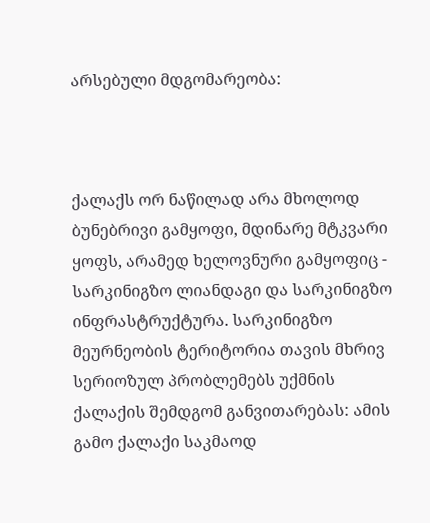არსებული მდგომარეობა:



ქალაქს ორ ნაწილად არა მხოლოდ ბუნებრივი გამყოფი, მდინარე მტკვარი ყოფს, არამედ ხელოვნური გამყოფიც - სარკინიგზო ლიანდაგი და სარკინიგზო ინფრასტრუქტურა. სარკინიგზო მეურნეობის ტერიტორია თავის მხრივ სერიოზულ პრობლემებს უქმნის ქალაქის შემდგომ განვითარებას: ამის გამო ქალაქი საკმაოდ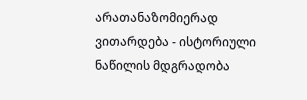არათანაზომიერად ვითარდება - ისტორიული ნაწილის მდგრადობა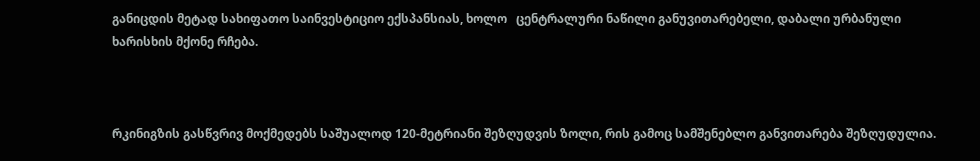განიცდის მეტად სახიფათო საინვესტიციო ექსპანსიას, ხოლო   ცენტრალური ნაწილი განუვითარებელი, დაბალი ურბანული ხარისხის მქონე რჩება.



რკინიგზის გასწვრივ მოქმედებს საშუალოდ 120-მეტრიანი შეზღუდვის ზოლი, რის გამოც სამშენებლო განვითარება შეზღუდულია.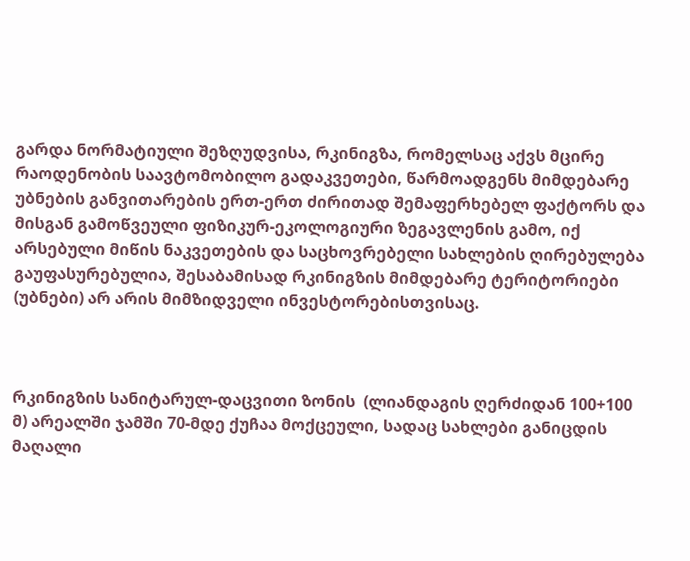გარდა ნორმატიული შეზღუდვისა, რკინიგზა, რომელსაც აქვს მცირე რაოდენობის საავტომობილო გადაკვეთები, წარმოადგენს მიმდებარე უბნების განვითარების ერთ-ერთ ძირითად შემაფერხებელ ფაქტორს და მისგან გამოწვეული ფიზიკურ-ეკოლოგიური ზეგავლენის გამო, იქ არსებული მიწის ნაკვეთების და საცხოვრებელი სახლების ღირებულება გაუფასურებულია, შესაბამისად რკინიგზის მიმდებარე ტერიტორიები (უბნები) არ არის მიმზიდველი ინვესტორებისთვისაც.



რკინიგზის სანიტარულ-დაცვითი ზონის  (ლიანდაგის ღერძიდან 100+100 მ) არეალში ჯამში 70-მდე ქუჩაა მოქცეული, სადაც სახლები განიცდის მაღალი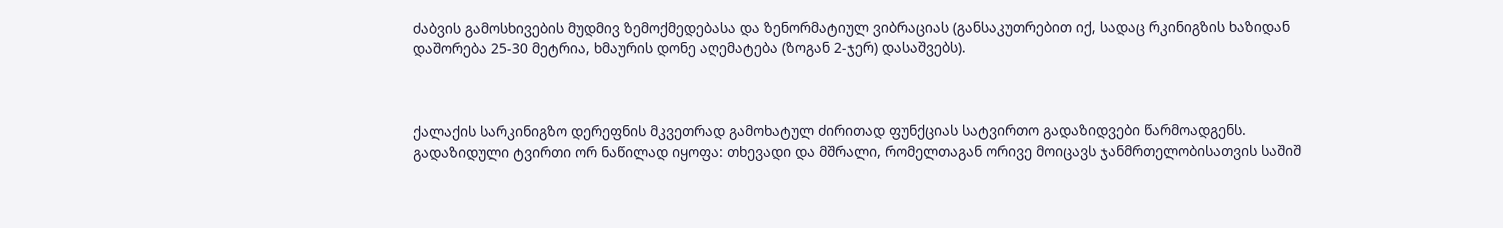ძაბვის გამოსხივების მუდმივ ზემოქმედებასა და ზენორმატიულ ვიბრაციას (განსაკუთრებით იქ, სადაც რკინიგზის ხაზიდან დაშორება 25-30 მეტრია, ხმაურის დონე აღემატება (ზოგან 2-ჯერ) დასაშვებს).



ქალაქის სარკინიგზო დერეფნის მკვეთრად გამოხატულ ძირითად ფუნქციას სატვირთო გადაზიდვები წარმოადგენს. გადაზიდული ტვირთი ორ ნაწილად იყოფა: თხევადი და მშრალი, რომელთაგან ორივე მოიცავს ჯანმრთელობისათვის საშიშ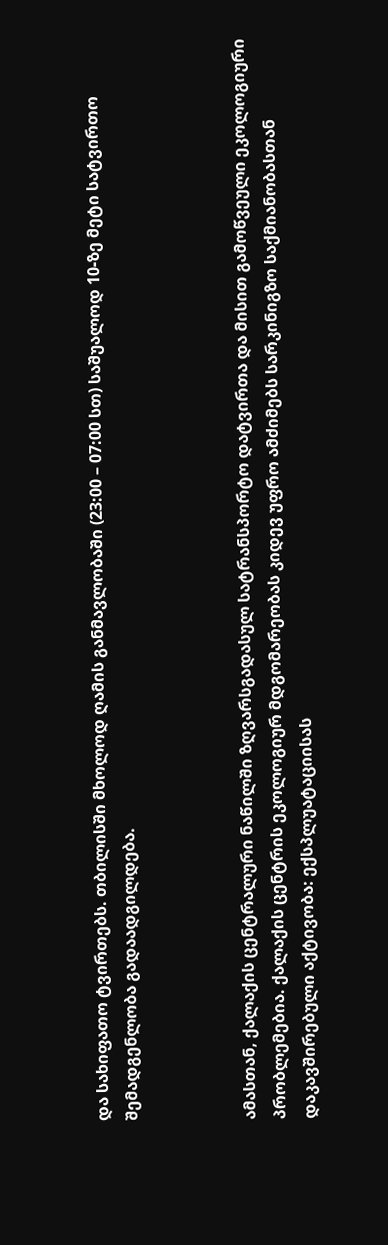და სახიფათო ტვირთებს. თბილისში მხოლოდ ღამის განმავლობაში (23:00 – 07:00 სთ) საშუალოდ 10-ზე მეტი სატვირთო შემადგენლობა გადაადგილდება.



ამასთან, ქალაქის ცენტრალური ნაწილში ზღვარსგადასულ სატრანსპორტო დატვირთა და მისით გამოწვეული ეკოლოგიური პრობლემებია. ქალაქის ცენტრის ეკოლოგიურ მდგომარეობას კიდევ უფრო ამძიმებს სარკინიგზო საქმიანობასთან დაკავშირებული აქტივობა: ექსპლუატაციისას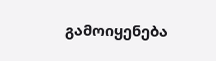გამოიყენება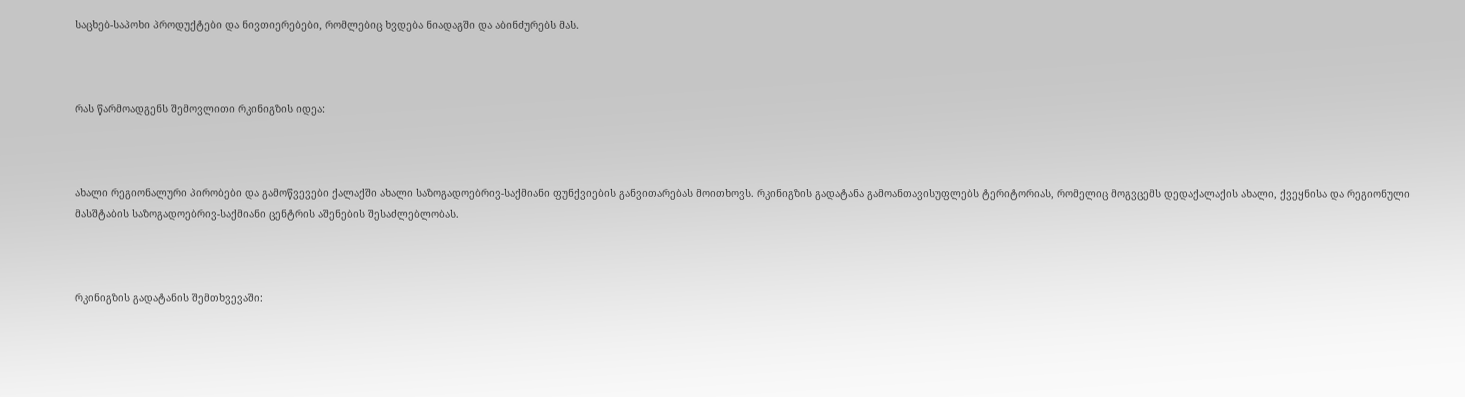საცხებ-საპოხი პროდუქტები და ნივთიერებები, რომლებიც ხვდება ნიადაგში და აბინძურებს მას.



რას წარმოადგენს შემოვლითი რკინიგზის იდეა:



ახალი რეგიონალური პირობები და გამოწვევები ქალაქში ახალი საზოგადოებრივ-საქმიანი ფუნქვიების განვითარებას მოითხოვს. რკინიგზის გადატანა გამოანთავისუფლებს ტერიტორიას, რომელიც მოგვცემს დედაქალაქის ახალი, ქვეყნისა და რეგიონული მასშტაბის საზოგადოებრივ-საქმიანი ცენტრის აშენების შესაძლებლობას.



რკინიგზის გადატანის შემთხვევაში: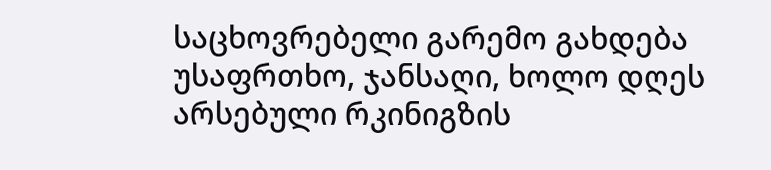საცხოვრებელი გარემო გახდება უსაფრთხო, ჯანსაღი, ხოლო დღეს არსებული რკინიგზის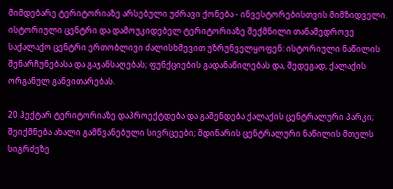მიმდებარე ტერიტორიაზე არსებული უძრავი ქონება - ინვესტორებისთვის მიმზიდველი. ისტორიული ცენტრი და დამოუკიდებელ ტერიტორიაზე შექმნილი თანამედროვე საქალაქო ცენტრი ერთობლივი ძალისხმევით უზრუნველყოფენ: ისტორიული ნაწილის შენარჩუნებასა და გაჯანსაღებას; ფუნქციების გადანაწილებას და, შედეგად, ქალაქის ორგანულ განვითარებას.

20 ჰექტარ ტერიტორიაზე დაპროექტდება და გაშენდება ქალაქის ცენტრალური პარკი; შეიქმნება ახალი გამწვანებული სივრცეები; მდინარის ცენტრალური ნაწილის მთელს სიგრძეზე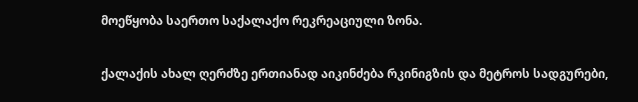მოეწყობა საერთო საქალაქო რეკრეაციული ზონა.

ქალაქის ახალ ღერძზე ერთიანად აიკინძება რკინიგზის და მეტროს სადგურები,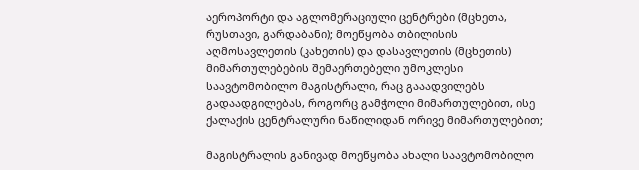აეროპორტი და აგლომერაციული ცენტრები (მცხეთა, რუსთავი, გარდაბანი); მოეწყობა თბილისის აღმოსავლეთის (კახეთის) და დასავლეთის (მცხეთის) მიმართულებების შემაერთებელი უმოკლესი საავტომობილო მაგისტრალი, რაც გააადვილებს გადაადგილებას, როგორც გამჭოლი მიმართულებით, ისე ქალაქის ცენტრალური ნაწილიდან ორივე მიმართულებით;

მაგისტრალის განივად მოეწყობა ახალი საავტომობილო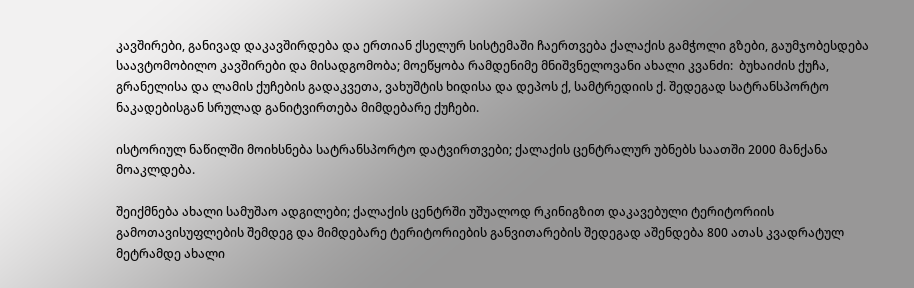კავშირები, განივად დაკავშირდება და ერთიან ქსელურ სისტემაში ჩაერთვება ქალაქის გამჭოლი გზები, გაუმჯობესდება საავტომობილო კავშირები და მისადგომობა; მოეწყობა რამდენიმე მნიშვნელოვანი ახალი კვანძი:  ბუხაიძის ქუჩა, გრანელისა და ლამის ქუჩების გადაკვეთა, ვახუშტის ხიდისა და დეპოს ქ, სამტრედიის ქ. შედეგად სატრანსპორტო ნაკადებისგან სრულად განიტვირთება მიმდებარე ქუჩები.

ისტორიულ ნაწილში მოიხსნება სატრანსპორტო დატვირთვები; ქალაქის ცენტრალურ უბნებს საათში 2000 მანქანა მოაკლდება.

შეიქმნება ახალი სამუშაო ადგილები; ქალაქის ცენტრში უშუალოდ რკინიგზით დაკავებული ტერიტორიის გამოთავისუფლების შემდეგ და მიმდებარე ტერიტორიების განვითარების შედეგად აშენდება 800 ათას კვადრატულ მეტრამდე ახალი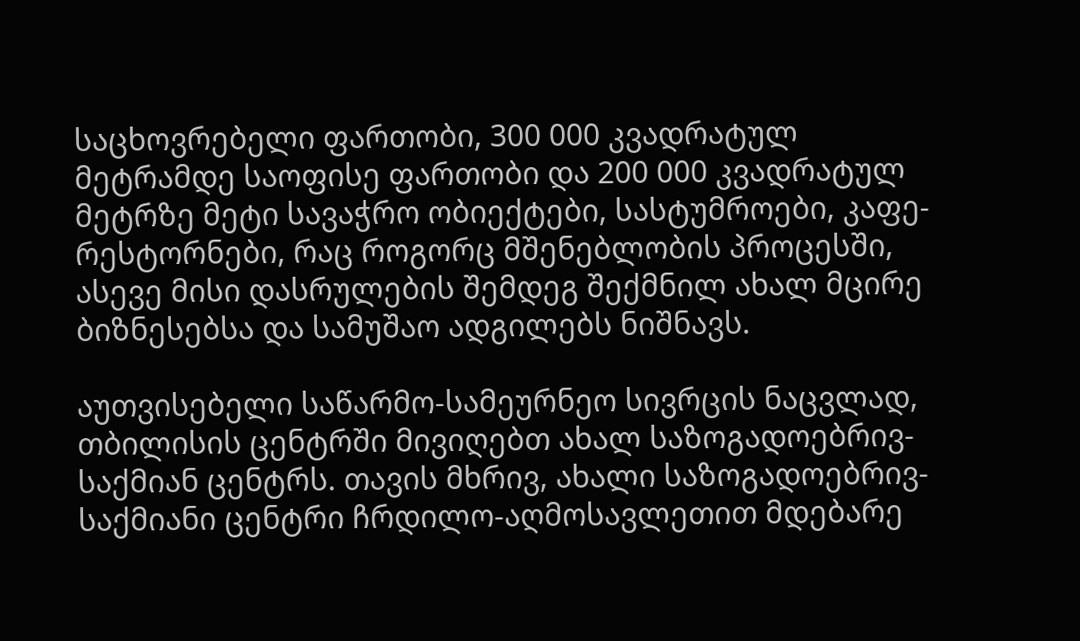საცხოვრებელი ფართობი, 300 000 კვადრატულ მეტრამდე საოფისე ფართობი და 200 000 კვადრატულ მეტრზე მეტი სავაჭრო ობიექტები, სასტუმროები, კაფე-რესტორნები, რაც როგორც მშენებლობის პროცესში, ასევე მისი დასრულების შემდეგ შექმნილ ახალ მცირე ბიზნესებსა და სამუშაო ადგილებს ნიშნავს.

აუთვისებელი საწარმო-სამეურნეო სივრცის ნაცვლად, თბილისის ცენტრში მივიღებთ ახალ საზოგადოებრივ-საქმიან ცენტრს. თავის მხრივ, ახალი საზოგადოებრივ-საქმიანი ცენტრი ჩრდილო-აღმოსავლეთით მდებარე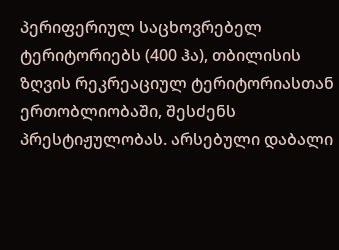პერიფერიულ საცხოვრებელ ტერიტორიებს (400 ჰა), თბილისის ზღვის რეკრეაციულ ტერიტორიასთან ერთობლიობაში, შესძენს პრესტიჟულობას. არსებული დაბალი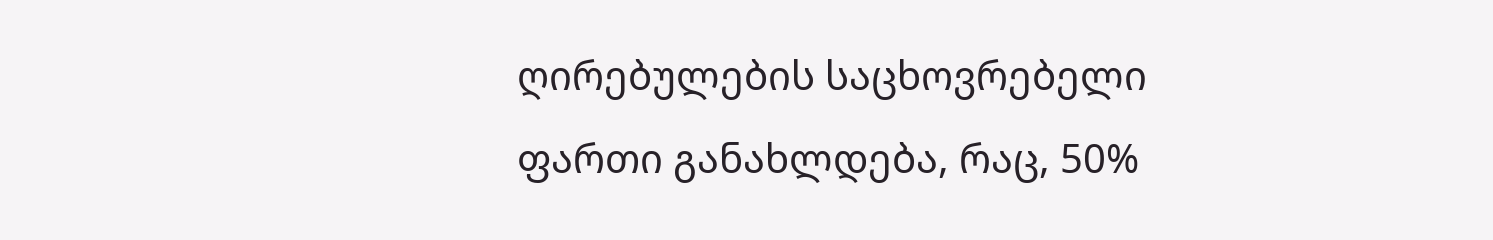ღირებულების საცხოვრებელი ფართი განახლდება, რაც, 50%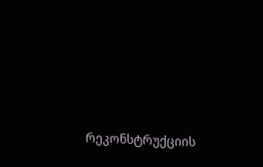რეკონსტრუქციის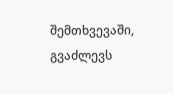შემთხვევაში, გვაძლევს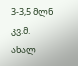3-3,5 მლნ კვ.მ. ახალ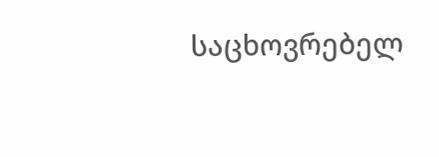საცხოვრებელ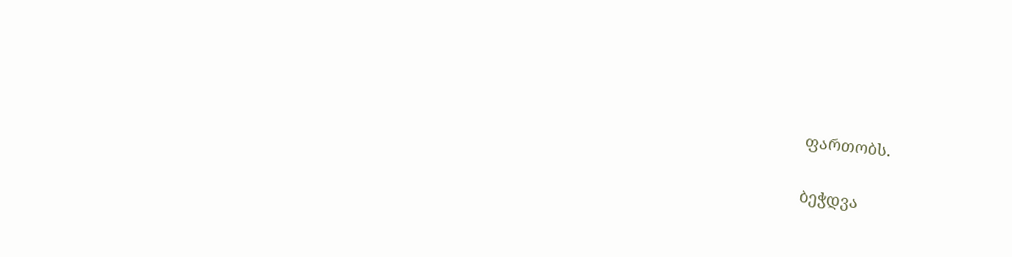ფართობს.

ბეჭდვა